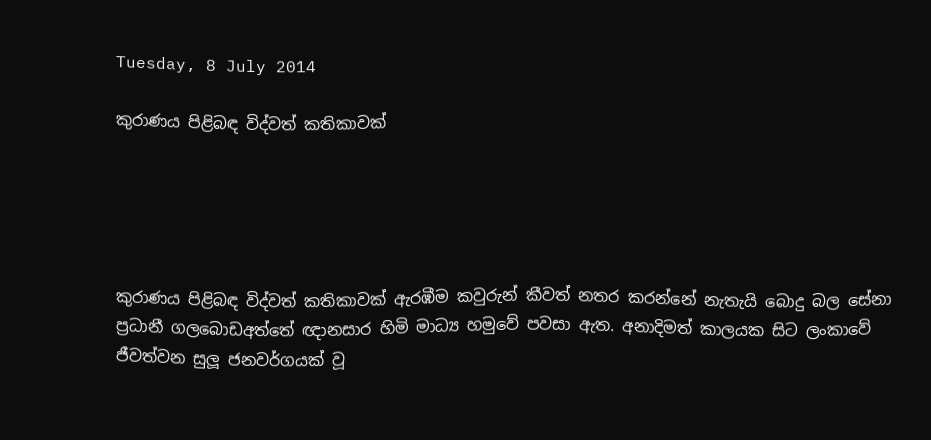Tuesday, 8 July 2014

කුරාණය පිළිබඳ විද්වත් කතිකාවක්





කුරාණය පිළිබඳ විද්වත් කතිකාවක් ඇරඹීම කවුරුන් කීවත් නතර කරන්නේ නැතැයි බොදු බල සේනා ප්‍රධානී ගලබොඩඅත්තේ ඥානසාර හිමි මාධ්‍ය හමුවේ පවසා ඇත. අනාදිමත් කාලයක සිට ලංකාවේ ජීවත්වන සුලූ ජනවර්ගයක් වූ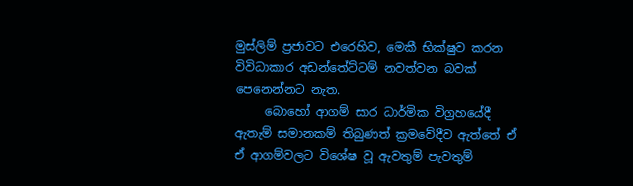මුස්ලිම් ප්‍රජාවට එරෙහිව, මෙකී භික්ෂුව කරන විවිධාකාර අඩන්තේට්ටම් නවත්වන බවක් පෙනෙන්නට නැත.
     බොහෝ ආගම් සාර ධාර්මික විග්‍රහයේදී ඇතැම් සමානකම් තිබුණත් ක්‍රමවේදීව ඇත්තේ ඒ ඒ ආගම්වලට විශේෂ වූ ඇවතුම් පැවතුම්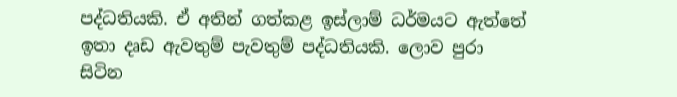පද්ධතියකි. ඒ අතින් ගත්කළ ඉස්ලාම් ධර්මයට ඇත්තේ ඉතා දෘඩ ඇවතුම් පැවතුම් පද්ධතියකි. ලොව පුරා සිටින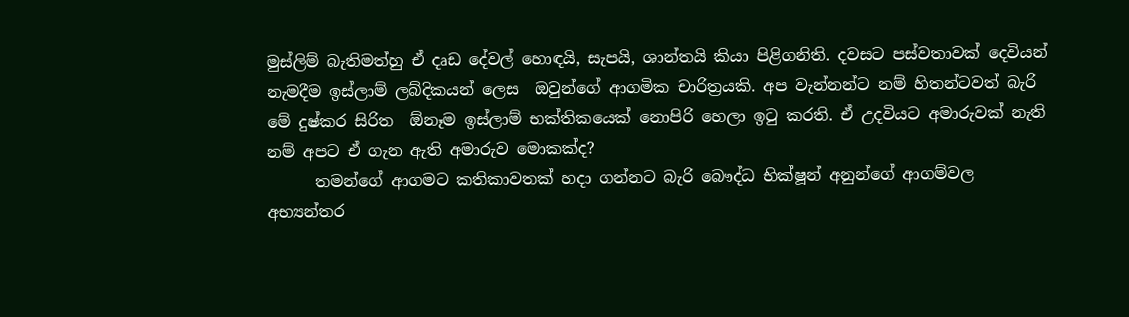මුස්ලිම් බැතිමත්හු ඒ දෘඩ දේවල් හොඳයි, සැපයි, ශාන්තයි කියා පිළිගනිති. දවසට පස්වතාවක් දෙවියන් නැමදීම ඉස්ලාම් ලබ්දිකයන් ලෙස  ඔවුන්ගේ ආගමික චාරිත්‍රයකි. අප වැන්නන්ට නම් හිතන්ටවත් බැරි මේ දුෂ්කර සිරිත  ඕනෑම ඉස්ලාම් භක්තිකයෙක් නොපිරි හෙලා ඉටු කරති. ඒ උදවියට අමාරුවක් නැති නම් අපට ඒ ගැන ඇති අමාරුව මොකක්ද?
      තමන්ගේ ආගමට කතිකාවතක් හදා ගන්නට බැරි බෞද්ධ භික්ෂූන් අනුන්ගේ ආගම්වල අභ්‍යන්තර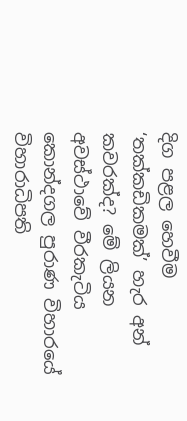දිග පළල හෙවීම ‘තක්කඩිකමක්’ හැර අන් කවරක්ද? මේ ලියන අවස්ථාවේ වීරකැටිය කොන්දගල පුරාණ විහාරයේ විහාරාධිපති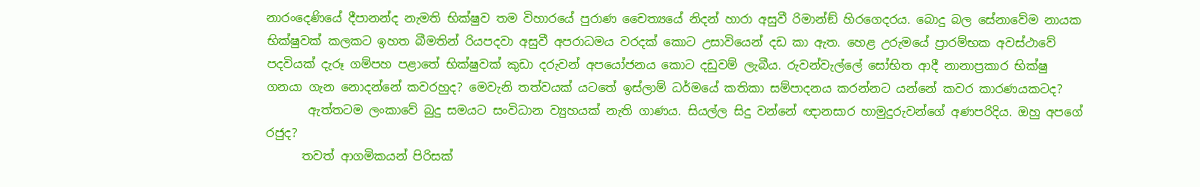නාරංදෙණියේ දීපානන්ද නැමති භික්ෂුව තම විහාරයේ පුරාණ චෛත්‍යයේ නිදන් හාරා අසුවී රිමාන්ඞ් හිරගෙදරය. බොදු බල සේනාවේම නායක භික්ෂුවක් කලකට ඉහත බීමතින් රියපදවා අසුවී අපරාධමය වරදක් කොට උසාවියෙන් දඩ කා ඇත. හෙළ උරුමයේ ප්‍රාරම්භක අවස්ථාවේ පදවියක් දැරූ ගම්පහ පළාතේ භික්ෂුවක් කුඩා දරුවන් අපයෝජනය කොට දඩුවම් ලැබීය. රුවන්වැල්ලේ සෝභිත ආදී නානාප්‍රකාර භික්ෂු ගනයා ගැන නොදන්නේ කවරහුද? මෙවැනි තත්වයක් යටතේ ඉස්ලාම් ධර්මයේ කතිකා සම්පාදනය කරන්නට යන්නේ කවර කාරණයකටද?
       ඇත්තටම ලංකාවේ බුදු සමයට සංවිධාන ව්‍යුහයක් නැති ගාණය. සියල්ල සිදු වන්නේ ඥානසාර හාමුදුරුවන්ගේ අණපරිදිය. ඔහු අපගේ රජුද?
      තවත් ආගමිකයන් පිරිසක්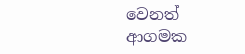වෙනත් ආගමක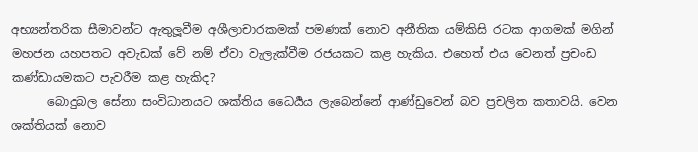අභ්‍යන්තරික සීමාවන්ට ඇතුලූවීම අශීලාචාරකමක් පමණක් නොව අනීතික යම්කිසි රටක ආගමක් මගින් මහජන යහපතට අවැඩක් වේ නම් ඒවා වැලැක්වීම රජයකට කළ හැකිය. එහෙත් එය වෙනත් ප්‍රචංඩ කණ්ඩායමකට පැවරීම කළ හැකිද?
      බොදුබල සේනා සංවිධානයට ශක්තිය ධෛර්‍යය ලැබෙන්නේ ආණ්ඩුවෙන් බව ප්‍රචලිත කතාවයි. වෙන ශක්තියක් නොව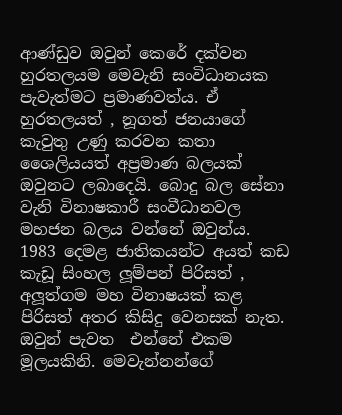ආණ්ඩුව ඔවුන් කෙරේ දක්වන හුරතලයම මෙවැනි සංවිධානයක පැවැත්මට ප්‍රමාණවත්ය. ඒ හුරතලයත් , නූගත් ජනයාගේ කැවුතු උණු කරවන කතා ශෛලියයත් අප්‍රමාණ බලයක් ඔවුනට ලබාදෙයි. බොදු බල සේනා වැනි විනාෂකාරී සංවීධානවල මහජන බලය වන්නේ ඔවුන්ය. 1983 දෙමළ ජාතිකයන්ට අයත් කඩ කැඩූ සිංහල ලූම්පන් පිරිසත් , අලූත්ගම මහ විනාෂයක් කළ පිරිසත් අතර කිසිදු වෙනසක් නැත. ඔවුන් පැවත  එන්නේ එකම මූලයකිනි. මෙවැන්නන්ගේ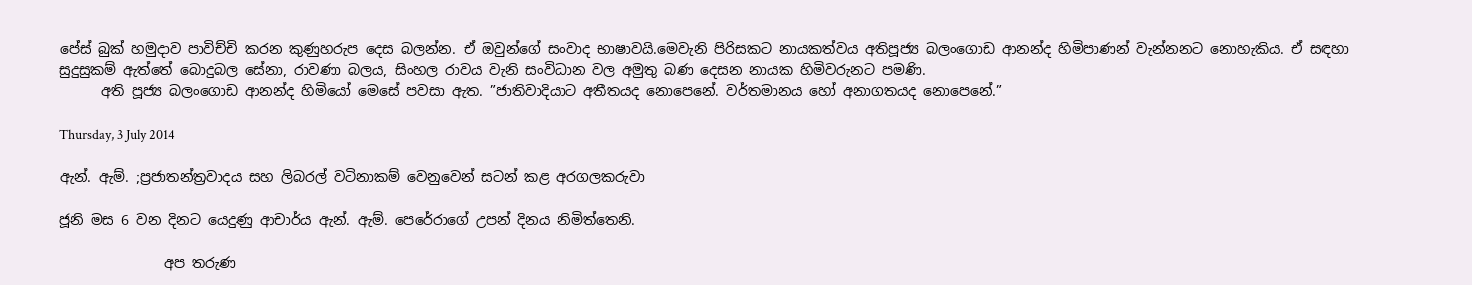පේස් බුක් හමුදාව පාවිච්චි කරන කුණුහරුප දෙස බලන්න. ඒ ඔවුන්ගේ සංවාද භාෂාවයි.මෙවැනි පිරිසකට නායකත්වය අතිපූජ්‍ය බලංගොඩ ආනන්ද හිමිපාණන් වැන්නනට නොහැකිය. ඒ සඳහා සුදුසුකම් ඇත්තේ බොදුබල සේනා, රාවණා බලය, සිංහල රාවය වැනි සංවිධාන වල අමුතු බණ දෙසන නායක හිමිවරුනට පමණි.
      අති පූජ්‍ය බලංගොඩ ආනන්ද හිමියෝ මෙසේ පවසා ඇත. ”ජාතිවාදියාට අතීතයද නොපෙනේ. වර්තමානය හෝ අනාගතයද නොපෙනේ.”

Thursday, 3 July 2014

ඇන්. ඇම්. ;ප්‍රජාතන්ත්‍රවාදය සහ ලිබරල් වටිනාකම් වෙනුවෙන් සටන් කළ අරගලකරුවා

ජූනි මස 6 වන දිනට යෙදුණු ආචාර්ය ඇන්. ඇම්. පෙරේරාගේ උපන් දිනය නිමිත්තෙනි.

               අප තරුණ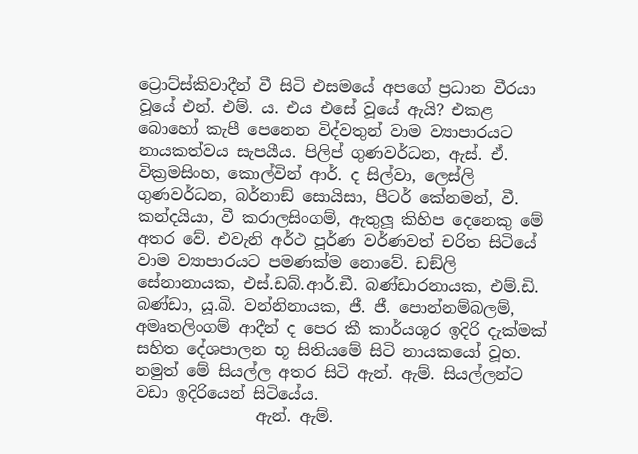ට්‍රොට්ස්කිවාදීන් වී සිටි එසමයේ අපගේ ප්‍රධාන වීරයා වූයේ එන්. එම්. ය. එය එසේ වූයේ ඇයි? එකළ බොහෝ කැපී පෙනෙන විද්වතුන් වාම ව්‍යාපාරයට නායකත්වය සැපයීය. පිලිප් ගුණවර්ධන, ඇස්. ඒ. වික්‍රමසිංහ, කොල්වින් ආර්. ද සිල්වා, ලෙස්ලි ගුණවර්ධන, බර්නාඞ් සොයිසා, පීටර් කේනමන්, වී. කන්දයියා, වී කරාලසිංගම්, ඇතුලූ කිහිප දෙනෙකු මේ අතර වේ. එවැනි අර්ථ පූර්ණ වර්ණවත් චරිත සිටියේ වාම ව්‍යාපාරයට පමණක්ම නොවේ. ඩඞ්ලි සේනානායක, එස්.ඩබ්.ආර්.ඞී. බණ්ඩාරනායක, එම්.ඩි. බණ්ඩා, යූ.බි. වන්නිනායක, ජී. ජී. පොන්නම්බලම්, අමෘතලිංගම් ආදීන් ද පෙර කී කාර්යශූර ඉදිරි දැක්මක් සහිත දේශපාලන භූ සිතියමේ සිටි නායකයෝ වූහ. නමුත් මේ සියල්ල අතර සිටි ඇන්. ඇම්. සියල්ලන්ට වඩා ඉදිරියෙන් සිටියේය.
               ඇන්. ඇම්.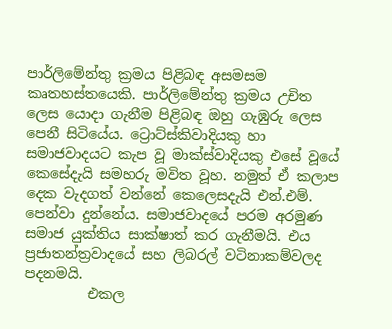පාර්ලිමේන්තු ක්‍රමය පිළිබඳ අසමසම කෘතහස්තයෙකි. පාර්ලිමේන්තු ක්‍රමය උචිත ලෙස යොදා ගැනීම පිළිබඳ ඔහු ගැඹුරු ලෙස පෙනී සිටියේය. ට්‍රොට්ස්කිවාදියකු හා සමාජවාදයට කැප වූ මාක්ස්වාදියකු එසේ වූයේ කෙසේදැයි සමහරු මවිත වූහ. නමුත් ඒ කලාප දෙක වැදගත් වන්නේ කෙලෙසදැයි එන්.එම්. පෙන්වා දුන්නේය. සමාජවාදයේ පරම අරමුණ සමාජ යුක්තිය සාක්ෂාත් කර ගැනීමයි. එය ප්‍රජාතන්ත්‍රවාදයේ සහ ලිබරල් වටිනාකම්වලද පදනමයි.
         එකල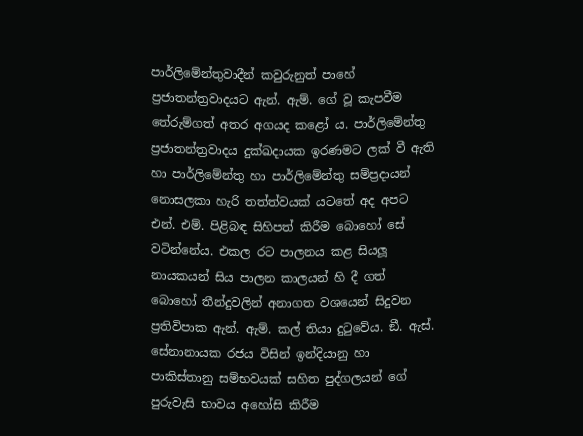පාර්ලිමේන්තුවාදීන් කවුරුනුත් පාහේ ප්‍රජාතන්ත්‍රවාදයට ඇන්. ඇම්. ගේ වූ කැපවීම තේරුම්ගත් අතර අගයද කළෝ ය. පාර්ලිමේන්තු ප්‍රජාතන්ත්‍රවාදය දුක්ඛදායක ඉරණමට ලක් වී ඇති හා පාර්ලිමේන්තු හා පාර්ලිමේන්තු සම්ප්‍රදායන් නොසලකා හැරි තත්ත්වයක් යටතේ අද අපට එන්. එම්. පිළිබඳ සිහිපත් කිරීම බොහෝ සේ වටින්නේය. එකල රට පාලනය කළ සියලූ නායකයන් සිය පාලන කාලයන් හි දී ගත් බොහෝ තීන්දුවලින් අනාගත වශයෙන් සිදුවන ප්‍රතිවිපාක ඇන්. ඇම්. කල් තියා දුටුවේය. ඞී. ඇස්. සේනානායක රජය විසින් ඉන්දියානු හා පාකිස්තානු සම්භවයක් සහිත පුද්ගලයන් ගේ පුරුවැසි භාවය අහෝසි කිරීම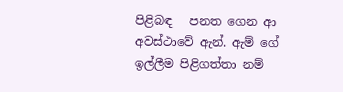පිළිබඳ   පනත ගෙන ආ  අවස්ථාවේ ඇන්. ඇම් ගේ ඉල්ලීම පිළිගත්තා නම්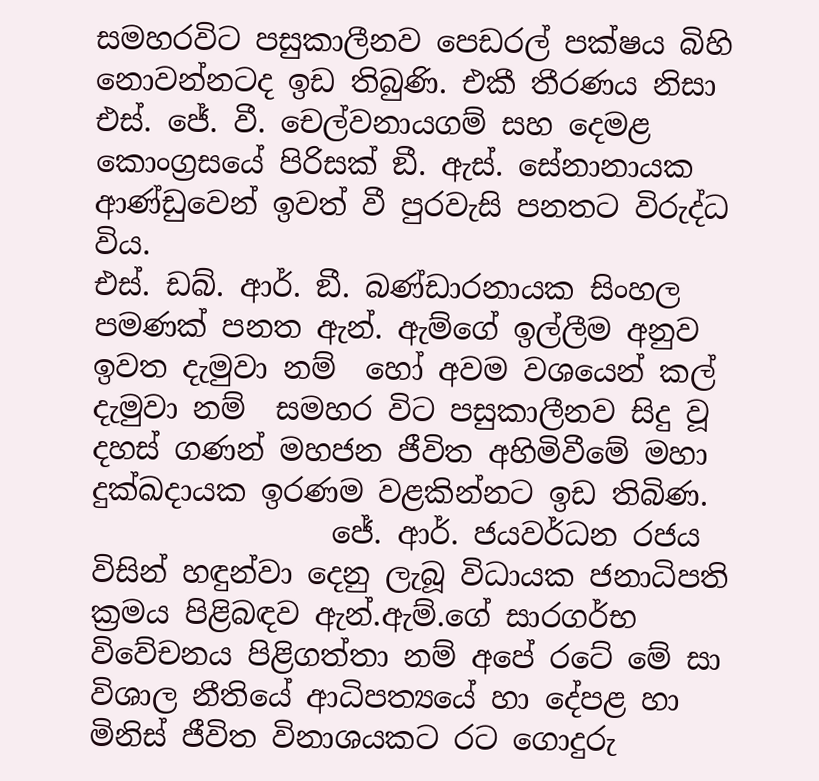සමහරවිට පසුකාලීනව පෙඩරල් පක්ෂය බිහි නොවන්නටද ඉඩ තිබුණි. එකී තීරණය නිසා එස්. ජේ. වී. චෙල්වනායගම් සහ දෙමළ කොංග්‍රසයේ පිරිසක් ඞී. ඇස්. සේනානායක ආණ්ඩුවෙන් ඉවත් වී පුරවැසි පනතට විරුද්ධ විය.
එස්. ඩබ්. ආර්. ඞී. බණ්ඩාරනායක සිංහල පමණක් පනත ඇන්. ඇම්ගේ ඉල්ලීම අනුව ඉවත දැමුවා නම්  හෝ අවම වශයෙන් කල් දැමුවා නම්  සමහර විට පසුකාලීනව සිදු වූ දහස් ගණන් මහජන ජීවිත අහිමිවීමේ මහා දුක්ඛදායක ඉරණම වළකින්නට ඉඩ තිබිණ.
                ජේ. ආර්. ජයවර්ධන රජය විසින් හඳුන්වා දෙනු ලැබූ විධායක ජනාධිපති ක්‍රමය පිළිබඳව ඇන්.ඇම්.ගේ සාරගර්භ විවේචනය පිළිගත්තා නම් අපේ රටේ මේ සා විශාල නීතියේ ආධිපත්‍යයේ හා දේපළ හා මිනිස් ජීවිත විනාශයකට රට ගොදුරු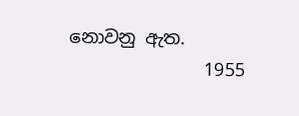නොවනු ඇත.
               1955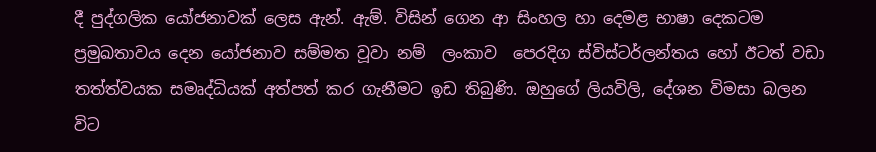දී පුද්ගලික යෝජනාවක් ලෙස ඇන්. ඇම්. විසින් ගෙන ආ සිංහල හා දෙමළ භාෂා දෙකටම ප්‍රමුඛතාවය දෙන යෝජනාව සම්මත වූවා නම්  ලංකාව  පෙරදිග ස්විස්ටර්ලන්තය හෝ ඊටත් වඩා තත්ත්වයක සමෘද්ධියක් අත්පත් කර ගැනීමට ඉඩ තිබුණි. ඔහුගේ ලියවිලි, දේශන විමසා බලන විට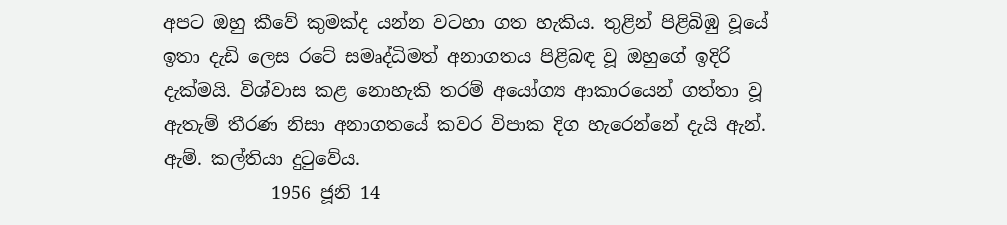අපට ඔහු කීවේ කුමක්ද යන්න වටහා ගත හැකිය. තුළින් පිළිබිඹු වූයේ ඉතා දැඩි ලෙස රටේ සමෘද්ධිමත් අනාගතය පිළිබඳ වූ ඔහුගේ ඉදිරි දැක්මයි. විශ්වාස කළ නොහැකි තරම් අයෝග්‍ය ආකාරයෙන් ගත්තා වූ ඇතැම් තීරණ නිසා අනාගතයේ කවර විපාක දිග හැරෙන්නේ දැයි ඇන්. ඇම්. කල්තියා දුටුවේය.
            1956 ජූනි 14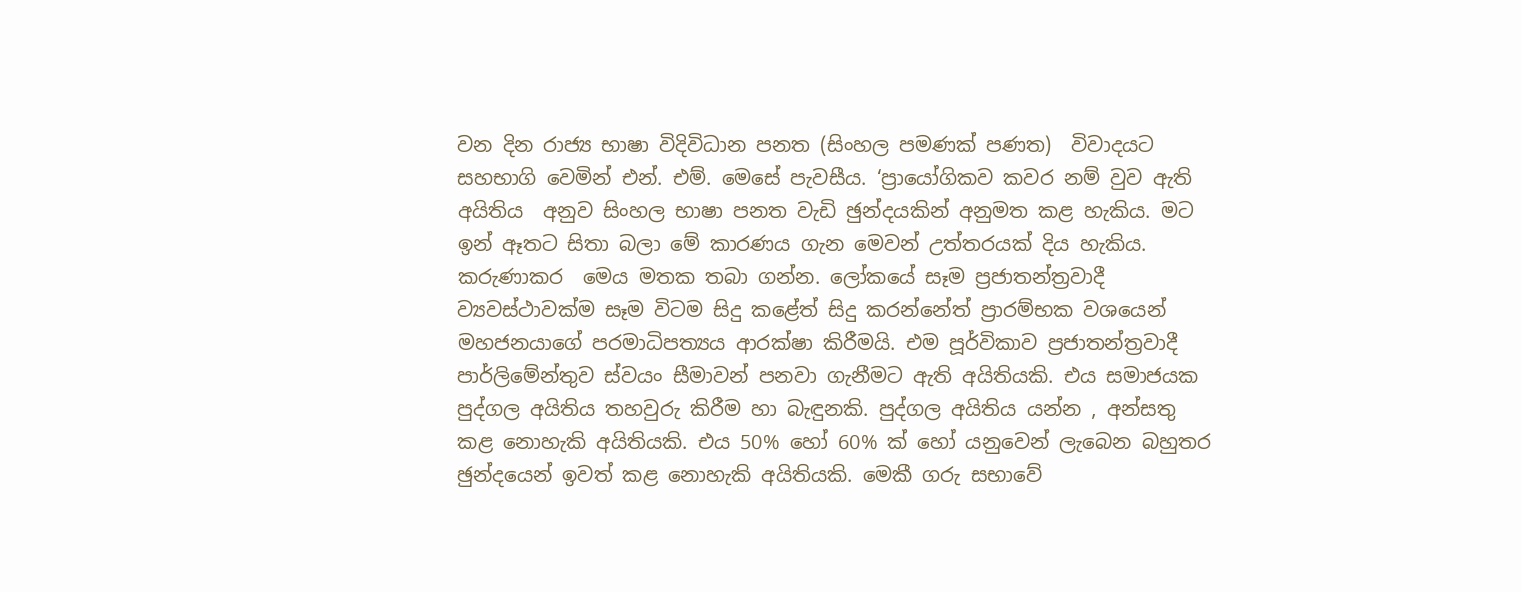වන දින රාජ්‍ය භාෂා විදිවිධාන පනත (සිංහල පමණක් පණත)  විවාදයට සහභාගි වෙමින් එන්. එම්. මෙසේ පැවසීය. ‘ප්‍රායෝගිකව කවර නම් වුව ඇති අයිතිය  අනුව සිංහල භාෂා පනත වැඩි ඡුන්දයකින් අනුමත කළ හැකිය. මට ඉන් ඈතට සිතා බලා මේ කාරණය ගැන මෙවන් උත්තරයක් දිය හැකිය. කරුණාකර  මෙය මතක තබා ගන්න. ලෝකයේ සෑම ප්‍රජාතන්ත්‍රවාදී ව්‍යවස්ථාවක්ම සෑම විටම සිදු කළේත් සිදු කරන්නේත් ප්‍රාරම්භක වශයෙන් මහජනයාගේ පරමාධිපත්‍යය ආරක්ෂා කිරීමයි. එම පූර්විකාව ප්‍රජාතන්ත්‍රවාදී පාර්ලිමේන්තුව ස්වයං සීමාවන් පනවා ගැනීමට ඇති අයිතියකි. එය සමාජයක පුද්ගල අයිතිය තහවුරු කිරීම හා බැඳුනකි. පුද්ගල අයිතිය යන්න , අන්සතු කළ නොහැකි අයිතියකි. එය 50% හෝ 60% ක් හෝ යනුවෙන් ලැබෙන බහුතර ඡුන්දයෙන් ඉවත් කළ නොහැකි අයිතියකි. මෙකී ගරු සභාවේ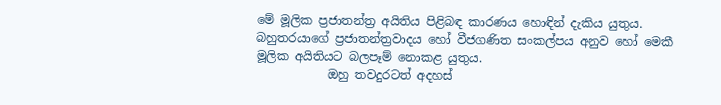මේ මූලික ප්‍රජාතන්ත්‍ර අයිතිය පිළිබඳ කාරණය හොඳින් දැකිය යුතුය.  බහුතරයාගේ ප්‍රජාතන්ත්‍රවාදය හෝ වීජගණිත සංකල්පය අනුව හෝ මෙකී මූලික අයිතියට බලපෑම් නොකළ යුතුය.
            ඔහු තවදුරටත් අදහස්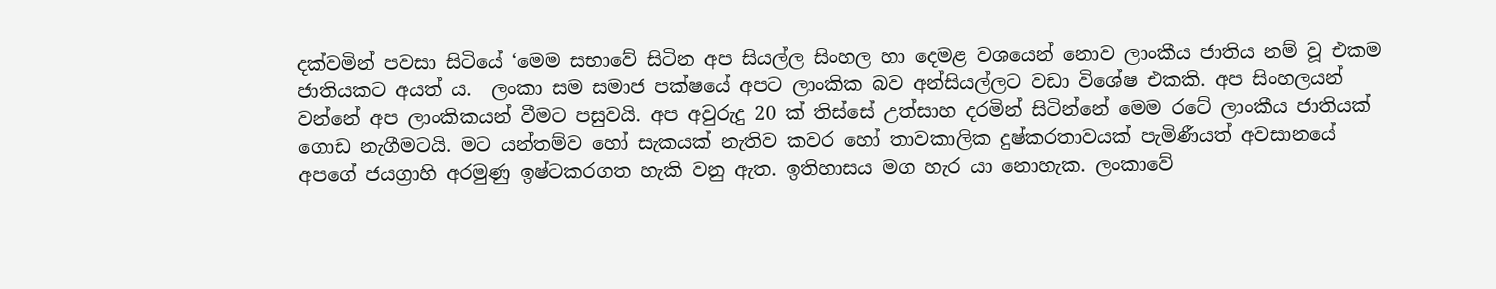දක්වමින් පවසා සිටියේ ‘මෙම සභාවේ සිටින අප සියල්ල සිංහල හා දෙමළ වශයෙන් නොව ලාංකීය ජාතිය නම් වූ එකම ජාතියකට අයත් ය.  ලංකා සම සමාජ පක්ෂයේ අපට ලාංකික බව අන්සියල්ලට වඩා විශේෂ එකකි. අප සිංහලයන් වන්නේ අප ලාංකිකයන් වීමට පසුවයි. අප අවුරුදු 20 ක් තිස්සේ උත්සාහ දරමින් සිටින්නේ මෙම රටේ ලාංකීය ජාතියක් ගොඩ නැගීමටයි. මට යන්තම්ව හෝ සැකයක් නැතිව කවර හෝ තාවකාලික දුෂ්කරතාවයක් පැමිණීයත් අවසානයේ අපගේ ජයග්‍රාහි අරමුණු ඉෂ්ටකරගත හැකි වනු ඇත. ඉතිහාසය මග හැර යා නොහැක. ලංකාවේ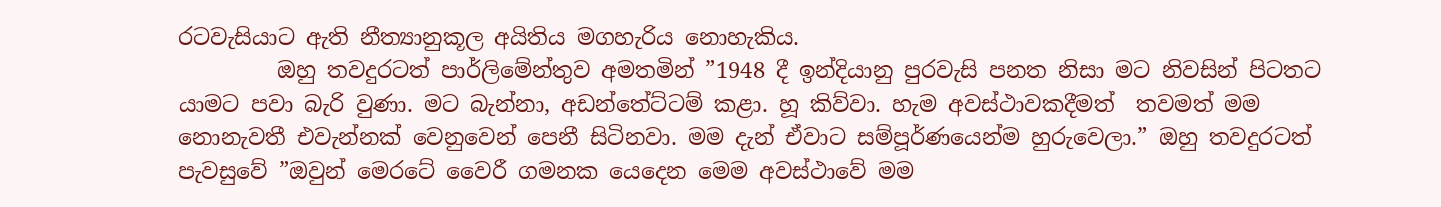රටවැසියාට ඇති නීත්‍යානුකූල අයිතිය මගහැරිය නොහැකිය.
         ඔහු තවදුරටත් පාර්ලිමේන්තුව අමතමින් ”1948 දී ඉන්දියානු පුරවැසි පනත නිසා මට නිවසින් පිටතට යාමට පවා බැරි වුණා. මට බැන්නා, අඩන්තේට්ටම් කළා. හූ කිව්වා. හැම අවස්ථාවකදීමත්  තවමත් මම නොනැවතී එවැන්නක් වෙනුවෙන් පෙනී සිටිනවා. මම දැන් ඒවාට සම්පූර්ණයෙන්ම හුරුවෙලා.” ඔහු තවදුරටත් පැවසුවේ ”ඔවුන් මෙරටේ වෛරී ගමනක යෙදෙන මෙම අවස්ථාවේ මම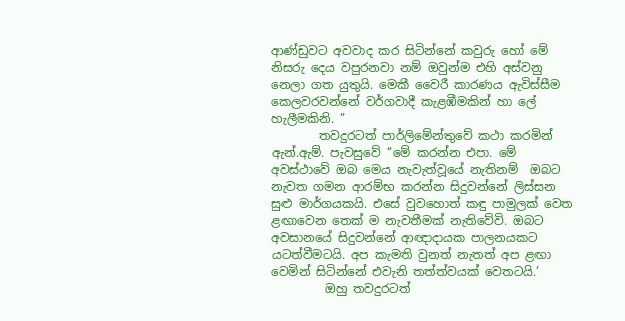ආණ්ඩුවට අවවාද කර සිටින්නේ කවුරු හෝ මේ නිසරු දෙය වපුරනවා නම් ඔවුන්ම එහි අස්වනු නෙලා ගත යුතුයි. මෙකී වෛරී කාරණය ඇවිස්සීම කෙලවරවන්නේ වර්ගවාදී කැළඹීමකින් හා ලේ හැලීමකිනි. ”
        තවදුරටත් පාර්ලිමේන්තුවේ කථා කරමින් ඇන්.ඇම්. පැවසුවේ ‘‘මේ කරන්න එපා. මේ අවස්ථාවේ ඔබ මෙය නැවැත්වූයේ නැතිනම්  ඔබට නැවත ගමන ආරම්භ කරන්න සිදුවන්නේ ලිස්සන සුළු මාර්ගයකයි. එසේ වුවහොත් කඳු පාමුලක් වෙත ළඟාවෙන තෙක් ම නැවතීමක් නැතිවේවි. ඔබට අවසානයේ සිදුවන්නේ ආඥාදායක පාලනයකට යටත්වීමටයි. අප කැමති වුනත් නැතත් අප ළඟා වෙමින් සිටින්නේ එවැනි තත්ත්වයක් වෙතටයි.’
         ඔහු තවදුරටත්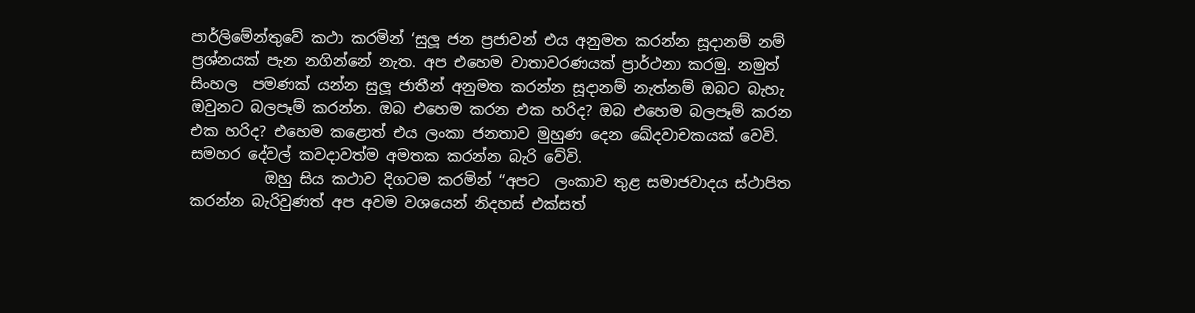පාර්ලිමේන්තුවේ කථා කරමින් ‘සුලූ ජන ප්‍රජාවන් එය අනුමත කරන්න සූදානම් නම් ප්‍රශ්නයක් පැන නගින්නේ නැත. අප එහෙම වාතාවරණයක් ප්‍රාර්ථනා කරමු. නමුත් සිංහල  පමණක් යන්න සුලූ ජාතීන් අනුමත කරන්න සූදානම් නැත්නම් ඔබට බැහැ ඔවුනට බලපෑම් කරන්න. ඔබ එහෙම කරන එක හරිද? ඔබ එහෙම බලපෑම් කරන එක හරිද? එහෙම කළොත් එය ලංකා ජනතාව මුහුණ දෙන ඛේදවාචකයක් වෙවි. සමහර දේවල් කවදාවත්ම අමතක කරන්න බැරි වේවි.
          ඔහු සිය කථාව දිගටම කරමින් ‘‘අපට  ලංකාව තුළ සමාජවාදය ස්ථාපිත කරන්න බැරිවුණත් අප අවම වශයෙන් නිදහස් එක්සත්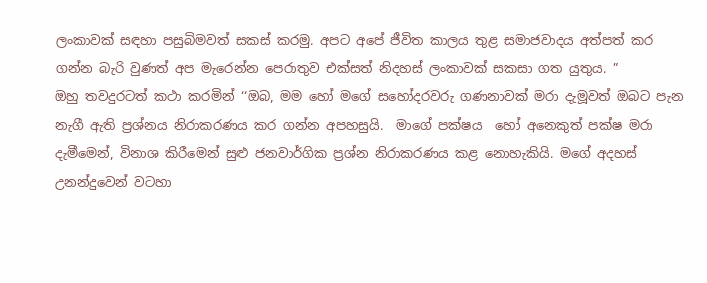ලංකාවක් සඳහා පසුබිමවත් සකස් කරමු. අපට අපේ ජීවිත කාලය තුළ සමාජවාදය අත්පත් කර ගන්න බැරි වුණත් අප මැරෙන්න පෙරාතුව එක්සත් නිදහස් ලංකාවක් සකසා ගත යුතුය. ”
ඔහු තවදුරටත් කථා කරමින් ‘‘ඔබ, මම හෝ මගේ සහෝදරවරු ගණනාවක් මරා දැමූවත් ඔබට පැන නැගී ඇති ප්‍රශ්නය නිරාකරණය කර ගන්න අපහසුයි.  මාගේ පක්ෂය  හෝ අනෙකුත් පක්ෂ මරා දැමීමෙන්, විනාශ කිරීමෙන් සුළු ජනවාර්ගික ප්‍රශ්න නිරාකරණය කළ නොහැකියි. මගේ අදහස් උනන්දුවෙන් වටහා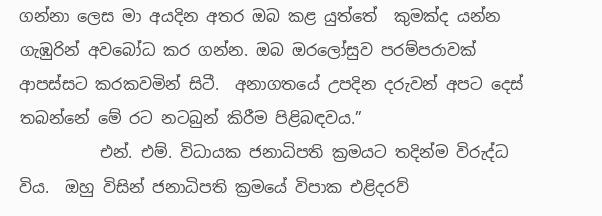ගන්නා ලෙස මා අයදින අතර ඔබ කළ යුත්තේ  කුමක්ද යන්න ගැඹුරින් අවබෝධ කර ගන්න. ඔබ ඔරලෝසුව පරම්පරාවක් ආපස්සට කරකවමින් සිටී.  අනාගතයේ උපදින දරුවන් අපට දෙස් තබන්නේ මේ රට නටබුන් කිරීම පිළිබඳවය.”
          එන්. එම්. විධායක ජනාධිපති ක්‍රමයට තදින්ම විරුද්ධ විය.  ඔහු විසින් ජනාධිපති ක්‍රමයේ විපාක එළිදරව්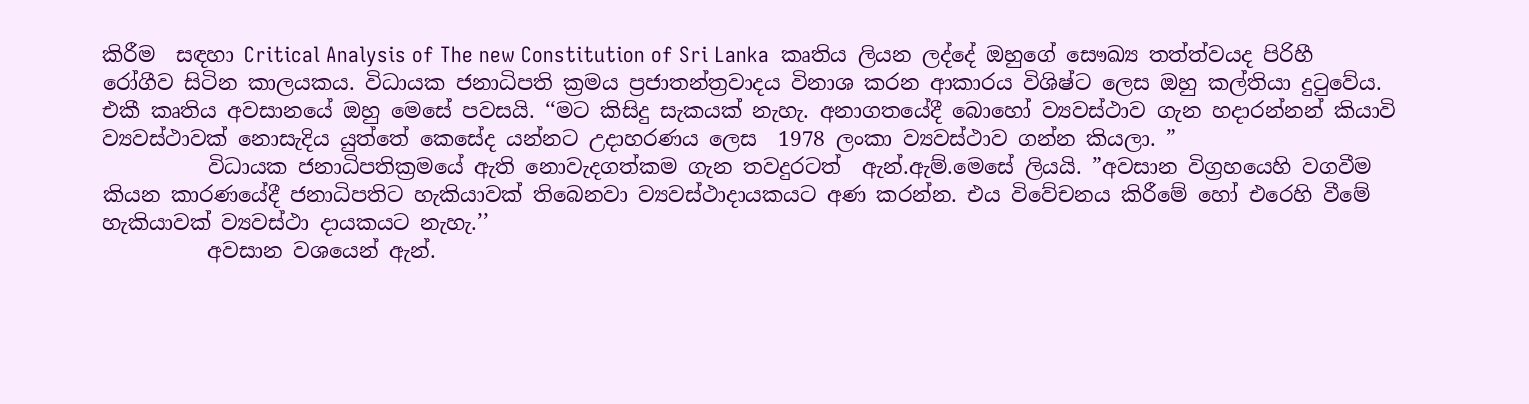කිරීම  සඳහා Critical Analysis of The new Constitution of Sri Lanka  කෘතිය ලියන ලද්දේ ඔහුගේ සෞඛ්‍ය තත්ත්වයද පිරිහී රෝගීව සිටින කාලයකය. විධායක ජනාධිපති ක්‍රමය ප්‍රජාතන්ත්‍රවාදය විනාශ කරන ආකාරය විශිෂ්ට ලෙස ඔහු කල්තියා දුටුවේය. එකී කෘතිය අවසානයේ ඔහු මෙසේ පවසයි. ‘‘මට කිසිදු සැකයක් නැහැ. අනාගතයේදී බොහෝ ව්‍යවස්ථාව ගැන හදාරන්නන් කියාවි ව්‍යවස්ථාවක් නොසැදිය යුත්තේ කෙසේද යන්නට උදාහරණය ලෙස  1978 ලංකා ව්‍යවස්ථාව ගන්න කියලා. ”
          විධායක ජනාධිපතික්‍රමයේ ඇති නොවැදගත්කම ගැන තවදුරටත්  ඇන්.ඇම්.මෙසේ ලියයි. ”අවසාන විග්‍රහයෙහි වගවීම කියන කාරණයේදී ජනාධිපතිට හැකියාවක් තිබෙනවා ව්‍යවස්ථාදායකයට අණ කරන්න. එය විවේචනය කිරීමේ හෝ එරෙහි වීමේ හැකියාවක් ව්‍යවස්ථා දායකයට නැහැ.’’
          අවසාන වශයෙන් ඇන්.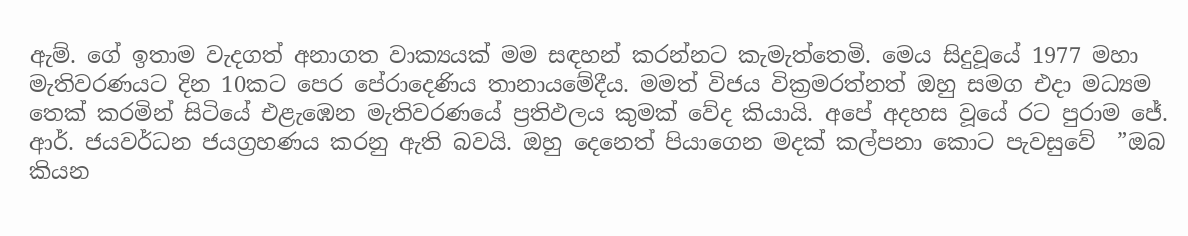ඇම්. ගේ ඉතාම වැදගත් අනාගත වාක්‍යයක් මම සඳහන් කරන්නට කැමැත්තෙමි. මෙය සිදුවූයේ 1977 මහා මැතිවරණයට දින 10කට පෙර පේරාදෙණිය තානායමේදීය. මමත් විජය වික්‍රමරත්නත් ඔහු සමග එදා මධ්‍යම තෙක් කරමින් සිටියේ එළැඹෙන මැතිවරණයේ ප්‍රතිඵලය කුමක් වේද කියායි. අපේ අදහස වූයේ රට පුරාම ජේ. ආර්. ජයවර්ධන ජයග්‍රහණය කරනු ඇති බවයි. ඔහු දෙනෙත් පියාගෙන මදක් කල්පනා කොට පැවසුවේ  ”ඔබ කියන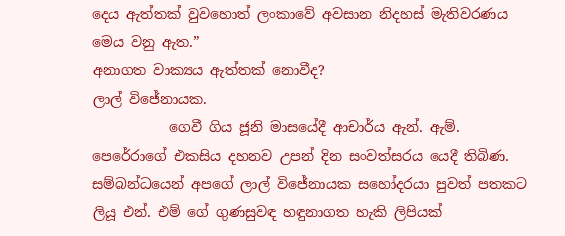දෙය ඇත්තක් වුවහොත් ලංකාවේ අවසාන නිදහස් මැතිවරණය මෙය වනු ඇත.”
අනාගත වාක්‍යය ඇත්තක් නොවීද?
ලාල් විජේනායක.
           ගෙවී ගිය ජූනි මාසයේදී ආචාර්ය ඇන්. ඇම්. පෙරේරාගේ එකසිය දහනව උපන් දින සංවත්සරය යෙදී තිබිණ. සම්බන්ධයෙන් අපගේ ලාල් විජේනායක සහෝදරයා පුවත් පතකට ලියූ එන්. එම් ගේ ගුණසුවඳ හඳුනාගත හැකි ලිපියක්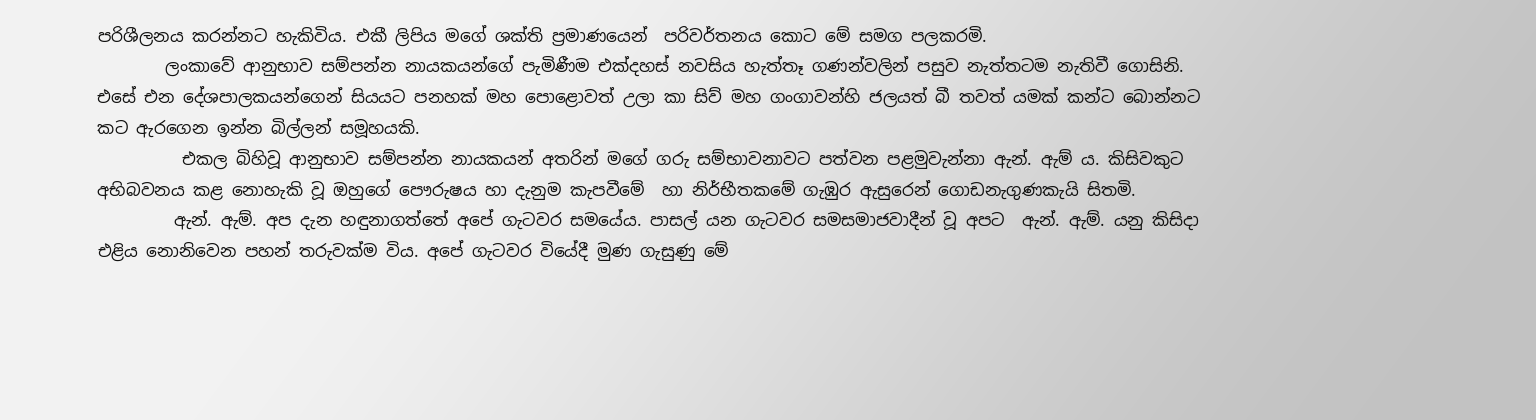පරිශීලනය කරන්නට හැකිවිය. එකී ලිපිය මගේ ශක්ති ප්‍රමාණයෙන්  පරිවර්තනය කොට මේ සමග පලකරමි.
        ලංකාවේ ආනුභාව සම්පන්න නායකයන්ගේ පැමිණීම එක්දහස් නවසිය හැත්තෑ ගණන්වලින් පසුව නැත්තටම නැතිවී ගොසිනි.  එසේ එන දේශපාලකයන්ගෙන් සියයට පනහක් මහ පොළොවත් උලා කා සිව් මහ ගංගාවන්හි ජලයත් බී තවත් යමක් කන්ට බොන්නට කට ඇරගෙන ඉන්න බිල්ලන් සමූහයකි.
          එකල බිහිවූ ආනුභාව සම්පන්න නායකයන් අතරින් මගේ ගරු සම්භාවනාවට පත්වන පළමුවැන්නා ඇන්. ඇම් ය. කිසිවකුට අභිබවනය කළ නොහැකි වූ ඔහුගේ පෞරුෂය හා දැනුම කැපවීමේ  හා නිර්භීතකමේ ගැඹුර ඇසුරෙන් ගොඩනැගුණකැයි සිතමි.
         ඇන්. ඇම්. අප දැන හඳුනාගත්තේ අපේ ගැටවර සමයේය. පාසල් යන ගැටවර සමසමාජවාදීන් වූ අපට  ඇන්. ඇම්. යනු කිසිදා  එළිය නොනිවෙන පහන් තරුවක්ම විය. අපේ ගැටවර වියේදී මුණ ගැසුණු මේ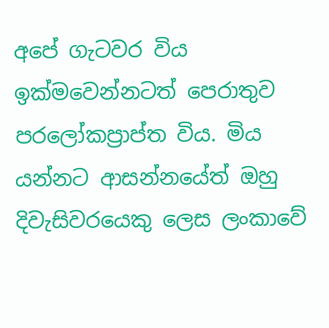අපේ ගැටවර විය ඉක්මවෙන්නටත් පෙරාතුව පරලෝකප්‍රාප්ත විය. මිය යන්නට ආසන්නයේත් ඔහු දිවැසිවරයෙකු ලෙස ලංකාවේ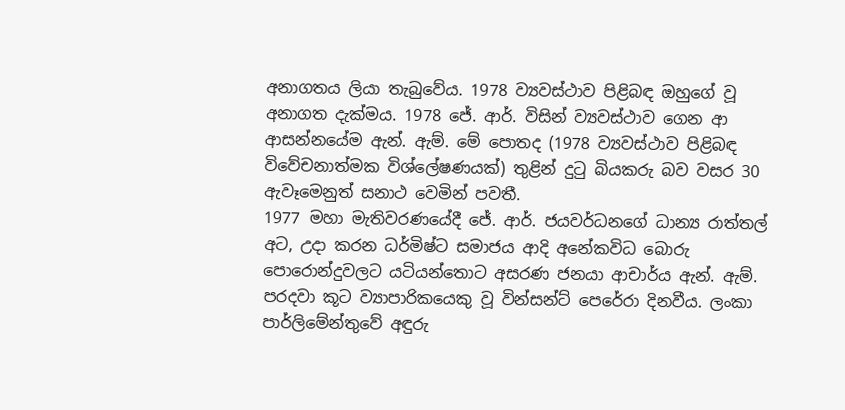අනාගතය ලියා තැබුවේය. 1978 ව්‍යවස්ථාව පිළිබඳ ඔහුගේ වූ අනාගත දැක්මය. 1978 ජේ. ආර්. විසින් ව්‍යවස්ථාව ගෙන ආ ආසන්නයේම ඇන්. ඇම්. මේ පොතද (1978 ව්‍යවස්ථාව පිළිබඳ විවේචනාත්මක විශ්ලේෂණයක්) තුළින් දුටු බියකරු බව වසර 30 ඇවෑමෙනුත් සනාථ වෙමින් පවතී.
1977 මහා මැතිවරණයේදී ජේ. ආර්. ජයවර්ධනගේ ධාන්‍ය රාත්තල් අට, උදා කරන ධර්මිෂ්ට සමාජය ආදි අනේකවිධ බොරු පොරොන්දුවලට යටියන්තොට අසරණ ජනයා ආචාර්ය ඇන්. ඇම්. පරදවා කූට ව්‍යාපාරිකයෙකු වූ වින්සන්ට් පෙරේරා දිනවීය. ලංකා පාර්ලිමේන්තුවේ අඳුරු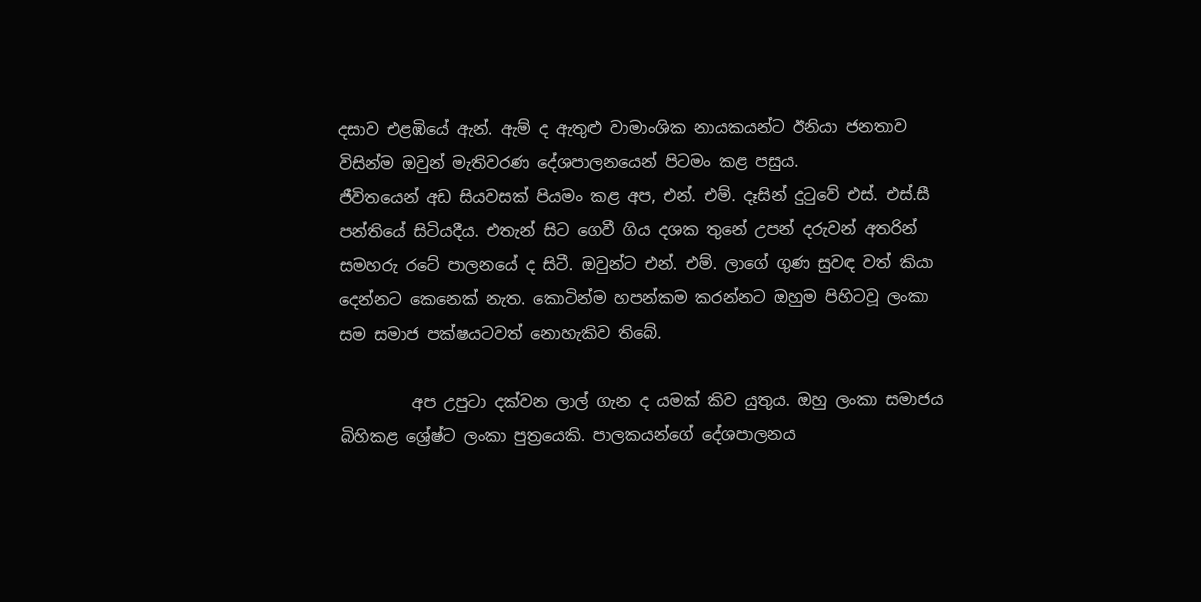දසාව එළඹියේ ඇන්. ඇම් ද ඇතුළු වාමාංශික නායකයන්ට ඊනියා ජනතාව විසින්ම ඔවුන් මැතිවරණ දේශපාලනයෙන් පිටමං කළ පසුය.
ජීවිතයෙන් අඩ සියවසක් පියමං කළ අප, එන්. එම්. දෑසින් දුටුවේ එස්. එස්.සී පන්තියේ සිටියදීය. එතැන් සිට ගෙවී ගිය දශක තුනේ උපන් දරුවන් අතරින් සමහරු රටේ පාලනයේ ද සිටී. ඔවුන්ට එන්. එම්. ලාගේ ගුණ සුවඳ වත් කියා දෙන්නට කෙනෙක් නැත. කොටින්ම හපන්කම කරන්නට ඔහුම පිහිටවූ ලංකා සම සමාජ පක්ෂයටවත් නොහැකිව තිබේ.

         අප උපුටා දක්වන ලාල් ගැන ද යමක් කිව යුතුය. ඔහු ලංකා සමාජය බිහිකළ ශ්‍රේෂ්ට ලංකා පුත්‍රයෙකි. පාලකයන්ගේ දේශපාලනය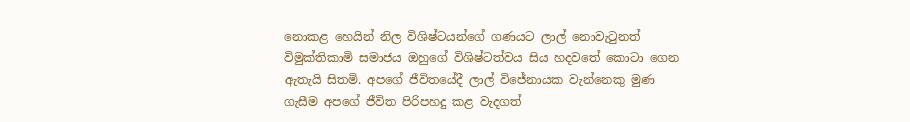නොකළ හෙයින් නිල විශිෂ්ටයන්ගේ ගණයට ලාල් නොවැටුනත් විමුක්තිකාමි සමාජය ඔහුගේ විශිෂ්ටත්වය සිය හදවතේ කොටා ගෙන ඇතැයි සිතමි. අපගේ ජීවිතයේදී ලාල් විජේනායක වැන්නෙකු මුණ ගැසීම අපගේ ජීවිත පිරිපහදු කළ වැදගත්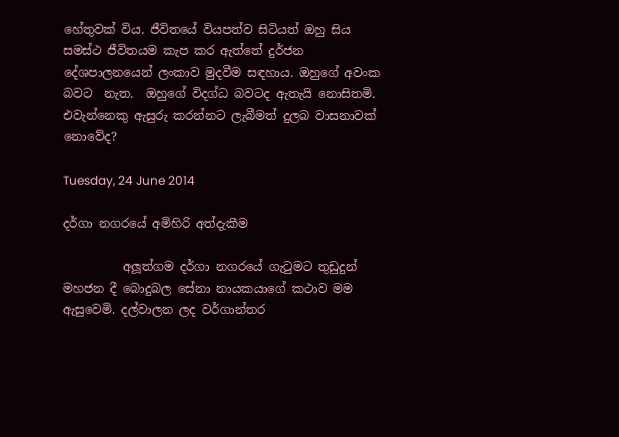හේතුවක් විය. ජීවිතයේ වියපත්ව සිටියත් ඔහු සිය සමස්ථ ජීවිතයම කැප කර ඇත්තේ දුර්ජන දේශපාලනයෙන් ලංකාව මුදවීම සඳහාය. ඔහුගේ අවංක බවට  නැත.  ඔහුගේ විදග්ධ බවටද ඇතැයි නොසිතමි. එවැන්නෙකු ඇසුරු කරන්නට ලැබීමත් දුලබ වාසනාවක් නොවේද?

Tuesday, 24 June 2014

දර්ගා නගරයේ අමිහිරි අත්දැකීම

          අලූත්ගම දර්ගා නගරයේ ගැටුමට තුඩුදුන් මහජන දී බොදුබල සේනා නායකයාගේ කථාව මම ඇසුවෙමි. දල්වාලන ලද වර්ගාන්තර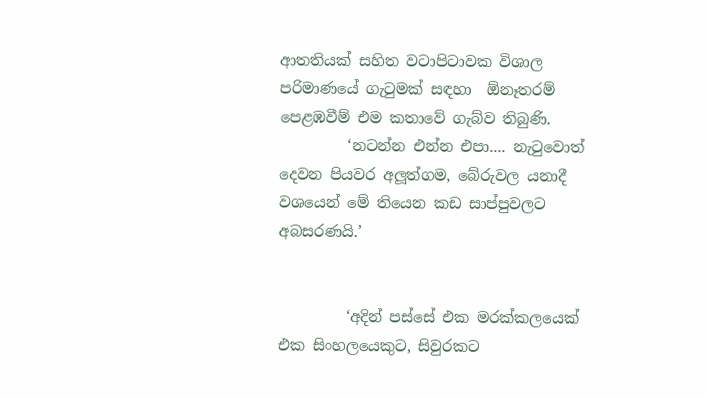ආතතියක් සහිත වටාපිටාවක විශාල පරිමාණයේ ගැටුමක් සඳහා  ඕනෑතරම් පෙළඹවීම් එම කතාවේ ගැබ්ව තිබුණි.
         ‘නටන්න එන්න එපා.... නැටුවොත් දෙවන පියවර අලූත්ගම, බේරුවල යනාදී වශයෙන් මේ තියෙන කඩ සාප්පුවලට අබසරණයි.’


         ‘අදින් පස්සේ එක මරක්කලයෙක් එක සිංහලයෙකුට, සිවුරකට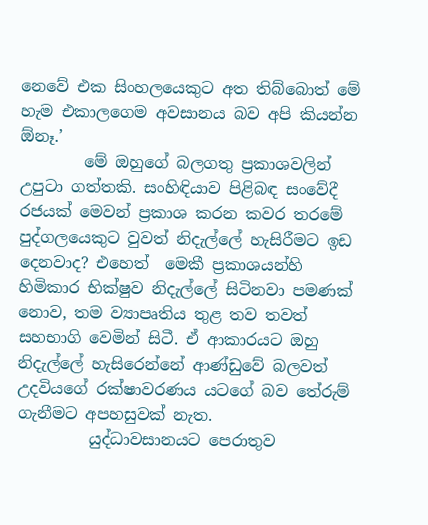නෙවේ එක සිංහලයෙකුට අත තිබ්බොත් මේ හැම එකාලගෙම අවසානය බව අපි කියන්න  ඕනෑ.’
        මේ ඔහුගේ බලගතු ප්‍රකාශවලින් උපුටා ගත්තකි. සංහිඳියාව පිළිබඳ සංවේදී රජයක් මෙවන් ප්‍රකාශ කරන කවර තරමේ පුද්ගලයෙකුට වුවත් නිදැල්ලේ හැසිරීමට ඉඩ දෙනවාද? එහෙත්  මෙකී ප්‍රකාශයන්හි හිමිකාර භික්ෂුව නිදැල්ලේ සිටිනවා පමණක් නොව, තම ව්‍යාපෘතිය තුළ තව තවත් සහභාගි වෙමින් සිටී. ඒ ආකාරයට ඔහු නිදැල්ලේ හැසිරෙන්නේ ආණ්ඩුවේ බලවත් උදවියගේ රක්ෂාවරණය යටගේ බව තේරුම් ගැනීමට අපහසුවක් නැත.
         යුද්ධාවසානයට පෙරාතුව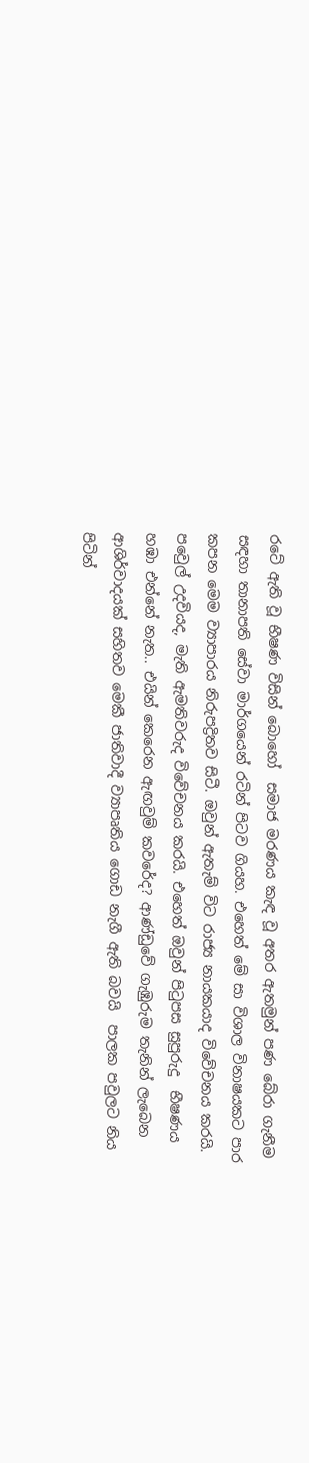රටේ ඇති වූ භීෂණ විසින් බොහෝ  සමාජ මරණය කැඳ වූ අතර ඇතමුන් පණ බේරා ගැනීම සඳහා තානාපති සේවා මාර්ගයෙන් රටින් පිටව ගියහ. එහෙත් මේ සා විශාල විනාෂයකට පාර කපන මෙම ව්‍යාපාරය නිරුපද්‍රිතව සිටී. ඔවුන් ඇතැම් විට රාජ්‍ය නායකයාද විවේචනය කරයි. පවෙුල් උදවියද, මැති ඇමතිවරුද විවේචනය කරයි. එහෙත් ඔවුන් පිටුපස සුපුරුදු  භීෂණය හඹා එන්නේ නැත.. එයින් කෙරෙන ඇඟවුම් කවරේද? ආණ්ඩුවේ ගැඹුරුම තැනින් ලැබෙන ආශිර්වාදයක් සහිතව මෙකී ජාතිවාදී ව්‍යාපෘතිය ගොඩ නැගී ඇති බවයි  පාලක පවුලට නිය පිටින්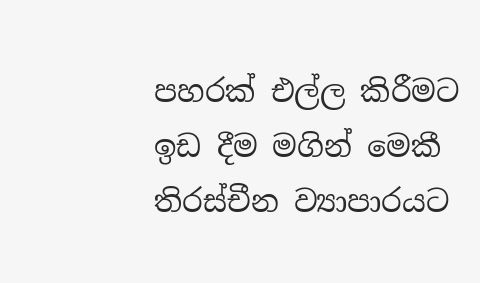පහරක් එල්ල කිරීමට ඉඩ දීම මගින් මෙකී තිරස්චීන ව්‍යාපාරයට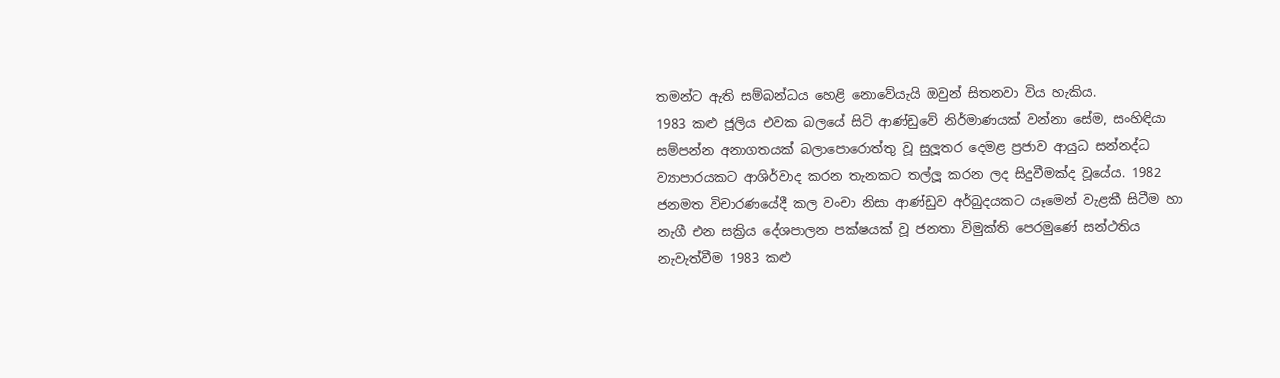තමන්ට ඇති සම්බන්ධය හෙළි නොවේයැයි ඔවුන් සිතනවා විය හැකිය.
1983 කළු ජූලිය එවක බලයේ සිටි ආණ්ඩුවේ නිර්මාණයක් වන්නා සේම, සංහිඳියා සම්පන්න අනාගතයක් බලාපොරොත්තු වූ සුලූතර දෙමළ ප්‍රජාව ආයුධ සන්නද්ධ ව්‍යාපාරයකට ආශිර්වාද කරන තැනකට තල්ලූ කරන ලද සිදුවීමක්ද වූයේය. 1982  ජනමත විචාරණයේදී කල වංචා නිසා ආණ්ඩුව අර්බුදයකට යෑමෙන් වැළකී සිටීම හා නැගී එන සක්‍රිය දේශපාලන පක්ෂයක් වූ ජනතා විමුක්ති පෙරමුණේ සන්ථතිය නැවැත්වීම 1983 කළු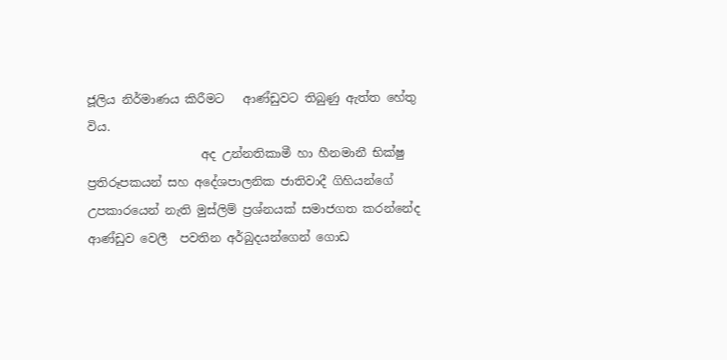ජූලිය නිර්මාණය කිරීමට   ආණ්ඩුවට තිබුණු ඇත්ත හේතු විය.
                   අද උන්නතිකාමී හා හීනමානී භික්ෂු ප්‍රතිරූපකයන් සහ අදේශපාලනික ජාතිවාදී ගිහියන්ගේ උපකාරයෙන් නැති මුස්ලිම් ප්‍රශ්නයක් සමාජගත කරන්නේද ආණ්ඩුව වෙලී  පවතින අර්බුදයන්ගෙන් ගොඩ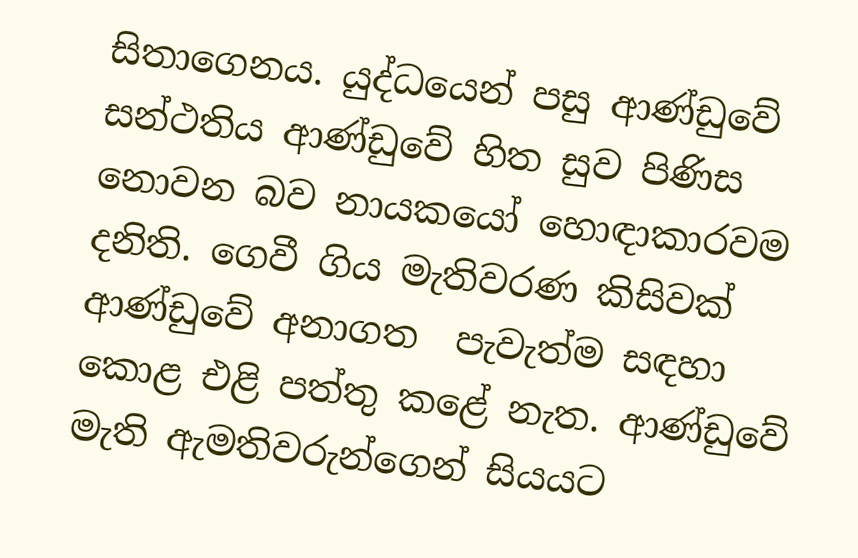සිතාගෙනය. යුද්ධයෙන් පසු ආණ්ඩුවේ සන්ථතිය ආණ්ඩුවේ හිත සුව පිණිස නොවන බව නායකයෝ හොඳාකාරවම දනිති. ගෙවී ගිය මැතිවරණ කිසිවක් ආණ්ඩුවේ අනාගත  පැවැත්ම සඳහා කොළ එළි පත්තු කළේ නැත. ආණ්ඩුවේ මැති ඇමතිවරුන්ගෙන් සියයට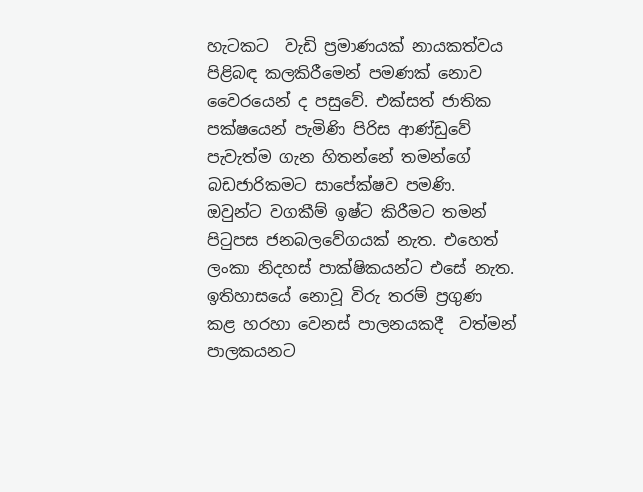හැටකට  වැඩි ප්‍රමාණයක් නායකත්වය පිළිබඳ කලකිරීමෙන් පමණක් නොව වෛරයෙන් ද පසුවේ. එක්සත් ජාතික පක්ෂයෙන් පැමිණි පිරිස ආණ්ඩුවේ පැවැත්ම ගැන හිතන්නේ තමන්ගේ බඩජාරිකමට සාපේක්ෂව පමණි.  ඔවුන්ට වගකීම් ඉෂ්ට කිරීමට තමන් පිටුපස ජනබලවේගයක් නැත. එහෙත් ලංකා නිදහස් පාක්ෂිකයන්ට එසේ නැත. ඉතිහාසයේ නොවූ විරු තරම් ප්‍රගුණ කළ හරහා වෙනස් පාලනයකදී  වත්මන් පාලකයනට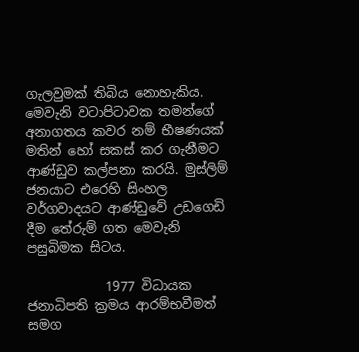ගැලවුමක් තිබිය නොහැකිය. මෙවැනි වටාපිටාවක තමන්ගේ අනාගතය කවර නම් භීෂණයක් මතින් හෝ සකස් කර ගැනීමට ආණ්ඩුව කල්පනා කරයි. මුස්ලිම් ජනයාට එරෙහි සිංහල වර්ගවාදයට ආණ්ඩුවේ උඩගෙඩි දීම තේරුම් ගත මෙවැනි පසුබිමක සිටය.

            1977 විධායක ජනාධිපති ක්‍රමය ආරම්භවීමත් සමග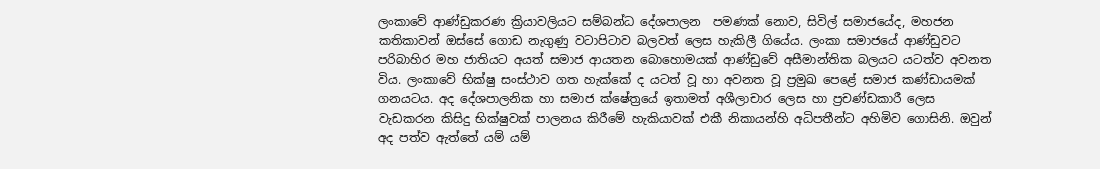ලංකාවේ ආණ්ඩුකරණ ක්‍රියාවලියට සම්බන්ධ දේශපාලන  පමණක් නොව, සිවිල් සමාජයේද, මහජන කතිකාවන් ඔස්සේ ගොඩ නැගුණු වටාපිටාව බලවත් ලෙස හැකිලී ගියේය. ලංකා සමාජයේ ආණ්ඩුවට පරිබාහිර මහ ජාතියට අයත් සමාජ ආයතන බොහොමයක් ආණ්ඩුවේ අසීමාන්තික බලයට යටත්ව අවනත විය. ලංකාවේ භික්ෂු සංස්ථාව ගත හැක්කේ ද යටත් වූ හා අවනත වූ ප්‍රමුඛ පෙළේ සමාජ කණ්ඩායමක් ගනයටය. අද දේශපාලනික හා සමාජ ක්ෂේත්‍රයේ ඉතාමත් අශීලාචාර ලෙස හා ප්‍රචණ්ඩකාරී ලෙස වැඩකරන කිසිදු භික්ෂුවක් පාලනය කිරීමේ හැකියාවක් එකී නිකායන්හි අධිපතීන්ට අහිමිව ගොසිනි. ඔවුන් අද පත්ව ඇත්තේ යම් යම්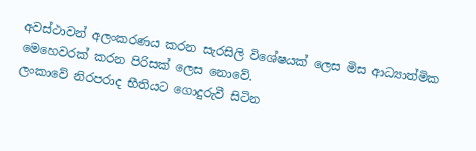අවස්ථාවන් අලංකරණය කරන සැරසිලි විශේෂයක් ලෙස මිස ආධ්‍යාත්මික මෙහෙවරක් කරන පිරිසක් ලෙස නොවේ.
ලංකාවේ නිරපරාද භීතියට ගොදුරුවී සිටින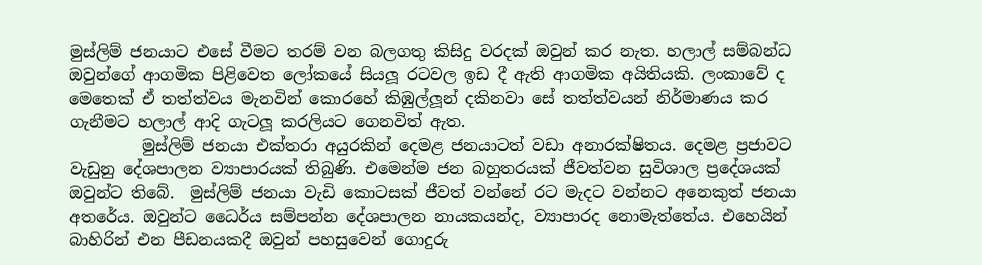මුස්ලිම් ජනයාට එසේ වීමට තරම් වන බලගතු කිසිදු වරදක් ඔවුන් කර නැත. හලාල් සම්බන්ධ ඔවුන්ගේ ආගමික පිළිවෙත ලෝකයේ සියලූ රටවල ඉඩ දී ඇති ආගමික අයිතියකි. ලංකාවේ ද මෙතෙක් ඒ තත්ත්වය මැනවින් කොරහේ කිඹුල්ලූන් දකිනවා සේ තත්ත්වයන් නිර්මාණය කර ගැනීමට හලාල් ආදි ගැටලූ කරලියට ගෙනවිත් ඇත.
         මුස්ලිම් ජනයා එක්තරා අයුරකින් දෙමළ ජනයාටත් වඩා අනාරක්ෂිතය. දෙමළ ප්‍රජාවට වැඩුනු දේශපාලන ව්‍යාපාරයක් තිබුණි. එමෙන්ම ජන බහුතරයක් ජීවත්වන සුවිශාල ප්‍රදේශයක් ඔවුන්ට තිබේ.  මුස්ලිම් ජනයා වැඩි කොටසක් ජීවත් වන්නේ රට මැදට වන්නට අනෙකුත් ජනයා අතරේය. ඔවුන්ට ධෛර්ය සම්පන්න දේශපාලන නායකයන්ද, ව්‍යාපාරද නොමැත්තේය. එහෙයින් බාහිරින් එන පීඩනයකදී ඔවුන් පහසුවෙන් ගොදුරු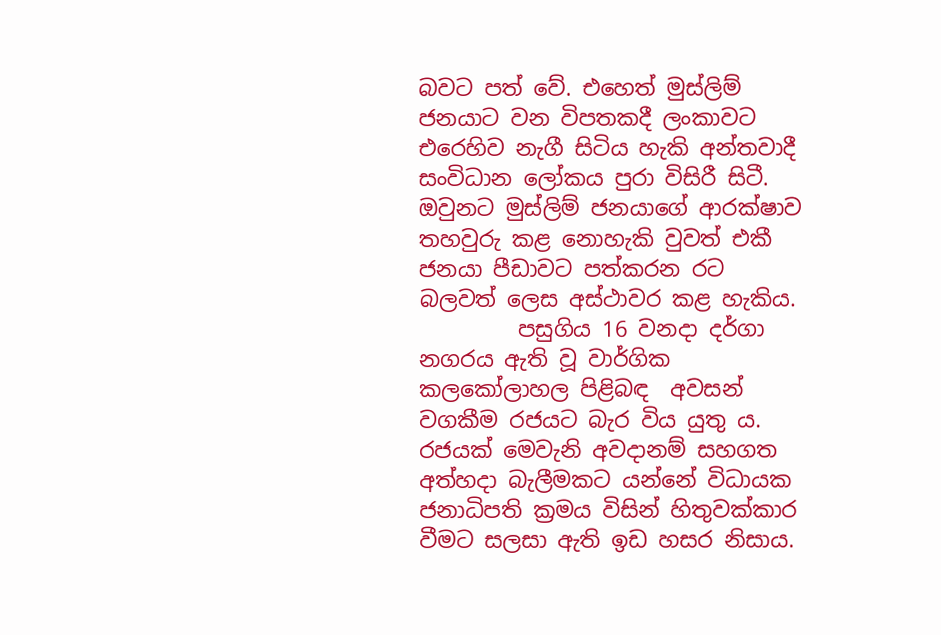බවට පත් වේ. එහෙත් මුස්ලිම් ජනයාට වන විපතකදී ලංකාවට එරෙහිව නැගී සිටිය හැකි අන්තවාදී සංවිධාන ලෝකය පුරා විසිරී සිටී. ඔවුනට මුස්ලිම් ජනයාගේ ආරක්ෂාව තහවුරු කළ නොහැකි වුවත් එකී ජනයා පීඩාවට පත්කරන රට බලවත් ලෙස අස්ථාවර කළ හැකිය.
         පසුගිය 16 වනදා දර්ගා නගරය ඇති වූ වාර්ගික කලකෝලාහල පිළිබඳ  අවසන් වගකීම රජයට බැර විය යුතු ය. රජයක් මෙවැනි අවදානම් සහගත අත්හදා බැලීමකට යන්නේ විධායක ජනාධිපති ක්‍රමය විසින් හිතුවක්කාර වීමට සලසා ඇති ඉඩ හසර නිසාය.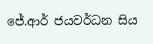ජේ.ආර් ජයවර්ධන සිය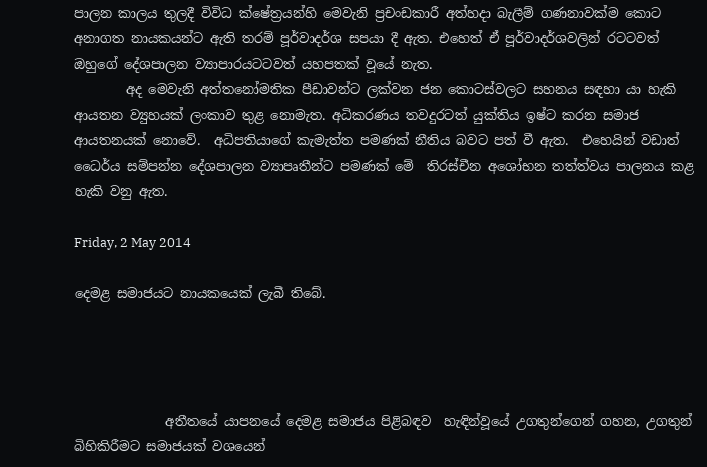පාලන කාලය තුලදී විවිධ ක්ෂේත්‍රයන්හි මෙවැනි ප්‍රචංඩකාරී අත්හදා බැලීම් ගණනාවක්ම කොට අනාගත නායකයන්ට ඇති තරම් පූර්වාදර්ශ සපයා දී ඇත. එහෙත් ඒ පූර්වාදර්ශවලින් රටටවත් ඔහුගේ දේශපාලන ව්‍යාපාරයටටවත් යහපතක් වූයේ නැත.
        අද මෙවැනි අත්තනෝමතික පීඩාවන්ට ලක්වන ජන කොටස්වලට සහනය සඳහා යා හැකි ආයතන ව්‍යුහයක් ලංකාව තුළ නොමැත. අධිකරණය තවදුරටත් යුක්තිය ඉෂ්ට කරන සමාජ ආයතනයක් නොවේ.  අධිපතියාගේ කැමැත්ත පමණක් නීතිය බවට පත් වී ඇත.  එහෙයින් වඩාත් ධෛර්ය සම්පන්න දේශපාලන ව්‍යාපෘතීන්ට පමණක් මේ  තිරස්චීන අශෝභන තත්ත්වය පාලනය කළ හැකි වනු ඇත.

Friday, 2 May 2014

දෙමළ සමාජයට නායකයෙක් ලැබී තිබේ.




              අතීතයේ යාපනයේ දෙමළ සමාජය පිළිබඳව  හැඳින්වූයේ උගතුන්ගෙන් ගහන, උගතුන් බිහිකිරීමට සමාජයක් වශයෙන්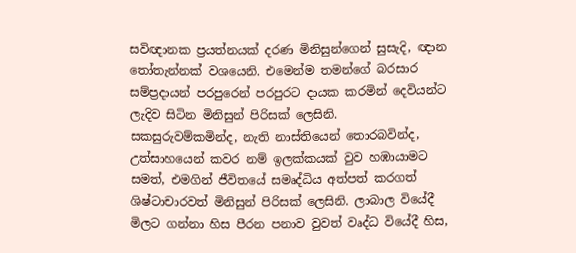සවිඥානක ප්‍රයත්නයක් දරණ මිනිසුන්ගෙන් සුසැදි, ඥාන තෝතැන්නක් වශයෙනි. එමෙන්ම තමන්ගේ බරසාර සම්ප්‍රදායන් පරපුරෙන් පරපුරට දායක කරමින් දෙවියන්ට ලැදිව සිටින මිනිසුන් පිරිසක් ලෙසිනි. සකසුරුවම්කමින්ද, නැති නාස්තියෙන් තොරබවින්ද, උත්සාහයෙන් කවර නම් ඉලක්කයක් වුව හඹායාමට සමත්, එමගින් ජීවිතයේ සමෘද්ධිය අත්පත් කරගත් ශිෂ්ටාචාරවත් මිනිසුන් පිරිසක් ලෙසිනි. ලාබාල වියේදී මිලට ගන්නා හිස පීරන පනාව වුවත් වෘද්ධ වියේදී හිස,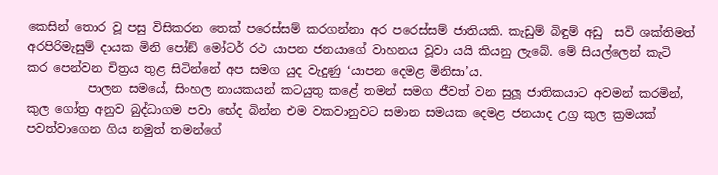කෙසින් තොර වූ පසු විසිකරන තෙක් පරෙස්සම් කරගන්නා අර පරෙස්සම් ජාතියකි. කැඩුම් බිඳුම් අඩු  සවි ශක්තිමත් අරපිරිමැසුම් දායක මිනි පෝඞ් මෝටර් රථ යාපන ජනයාගේ වාහනය වූවා යයි කියනු ලැබේ. මේ සියල්ලෙන් කැටි කර පෙන්වන චිත්‍රය තුළ සිටින්නේ අප සමග යුද වැදුණු ‘යාපන දෙමළ මිනිසා’ය.
          පාලන සමයේ, සිංහල නායකයන් කටයුතු කළේ තමන් සමග ජීවත් වන සුලූ ජාතිකයාට අවමන් කරමින්, කුල ගෝත්‍ර අනුව බුද්ධාගම පවා භේද බින්න එම වකවානුවට සමාන සමයක දෙමළ ජනයාද උග්‍ර කුල ක්‍රමයක් පවත්වාගෙන ගිය නමුත් තමන්ගේ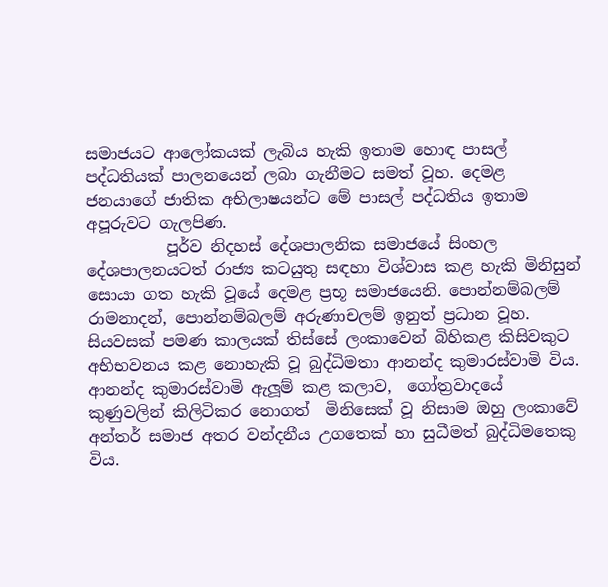සමාජයට ආලෝකයක් ලැබිය හැකි ඉතාම හොඳ පාසල් පද්ධතියක් පාලනයෙන් ලබා ගැනීමට සමත් වූහ. දෙමළ ජනයාගේ ජාතික අභිලාෂයන්ට මේ පාසල් පද්ධතිය ඉතාම අපූරුවට ගැලපිණ.
          පූර්ව නිදහස් දේශපාලනික සමාජයේ සිංහල දේශපාලනයටත් රාජ්‍ය කටයුතු සඳහා විශ්වාස කළ හැකි මිනිසුන් සොයා ගත හැකි වූයේ දෙමළ ප්‍රභූ සමාජයෙනි. පොන්නම්බලම් රාමනාදන්, පොන්නම්බලම් අරුණාචලම් ඉනුත් ප්‍රධාන වූහ. සියවසක් පමණ කාලයක් තිස්සේ ලංකාවෙන් බිහිකළ කිසිවකුට අභිභවනය කළ නොහැකි වූ බුද්ධිමතා ආනන්ද කුමාරස්වාමි විය. ආනන්ද කුමාරස්වාමි ඇලූම් කළ කලාව,  ගෝත්‍රවාදයේ කුණුවලින් කිලිටිකර නොගත්  මිනිසෙක් වූ නිසාම ඔහු ලංකාවේ අන්තර් සමාජ අතර වන්දනීය උගතෙක් හා සුධීමත් බුද්ධිමතෙකු විය.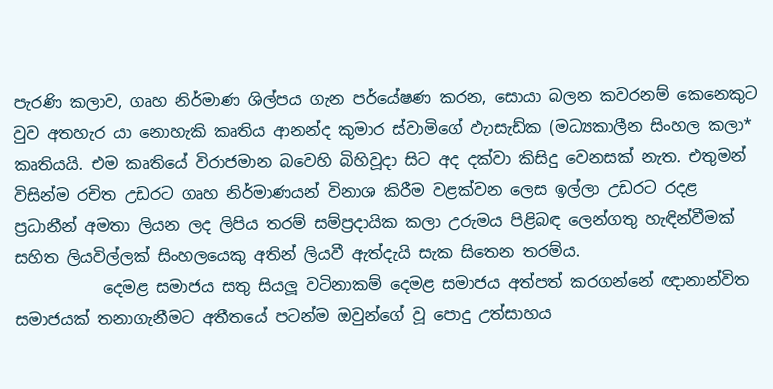පැරණි කලාව, ගෘහ නිර්මාණ ශිල්පය ගැන පර්යේෂණ කරන, සොයා බලන කවරනම් කෙනෙකුට වුව අතහැර යා නොහැකි කෘතිය ආනන්ද කුමාර ස්වාමිගේ ඵැාසැඩ්ක (මධ්‍යකාලීන සිංහල කලා* කෘතියයි. එම කෘතියේ විරාජමාන බවෙහි බිහිවූදා සිට අද දක්වා කිසිදු වෙනසක් නැත. එතුමන් විසින්ම රචිත උඩරට ගෘහ නිර්මාණයන් විනාශ කිරීම වළක්වන ලෙස ඉල්ලා උඩරට රදළ ප්‍රධානීන් අමතා ලියන ලද ලිපිය තරම් සම්ප්‍රදායික කලා උරුමය පිළිබඳ ලෙන්ගතු හැඳින්වීමක් සහිත ලියවිල්ලක් සිංහලයෙකු අතින් ලියවී ඇත්දැයි සැක සිතෙන තරම්ය.
           දෙමළ සමාජය සතු සියලූ වටිනාකම් දෙමළ සමාජය අත්පත් කරගන්නේ ඥානාන්විත සමාජයක් තනාගැනීමට අතීතයේ පටන්ම ඔවුන්ගේ වූ පොදු උත්සාහය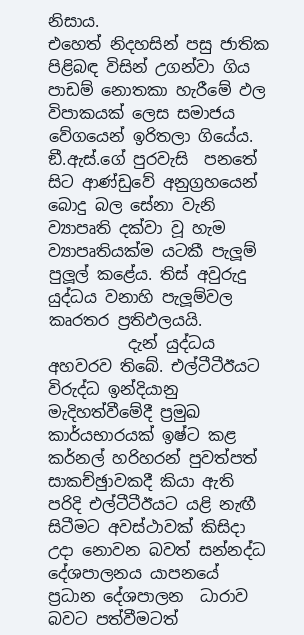නිසාය.
එහෙත් නිදහසින් පසු ජාතික පිළිබඳ විසින් උගන්වා ගිය පාඩම් නොතකා හැරීමේ ඵල විපාකයක් ලෙස සමාජය වේගයෙන් ඉරිතලා ගියේය. ඞී.ඇස්.ගේ පුරවැසි  පනතේ සිට ආණ්ඩුවේ අනුග්‍රහයෙන් බොදු බල සේනා වැනි ව්‍යාපෘති දක්වා වූ හැම ව්‍යාපෘතියක්ම යටකී පැලූම් පුලූල් කළේය. තිස් අවුරුදු යුද්ධය වනාහි පැලූම්වල කෘරතර ප්‍රතිඵලයයි.
          දැන් යුද්ධය අහවරව තිබේ. එල්ටීටීඊයට විරුද්ධ ඉන්දියානු මැදිහත්වීමේදී ප්‍රමුඛ කාර්යභාරයක් ඉෂ්ට කළ කර්නල් හරිහරන් පුවත්පත් සාකච්ඡුාවකදී කියා ඇති පරිදි එල්ටීටීඊයට යළි නැඟී සිටීමට අවස්ථාවක් කිසිදා උදා නොවන බවත් සන්නද්ධ දේශපාලනය යාපනයේ ප්‍රධාන දේශපාලන  ධාරාව බවට පත්වීමටත්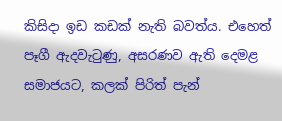කිසිදා ඉඩ කඩක් නැති බවත්ය. එහෙත් පෑගී ඇදවැටුණු, අසරණව ඇති දෙමළ සමාජයට, කලක් පිරිත් පැන්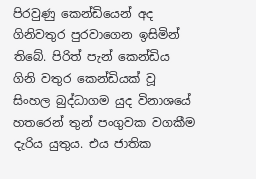පිරවුණු කෙන්ඩියෙන් අද ගිනිවතුර පුරවාගෙන ඉසිමින් තිබේ. පිරිත් පැන් කෙන්ඩිය ගිනි වතුර කෙන්ඩියක් වූ සිංහල බුද්ධාගම යුද විනාශයේ හතරෙන් තුන් පංගුවක වගකීම දැරිය යුතුය. එය ජාතික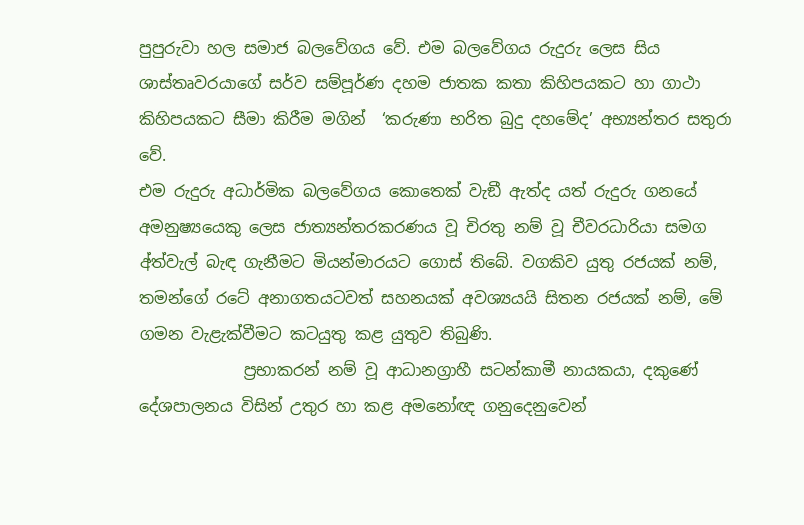පුපුරුවා හල සමාජ බලවේගය වේ. එම බලවේගය රුදුරු ලෙස සිය ශාස්තෘවරයාගේ සර්ව සම්පූර්ණ දහම ජාතක කතා කිහිපයකට හා ගාථා කිහිපයකට සීමා කිරීම මගින්  ‘කරුණා භරිත බුදු දහමේද’ අභ්‍යන්තර සතුරා වේ.
එම රුදුරු අධාර්මික බලවේගය කොතෙක් වැඞී ඇත්ද යත් රුදුරු ගනයේ අමනුෂ්‍යයෙකු ලෙස ජාත්‍යන්තරකරණය වූ චිරතු නම් වූ චීවරධාරියා සමග අ්ත්වැල් බැඳ ගැනීමට මියන්මාරයට ගොස් තිබේ. වගකිව යුතු රජයක් නම්, තමන්ගේ රටේ අනාගතයටවත් සහනයක් අවශ්‍යයයි සිතන රජයක් නම්, මේ ගමන වැළැක්වීමට කටයුතු කළ යුතුව තිබුණි.
             ප්‍රභාකරන් නම් වූ ආධානග්‍රාහී සටන්කාමී නායකයා, දකුණේ දේශපාලනය විසින් උතුර හා කළ අමනෝඥ ගනුදෙනුවෙන්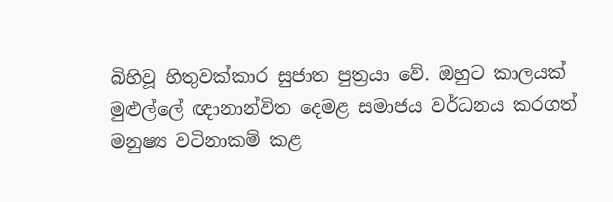බිහිවූ හිතුවක්කාර සුජාත පුත්‍රයා වේ. ඔහුට කාලයක් මුළුල්ලේ ඥානාන්විත දෙමළ සමාජය වර්ධනය කරගත් මනුෂ්‍ය වටිනාකම් කළ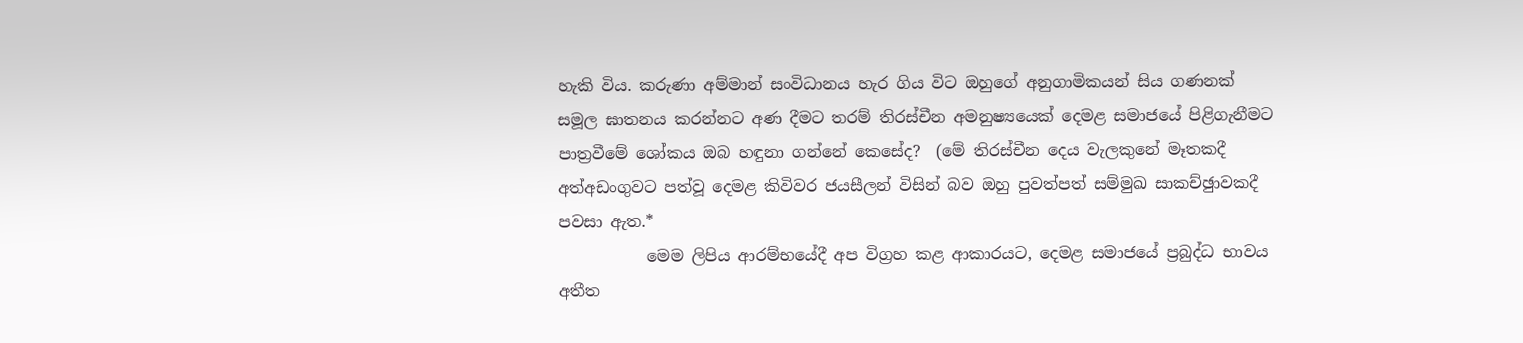හැකි විය. කරුණා අම්මාන් සංවිධානය හැර ගිය විට ඔහුගේ අනුගාමිකයන් සිය ගණනක් සමූල ඝාතනය කරන්නට අණ දීමට තරම් තිරස්චීන අමනුෂ්‍යයෙක් දෙමළ සමාජයේ පිළිගැනීමට පාත්‍රවීමේ ශෝකය ඔබ හඳුනා ගන්නේ කෙසේද?  (මේ තිරස්චීන දෙය වැලකුනේ මෑතකදී අත්අඩංගුවට පත්වූ දෙමළ කිවිවර ජයසීලන් විසින් බව ඔහු පුවත්පත් සම්මුඛ සාකච්ඡුාවකදී පවසා ඇත.*
           මෙම ලිපිය ආරම්භයේදී අප විග්‍රහ කළ ආකාරයට, දෙමළ සමාජයේ ප්‍රබුද්ධ භාවය අතීත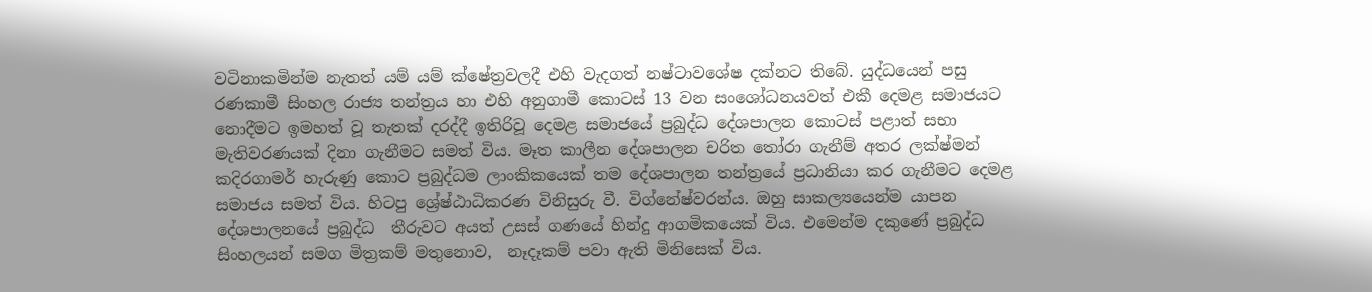වටිනාකමින්ම නැතත් යම් යම් ක්ෂේත්‍රවලදී එහි වැදගත් නෂ්ටාවශේෂ දක්නට තිබේ. යුද්ධයෙන් පසු රණකාමී සිංහල රාජ්‍ය තන්ත්‍රය හා එහි අනුගාමී කොටස් 13 වන සංශෝධනයවත් එකී දෙමළ සමාජයට නොදීමට ඉමහත් වූ තැතක් දරද්දී ඉතිරිවූ දෙමළ සමාජයේ ප්‍රබුද්ධ දේශපාලන කොටස් පළාත් සභා මැතිවරණයක් දිනා ගැනීමට සමත් විය. මෑත කාලීන දේශපාලන චරිත තෝරා ගැනීම් අතර ලක්ෂ්මන් කදිරගාමර් හැරුණු කොට ප්‍රබුද්ධම ලාංකිකයෙක් තම දේශපාලන තන්ත්‍රයේ ප්‍රධානියා කර ගැනීමට දෙමළ සමාජය සමත් විය. හිටපු ශ්‍රේෂ්ඨාධිකරණ විනිසුරු වී. විග්නේෂ්වරන්ය. ඔහු සාකල්‍යයෙන්ම යාපන දේශපාලනයේ ප්‍රබුද්ධ  තීරුවට අයත් උසස් ගණයේ හින්දු ආගමිකයෙක් විය. එමෙන්ම දකුණේ ප්‍රබුද්ධ සිංහලයන් සමග මිත්‍රකම් මතුනොව,  නෑදෑකම් පවා ඇති මිනිසෙක් විය.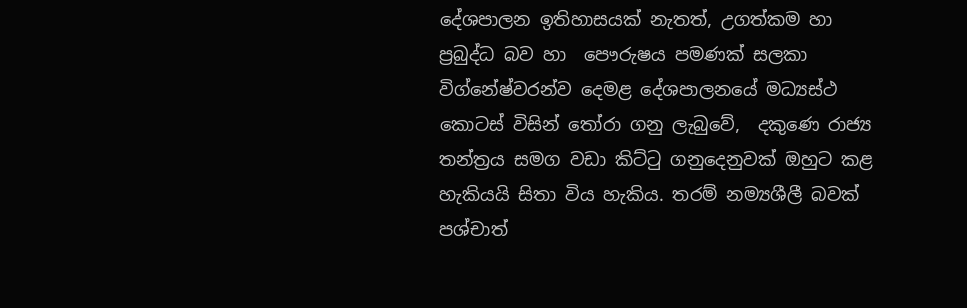දේශපාලන ඉතිහාසයක් නැතත්, උගත්කම හා ප්‍රබුද්ධ බව හා  පෞරුෂය පමණක් සලකා විග්නේෂ්වරන්ව දෙමළ දේශපාලනයේ මධ්‍යස්ථ කොටස් විසින් තෝරා ගනු ලැබුවේ,  දකුණෙ රාජ්‍ය තන්ත්‍රය සමග වඩා කිට්ටු ගනුදෙනුවක් ඔහුට කළ හැකියයි සිතා විය හැකිය. තරම් නම්‍යශීලී බවක් පශ්චාත්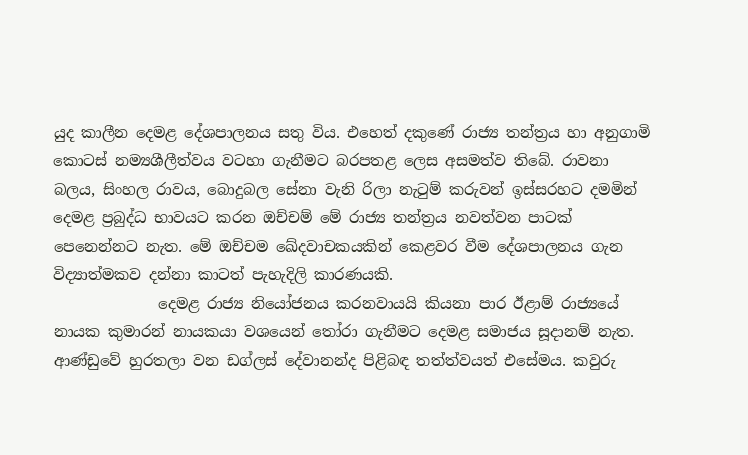යුද කාලීන දෙමළ දේශපාලනය සතු විය. එහෙත් දකුණේ රාජ්‍ය තන්ත්‍රය හා අනුගාමි කොටස් නම්‍යශීලීත්වය වටහා ගැනීමට බරපතළ ලෙස අසමත්ව තිබේ. රාවනා බලය, සිංහල රාවය, බොදුබල සේනා වැනි රිලා නැටුම් කරුවන් ඉස්සරහට දමමින් දෙමළ ප්‍රබුද්ධ භාවයට කරන ඔච්චම් මේ රාජ්‍ය තන්ත්‍රය නවත්වන පාටක් පෙනෙන්නට නැත. මේ ඔච්චම ඛේදවාචකයකින් කෙළවර වීම දේශපාලනය ගැන විද්‍යාත්මකව දන්නා කාටත් පැහැදිලි කාරණයකි.
              දෙමළ රාජ්‍ය නියෝජනය කරනවායයි කියනා පාර ඊළාම් රාජ්‍යයේ නායක කුමාරන් නායකයා වශයෙන් තෝරා ගැනීමට දෙමළ සමාජය සූදානම් නැත. ආණ්ඩුවේ හුරතලා වන ඩග්ලස් දේවානන්ද පිළිබඳ තත්ත්වයත් එසේමය. කවුරු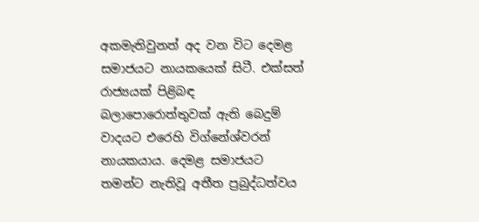අකමැතිවුනත් අද වන විට දෙමළ සමාජයට නායකයෙක් සිටී. එක්සත් රාජ්‍යයක් පිළිබඳ බලාපොරොත්තුවක් ඇති බෙදුම් වාදයට එරෙහි විග්නේශ්වරන් නායකයාය. දෙමළ සමාජයට තමන්ට නැතිවූ අතීත ප්‍රබුද්ධත්වය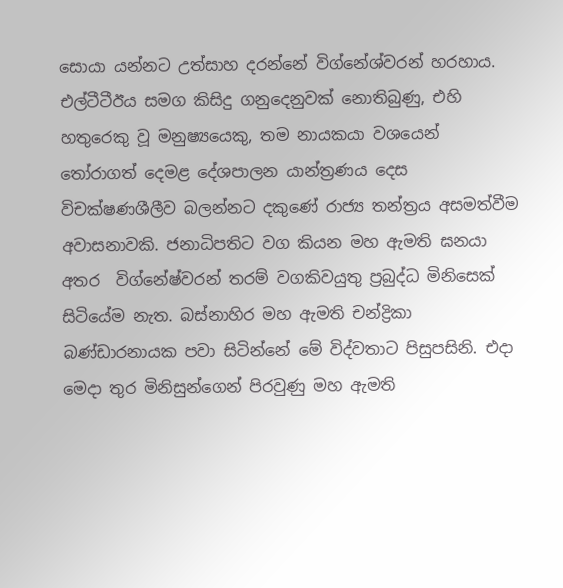සොයා යන්නට උත්සාහ දරන්නේ විග්නේශ්වරන් හරහාය. එල්ටීටීඊය සමග කිසිදු ගනුදෙනුවක් නොතිබුණු, එහි හතුරෙකු වූ මනුෂ්‍යයෙකු, තම නායකයා වශයෙන් තෝරාගත් දෙමළ දේශපාලන යාන්ත්‍රණය දෙස විචක්ෂණශීලීව බලන්නට දකුණේ රාජ්‍ය තන්ත්‍රය අසමත්වීම අවාසනාවකි. ජනාධිපතිට වග කියන මහ ඇමති ඝනයා  අතර  විග්නේෂ්වරන් තරම් වගකිවයුතු ප්‍රබුද්ධ මිනිසෙක් සිටියේම නැත. බස්නාහිර මහ ඇමති චන්ද්‍රිකා බණ්ඩාරනායක පවා සිටින්නේ මේ විද්වතාට පිසුපසිනි. එදා මෙදා තුර මිනිසුන්ගෙන් පිරවුණු මහ ඇමති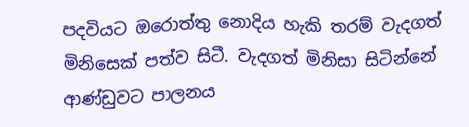පදවියට ඔරොත්තු නොදිය හැකි තරම් වැදගත් මිනිසෙක් පත්ව සිටී. වැදගත් මිනිසා සිටින්නේ ආණ්ඩුවට පාලනය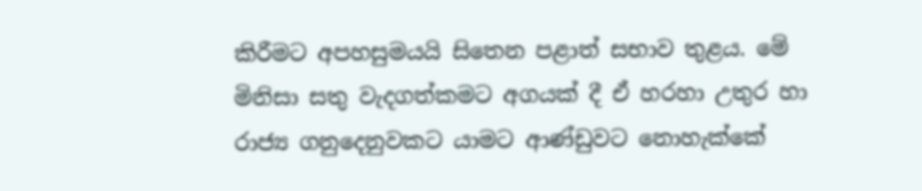කිරීමට අපහසුමයයි සිතෙන පළාත් සභාව තුළය. මේ මිනිසා සතු වැදගත්කමට අගයක් දී ඒ හරහා උතුර හා රාජ්‍ය ගනුදෙනුවකට යාමට ආණ්ඩුවට නොහැක්කේ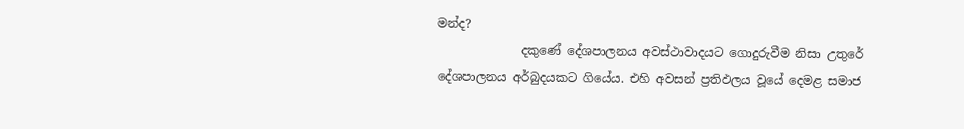මන්ද?
              දකුණේ දේශපාලනය අවස්ථාවාදයට ගොදුරුවීම නිසා උතුරේ දේශපාලනය අර්බුදයකට ගියේය. එහි අවසන් ප්‍රතිඵලය වූයේ දෙමළ සමාජ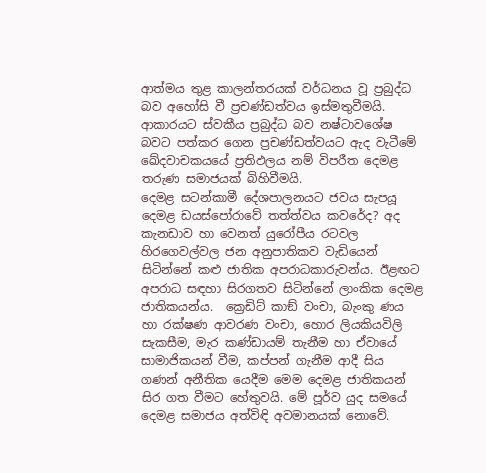ආත්මය තුළ කාලන්තරයක් වර්ධනය වූ ප්‍රබුද්ධ බව අහෝසි වී ප්‍රචණ්ඩත්වය ඉස්මතුවීමයි. ආකාරයට ස්වකීය ප්‍රබුද්ධ බව නෂ්ටාවශේෂ බවට පත්කර ගෙන ප්‍රචණ්ඩත්වයට ඇද වැටීමේ ඛේදවාචකයයේ ප්‍රතිඵලය නම් විපරීත දෙමළ තරුණ සමාජයක් බිහිවීමයි.
දෙමළ සටන්කාමී දේශපාලනයට ජවය සැපයූ දෙමළ ඩයස්පෝරාවේ තත්ත්වය කවරේද? අද කැනඩාව හා වෙනත් යුරෝපීය රටවල  හිරගෙවල්වල ජන අනුපාතිකව වැඩියෙන් සිටින්නේ කළු ජාතික අපරාධකාරුවන්ය. ඊළඟට  අපරාධ සඳහා සිරගතව සිටින්නේ ලාංකික දෙමළ ජාතිකයන්ය.  ක්‍රෙඩිට් කාඞ් වංචා, බැංකු ණය හා රක්ෂණ ආවරණ වංචා, හොර ලියකියවිලි සැකසීම, මැර කණ්ඩායම් තැනීම හා ඒවායේ සාමාජිකයන් වීම, කප්පන් ගැනීම ආදී සිය ගණන් අනීතික යෙදීම මෙම දෙමළ ජාතිකයන් සිර ගත වීමට හේතුවයි. මේ පූර්ව යුද සමයේ දෙමළ සමාජය අත්විඳි අවමානයක් නොවේ.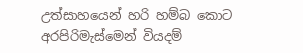උත්සාහයෙන් හරි හම්බ කොට අරපිරිමැස්මෙන් වියදම්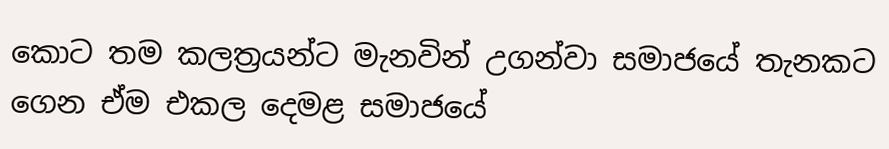කොට තම කලත්‍රයන්ට මැනවින් උගන්වා සමාජයේ තැනකට ගෙන ඒම එකල දෙමළ සමාජයේ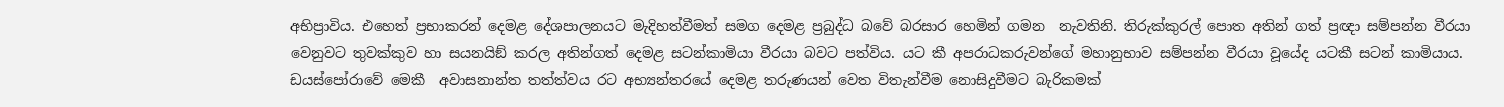අභිප්‍රාවිය. එහෙත් ප්‍රභාකරන් දෙමළ දේශපාලනයට මැදිහත්වීමත් සමග දෙමළ ප්‍රබුද්ධ බවේ බරසාර හෙමින් ගමන  නැවතිනි. තිරුක්කුරල් පොත අතින් ගත් ප්‍රඥා සම්පන්න වීරයා වෙනුවට තුවක්කුව හා සයනයිඞ් කරල අතින්ගත් දෙමළ සටන්කාමියා වීරයා බවට පත්විය. යට කී අපරාධකරුවන්ගේ මහානුභාව සම්පන්න වීරයා වූයේද යටකී සටන් කාමියාය. ඩයස්පෝරාවේ මෙකී  අවාසනාන්ත තත්ත්වය රට අභ්‍යන්තරයේ දෙමළ තරුණයන් වෙත විතැන්වීම නොසිදුවීමට බැරිකමක්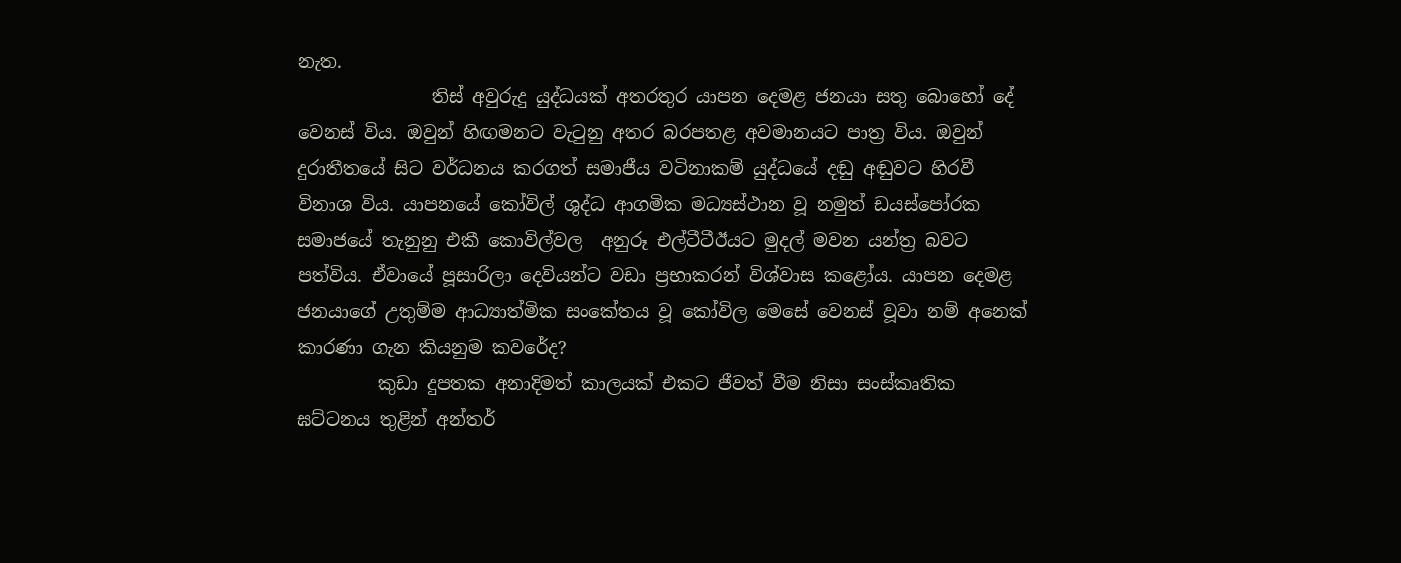නැත.
               තිස් අවුරුදු යුද්ධයක් අතරතුර යාපන දෙමළ ජනයා සතු බොහෝ දේ වෙනස් විය. ඔවුන් හිඟමනට වැටුනු අතර බරපතළ අවමානයට පාත්‍ර විය. ඔවුන් දුරාතීතයේ සිට වර්ධනය කරගත් සමාජීය වටිනාකම් යුද්ධයේ දඬු අඬුවට හිරවී විනාශ විය. යාපනයේ කෝවිල් ශුද්ධ ආගමික මධ්‍යස්ථාන වූ නමුත් ඩයස්පෝරක සමාජයේ තැනුනු එකී කොවිල්වල  අනුරූ එල්ටීටීඊයට මුදල් මවන යන්ත්‍ර බවට පත්විය. ඒවායේ පූසාරිලා දෙවියන්ට වඩා ප්‍රභාකරන් විශ්වාස කළෝය. යාපන දෙමළ ජනයාගේ උතුම්ම ආධ්‍යාත්මික සංකේතය වූ කෝවිල මෙසේ වෙනස් වූවා නම් අනෙක් කාරණා ගැන කියනුම කවරේද?
         කුඩා දුපතක අනාදිමත් කාලයක් එකට ජීවත් වීම නිසා සංස්කෘතික ඝට්ටනය තුළින් අන්තර්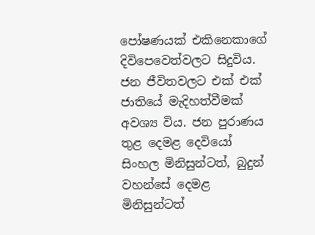පෝෂණයක් එකිනෙකාගේ දිවිපෙවෙත්වලට සිදුවිය. ජන ජීවිතවලට එක් එක් ජාතියේ මැදිහත්වීමක්  අවශ්‍ය විය. ජන පුරාණය තුළ දෙමළ දෙවියෝ සිංහල මිනිසුන්ටත්, බුදුන් වහන්සේ දෙමළ මිනිසුන්ටත්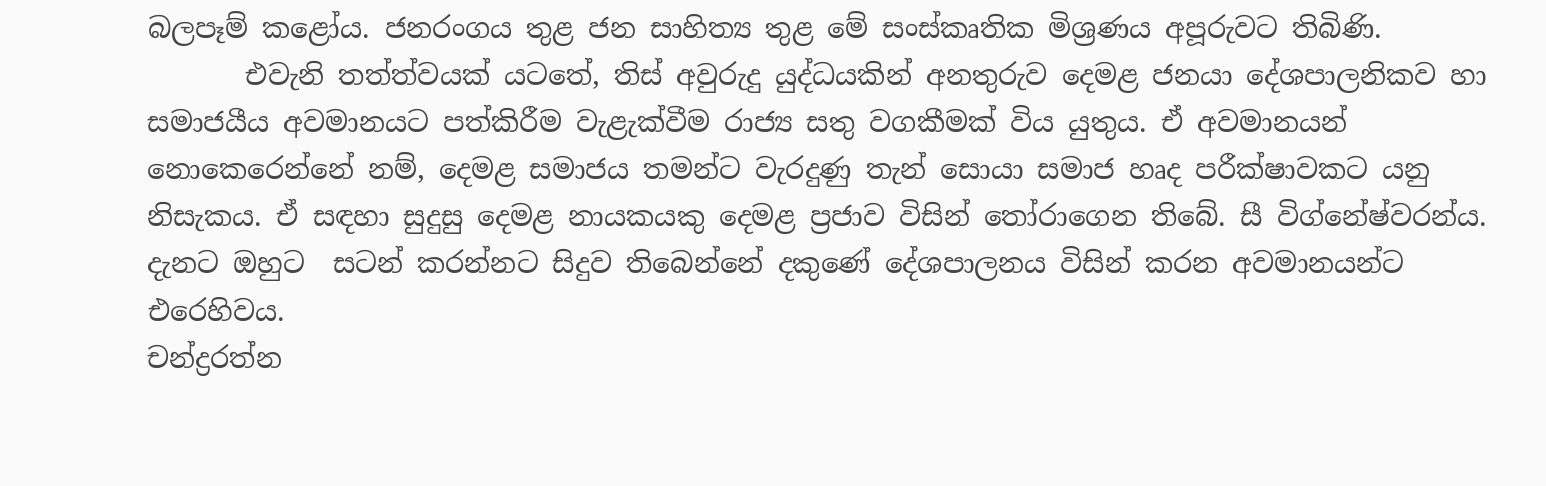බලපෑම් කළෝය. ජනරංගය තුළ ජන සාහිත්‍ය තුළ මේ සංස්කෘතික මිශ්‍රණය අපූරුවට තිබිණි.
       එවැනි තත්ත්වයක් යටතේ, තිස් අවුරුදු යුද්ධයකින් අනතුරුව දෙමළ ජනයා දේශපාලනිකව හා සමාජයීය අවමානයට පත්කිරීම වැළැක්වීම රාජ්‍ය සතු වගකීමක් විය යුතුය. ඒ අවමානයන් නොකෙරෙන්නේ නම්, දෙමළ සමාජය තමන්ට වැරදුණු තැන් සොයා සමාජ හෘද පරීක්ෂාවකට යනු නිසැකය. ඒ සඳහා සුදුසු දෙමළ නායකයකු දෙමළ ප්‍රජාව විසින් තෝරාගෙන තිබේ. සී විග්නේෂ්වරන්ය. දැනට ඔහුට  සටන් කරන්නට සිදුව තිබෙන්නේ දකුණේ දේශපාලනය විසින් කරන අවමානයන්ට එරෙහිවය.
චන්ද්‍රරත්න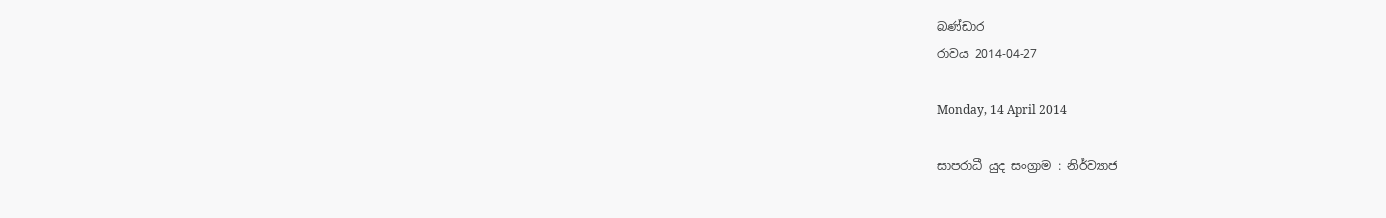බණ්ඩාර
රාවය 2014-04-27

Monday, 14 April 2014

සාපරාධී යුද සංග්‍රාම : නිර්ව්‍යාජ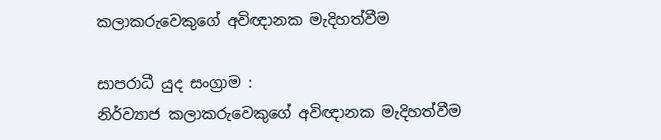කලාකරුවෙකුගේ අවිඥානක මැදිහත්වීම

සාපරාධී යුද සංග්‍රාම :
නිර්ව්‍යාජ කලාකරුවෙකුගේ අවිඥානක මැදිහත්වීම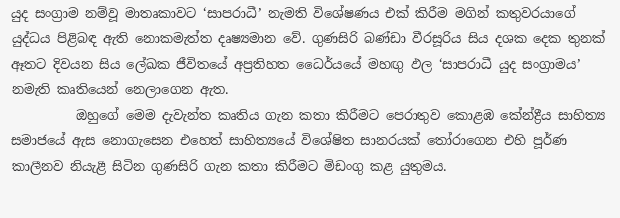යුද සංග්‍රාම නම්වූ මාතෘකාවට ‘සාපරාධී’ නැමති විශේෂණය එක් කිරීම මගින් කතුවරයාගේ යුද්ධය පිළිබඳ ඇති නොකමැත්ත දෘෂ්‍යමාන වේ. ගුණසිරි බණ්ඩා වීරසූරිය සිය දශක දෙක තුනක් ඈතට දිවයන සිය ලේඛක ජීවිතයේ අප්‍රතිහත ධෛර්යයේ මහඟු ඵල ‘සාපරාධී යුද සංග්‍රාමය’ නමැති කෘතියෙන් නෙලාගෙන ඇත.
          ඔහුගේ මෙම දැවැන්ත කෘතිය ගැන කතා කිරීමට පෙරාතුව කොළඹ කේන්ද්‍රීය සාහිත්‍ය සමාජයේ ඇස නොගැසෙන එහෙත් සාහිත්‍යයේ විශේෂිත සානරයක් තෝරාගෙන එහි පූර්ණ කාලීනව නියැළී සිටින ගුණසිරි ගැන කතා කිරීමට මිඩංගු කළ යුතුමය.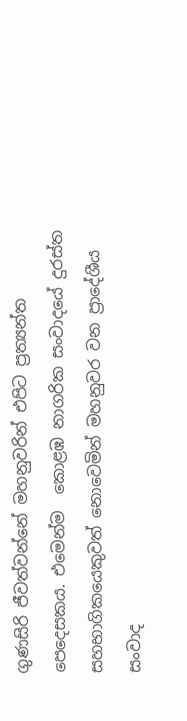ගුණසිරි ජීවත්වන්නේ මහනුවරින් එපිට ප්‍රත්‍යන්ත පෙදෙසකය. එමෙන්ම  කොළඹ නාගරික සංවාදයේ දුරස්ත සහභාගිකයෙකුවත් නොවෙමින් මහනුවර වන ප්‍රාදේශීය සංවාද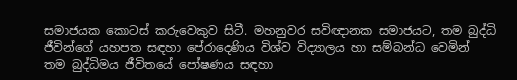සමාජයක කොටස් කරුවෙකුව සිටී. මහනුවර සවිඥානක සමාජයට, තම බුද්ධි ජීවින්ගේ යහපත සඳහා පේරාදෙණිය විශ්ව විද්‍යාලය හා සම්බන්ධ වෙමින් තම බුද්ධිමය ජීවිතයේ පෝෂණය සඳහා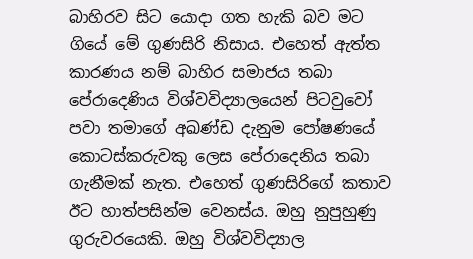බාහිරව සිට යොදා ගත හැකි බව මට ගියේ මේ ගුණසිරි නිසාය. එහෙත් ඇත්ත කාරණය නම් බාහිර සමාජය තබා  පේරාදෙණිය විශ්වවිද්‍යාලයෙන් පිටවුවෝ පවා තමාගේ අඛණ්ඩ දැනුම පෝෂණයේ කොටස්කරුවකු ලෙස පේරාදෙනිය තබා ගැනීමක් නැත. එහෙත් ගුණසිරිගේ කතාව ඊට හාත්පසින්ම වෙනස්ය. ඔහු නුපුහුණු ගුරුවරයෙකි. ඔහු විශ්වවිද්‍යාල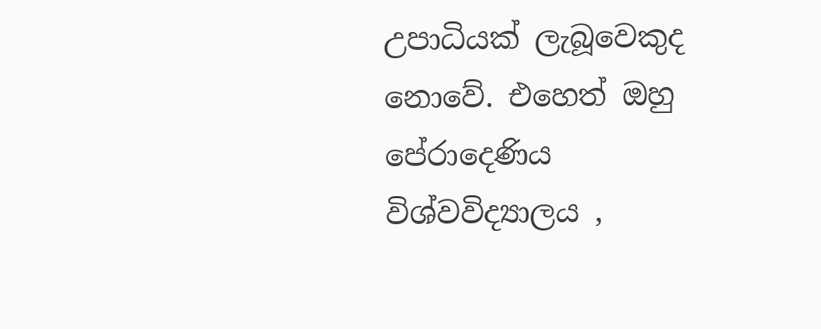උපාධියක් ලැබූවෙකුද නොවේ. එහෙත් ඔහු පේරාදෙණිය විශ්වවිද්‍යාලය ,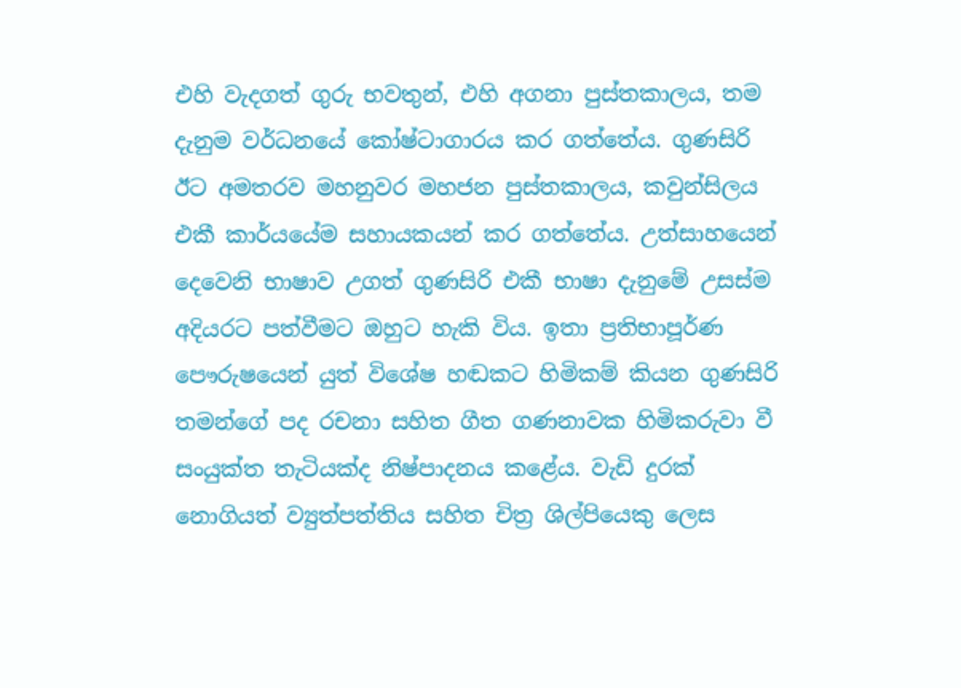එහි වැදගත් ගුරු භවතුන්, එහි අගනා පුස්තකාලය, තම දැනුම වර්ධනයේ කෝෂ්ටාගාරය කර ගත්තේය. ගුණසිරි ඊට අමතරව මහනුවර මහජන පුස්තකාලය, කවුන්සිලය එකී කාර්යයේම සහායකයන් කර ගත්තේය. උත්සාහයෙන් දෙවෙනි භාෂාව උගත් ගුණසිරි එකී භාෂා දැනුමේ උසස්ම අදියරට පත්වීමට ඔහුට හැකි විය. ඉතා ප්‍රතිභාපූර්ණ පෞරුෂයෙන් යුත් විශේෂ හඬකට හිමිකම් කියන ගුණසිරි තමන්ගේ පද රචනා සහිත ගීත ගණනාවක හිමිකරුවා වී සංයුක්ත තැටියක්ද නිෂ්පාදනය කළේය. වැඩි දුරක් නොගියත් ව්‍යුත්පත්තිය සහිත චිත්‍ර ශිල්පියෙකු ලෙස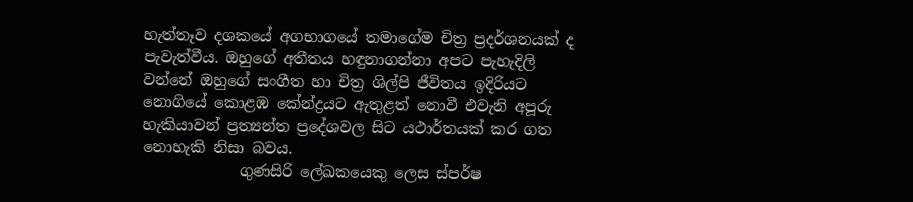හැත්තෑව දශකයේ අගභාගයේ තමාගේම චිත්‍ර ප්‍රදර්ශනයක් ද පැවැත්වීය. ඔහුගේ අතීතය හඳුනාගන්නා අපට පැහැදිලි වන්නේ ඔහුගේ සංගීත හා චිත්‍ර ශිල්පි ජීවිතය ඉදිරියට නොගියේ කොළඹ කේන්ද්‍රයට ඇතුළත් නොවී එවැනි අපූරු හැකියාවන් ප්‍රත්‍යන්ත ප්‍රදේශවල සිට යථාර්තයක් කර ගත නොහැකි නිසා බවය.
             ගුණසිරි ලේඛකයෙකු ලෙස ස්පර්ෂ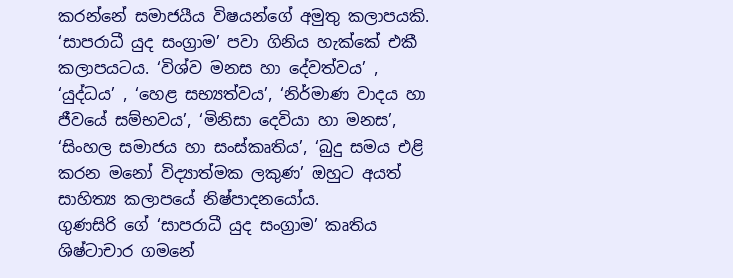කරන්නේ සමාජයීය විෂයන්ගේ අමුතු කලාපයකි. ‘සාපරාධී යුද සංග්‍රාම’ පවා ගිනිය හැක්කේ එකී කලාපයටය. ‘විශ්ව මනස හා දේවත්වය’ , ‘යුද්ධය’ , ‘හෙළ සභ්‍යත්වය’, ‘නිර්මාණ වාදය හා ජීවයේ සම්භවය’, ‘මිනිසා දෙවියා හා මනස’, ‘සිංහල සමාජය හා සංස්කෘතිය’, ‘බුදු සමය එළි කරන මනෝ විද්‍යාත්මක ලකුණ’ ඔහුට අයත් සාහිත්‍ය කලාපයේ නිෂ්පාදනයෝය.
ගුණසිරි ගේ ‘සාපරාධී යුද සංග්‍රාම’ කෘතිය ශිෂ්ටාචාර ගමනේ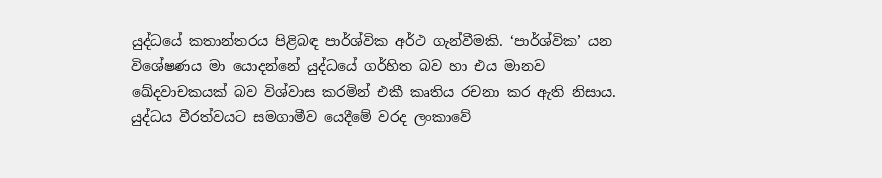යුද්ධයේ කතාන්තරය පිළිබඳ පාර්ශ්වික අර්ථ ගැන්වීමකි. ‘පාර්ශ්වික’ යන විශේෂණය මා යොදන්නේ යුද්ධයේ ගර්හිත බව හා එය මානව ඛේදවාචකයක් බව විශ්වාස කරමින් එකී කෘතිය රචනා කර ඇති නිසාය. යුද්ධය වීරත්වයට සමගාමීව යෙදීමේ වරද ලංකාවේ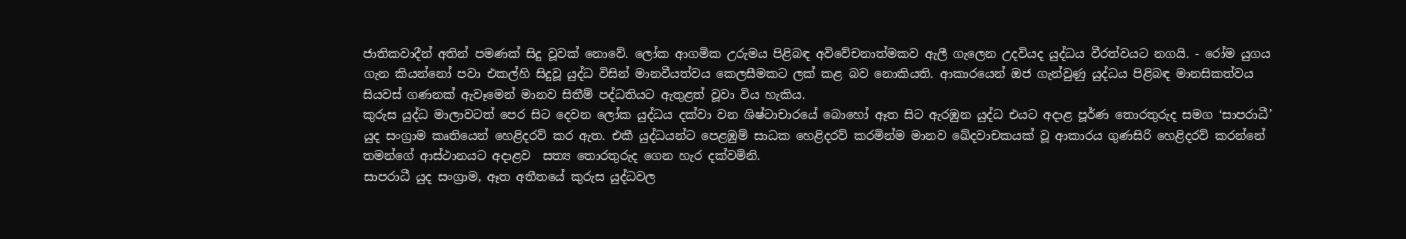ජාතිකවාදීන් අතින් පමණක් සිදු වූවක් නොවේ. ලෝක ආගමික උරුමය පිළිබඳ අවිවේචනාත්මකව ඇලී ගැලෙන උදවියද යුද්ධය වීරත්වයට නගයි. - රෝම යුගය ගැන කියන්නෝ පවා එකල්හි සිදුවූ යුද්ධ විසින් මානවීයත්වය කෙලසීමකට ලක් කළ බව නොකියති. ආකාරයෙන් ඔජ ගැන්වුණු යුද්ධය පිළිබඳ මානසිකත්වය සියවස් ගණනක් ඇවෑමෙන් මානව සිතීම් පද්ධතියට ඇතුළත් වූවා විය හැකිය.
කුරුස යුද්ධ මාලාවටත් පෙර සිට දෙවන ලෝක යුද්ධය දක්වා වන ශිෂ්ටාචාරයේ බොහෝ ඈත සිට ඇරඹුන යුද්ධ එයට අදාළ පූර්ණ තොරතුරුද සමග ‘සාපරාධී’ යුද සංග්‍රාම කෘතියෙන් හෙළිදරව් කර ඇත. එකී යුද්ධයන්ට පෙළඹුම් සාධක හෙළිදරව් කරමින්ම මානව ඛේදවාචකයක් වූ ආකාරය ගුණසිරි හෙළිදරව් කරන්නේ තමන්ගේ ආස්ථානයට අදාළව  සත්‍ය තොරතුරුද ගෙන හැර දක්වමිනි.
සාපරාධී යුද සංග්‍රාම, ඈත අතීතයේ කුරුස යුද්ධවල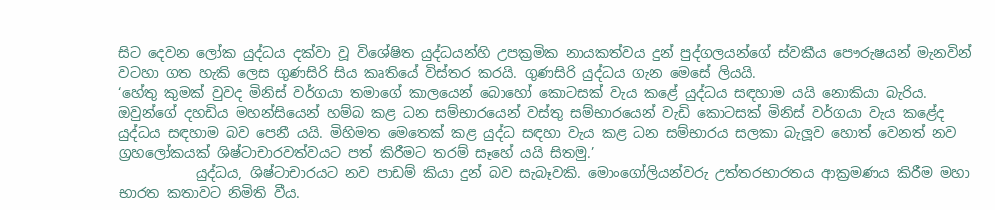සිට දෙවන ලෝක යුද්ධය දක්වා වූ විශේෂිත යුද්ධයන්හි උපක්‍රමික නායකත්වය දුන් පුද්ගලයන්ගේ ස්වකීය පෞරුෂයන් මැනවින් වටහා ගත හැකි ලෙස ගුණසිරි සිය කෘතියේ විස්තර කරයි. ගුණසිරි යුද්ධය ගැන මෙසේ ලියයි.
‘හේතු කුමක් වුවද මිනිස් වර්ගයා තමාගේ කාලයෙන් බොහෝ කොටසක් වැය කළේ යුද්ධය සඳහාම යයි නොකියා බැරිය. ඔවුන්ගේ දහඩිය මහන්සියෙන් හම්බ කළ ධන සම්භාරයෙන් වස්තු සම්භාරයෙන් වැඩි කොටසක් මිනිස් වර්ගයා වැය කළේද යුද්ධය සඳහාම බව පෙනී යයි. මිහිමත මෙතෙක් කළ යුද්ධ සඳහා වැය කළ ධන සම්භාරය සලකා බැලූව හොත් වෙනත් නව ග්‍රහලෝකයක් ශිෂ්ටාචාරවත්වයට පත් කිරීමට තරම් සෑහේ යයි සිතමු.’
           යුද්ධය, ශිෂ්ටාචාරයට නව පාඩම් කියා දුන් බව සැබෑවකි. මොංගෝලියන්වරු උත්තරභාරතය ආක්‍රමණය කිරීම මහා භාරත කතාවට නිමිති වීය.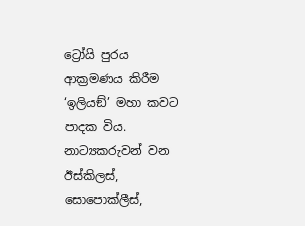ට්‍රෝයි පුරය ආක්‍රමණය කිරීම ‘ඉලියඞ්’ මහා කවට පාදක විය. නාට්‍යකරුවන් වන ඊස්කිලස්, සොපොක්ලීස්,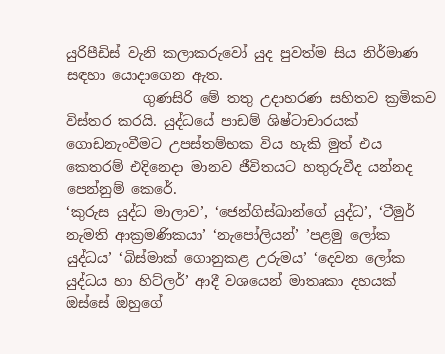යුරිපීඩිස් වැනි කලාකරුවෝ යුද පුවත්ම සිය නිර්මාණ සඳහා යොදාගෙන ඇත.
           ගුණසිරි මේ තතු උදාහරණ සහිතව ක්‍රමිකව විස්තර කරයි. යුද්ධයේ පාඩම් ශිෂ්ටාචාරයක් ගොඩනැංවීමට උපස්තම්භක විය හැකි මුත් එය කෙතරම් එදිනෙදා මානව ජීවිතයට හතුරුවීද යන්නද පෙන්නුම් කෙරේ.
‘කුරුස යුද්ධ මාලාව’, ‘ජෙන්ගිස්ඛාන්ගේ යුද්ධ’, ‘ටීමුර් නැමති ආක්‍රමණිකයා’ ‘නැපෝලියන්’ ’පළමු ලෝක යුද්ධය’ ‘බිස්මාක් ගොනුකළ උරුමය’ ‘දෙවන ලෝක යුද්ධය හා හිට්ලර්’ ආදී වශයෙන් මාතෘකා දහයක් ඔස්සේ ඔහුගේ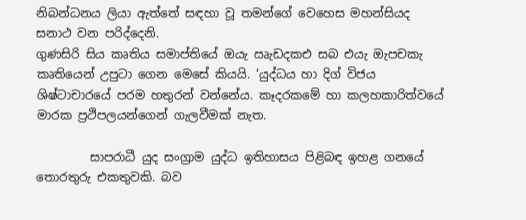නිබන්ධනය ලියා ඇත්තේ සඳහා වූ තමන්ගේ වෙහෙස මහන්සියද සනාථ වන පරිද්දෙනි.
ගුණසිරි සිය කෘතිය සමාප්තියේ ඔයැ ඍැඩදකඑ සබ එයැ ඔැපචකැ කෘතියෙන් උපුටා ගෙන මෙසේ කියයි. ‘යුද්ධය හා දිග් විජය ශිෂ්ටාචාරයේ පරම හතුරන් වන්නේය. කෑදරකමේ හා කලහකාරිත්වයේ මාරක ප්‍රථිපලයන්ගෙන් ගැලවීමක් නැත.

         සාපරාධී යුද සංග්‍රාම යුද්ධ ඉතිහාසය පිළිබඳ ඉහළ ගනයේ තොරතුරු එකතුවකි. බව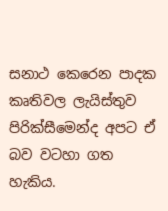සනාථ කෙරෙන පාදක කෘතිවල ලැයිස්තුව පිරික්සීමෙන්ද අපට ඒ බව වටහා ගත හැකිය.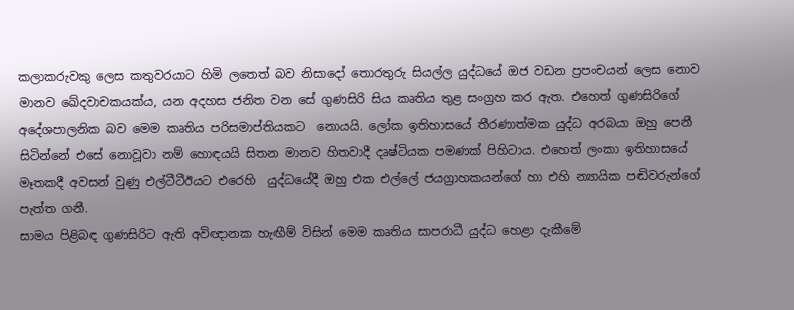කලාකරුවකු ලෙස කතුවරයාට හිමි ලතෙත් බව නිසාදෝ තොරතුරු සියල්ල යුද්ධයේ ඔජ වඩන ප්‍රපංචයන් ලෙස නොව මානව ඛේදවාචකයක්ය, යන අදහස ජනිත වන සේ ගුණසිරි සිය කෘතිය තුළ සංග්‍රහ කර ඇත. එහෙත් ගුණසිරිගේ අදේශපාලනික බව මෙම කෘතිය පරිසමාප්තියකට  නොයයි. ලෝක ඉතිහාසයේ තීරණාත්මක යුද්ධ අරබයා ඔහු පෙනී සිටින්නේ එසේ නොවූවා නම් හොඳයයි සිතන මානව හිතවාදී දෘෂ්ටියක පමණක් පිහිටාය. එහෙත් ලංකා ඉතිහාසයේ මෑතකදී අවසන් වුණු එල්ටීටීඊයට එරෙහි  යුද්ධයේදී ඔහු එක එල්ලේ ජයග්‍රාහකයන්ගේ හා එහි න්‍යායික පඬිවරුන්ගේ පැත්ත ගනී.
සාමය පිළිබඳ ගුණසිරිට ඇති අවිඥානක හැඟීම් විසින් මෙම කෘතිය සාපරාධී යුද්ධ හෙළා දැකීමේ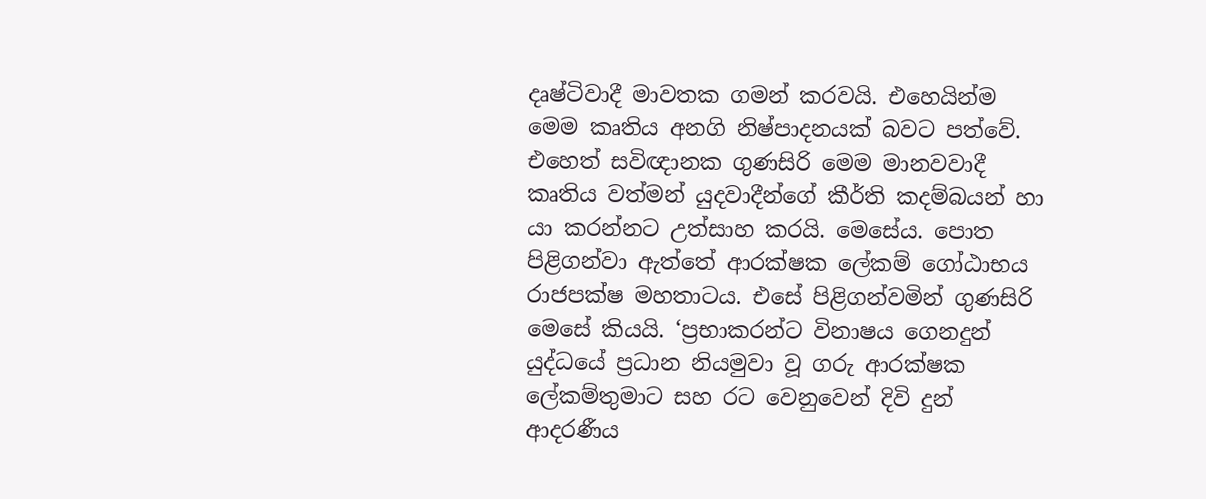දෘෂ්ටිවාදී මාවතක ගමන් කරවයි. එහෙයින්ම මෙම කෘතිය අනගි නිෂ්පාදනයක් බවට පත්වේ. එහෙත් සවිඥානක ගුණසිරි මෙම මානවවාදී කෘතිය වත්මන් යුදවාදීන්ගේ කීර්ති කදම්බයන් හා යා කරන්නට උත්සාහ කරයි. මෙසේය. පොත පිළිගන්වා ඇත්තේ ආරක්ෂක ලේකම් ගෝඨාභය රාජපක්ෂ මහතාටය. එසේ පිළිගන්වමින් ගුණසිරි මෙසේ කියයි. ‘ප්‍රභාකරන්ට විනාෂය ගෙනදුන් යුද්ධයේ ප්‍රධාන නියමුවා වූ ගරු ආරක්ෂක ලේකම්තුමාට සහ රට වෙනුවෙන් දිවි දුන් ආදරණීය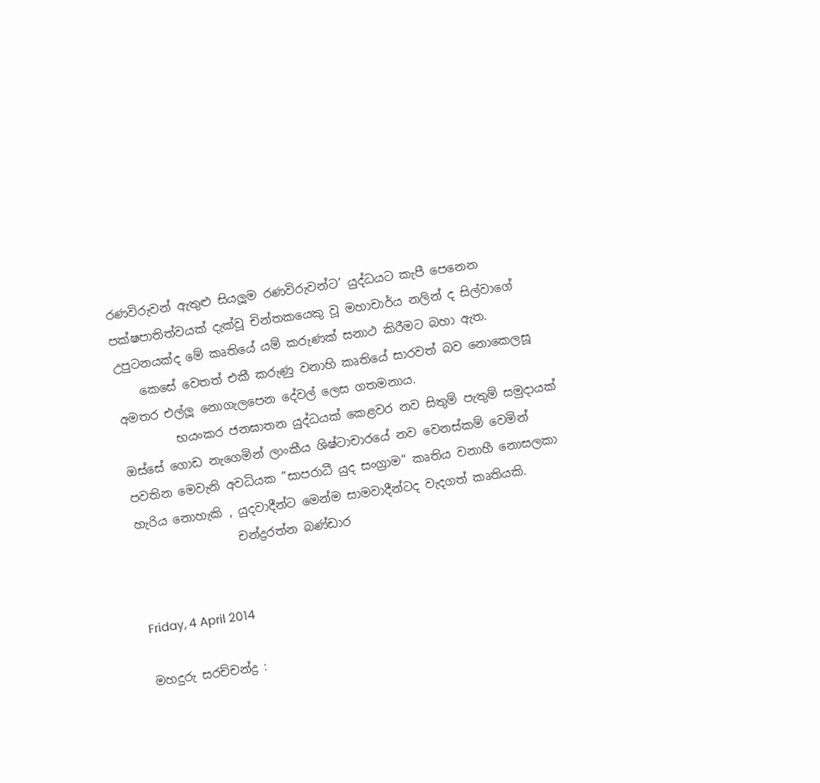රණවිරුවන් ඇතුළු සියලූම රණවිරුවන්ට’ යුද්ධයට කැපී පෙනෙන පක්ෂපාතිත්වයක් දැක්වූ චින්තකයෙකු වූ මහාචාර්ය නලින් ද සිල්වාගේ උපුටනයක්ද මේ කෘතියේ යම් කරුණක් සනාථ කිරීමට බහා ඇත.
    කෙසේ වෙතත් එකී කරුණු වනාහි කෘතියේ සාරවත් බව නොකෙලසූ අමතර එල්ලූ නොගැලපෙන දේවල් ලෙස ගතමනාය.
         භයංකර ජනඝාතන යුද්ධයක් කෙළවර නව සිතුම් පැතුම් සමුදායක් ඔස්සේ ගොඩ නැගෙමින් ලාංකීය ශිෂ්ටාචාරයේ නව වෙනස්කම් වෙමින් පවතින මෙවැනි අවධියක ”සාපරාධී යුද සංග්‍රාම” කෘතිය වනාහී නොසලකා හැරිය නොහැකි , යුදවාදීන්ට මෙන්ම සාමවාදීන්ටද වැදගත් කෘතියකි.
                 චන්ද්‍රරත්න බණ්ඩාර


Friday, 4 April 2014

මහදුරු සරච්චන්ද්‍ර :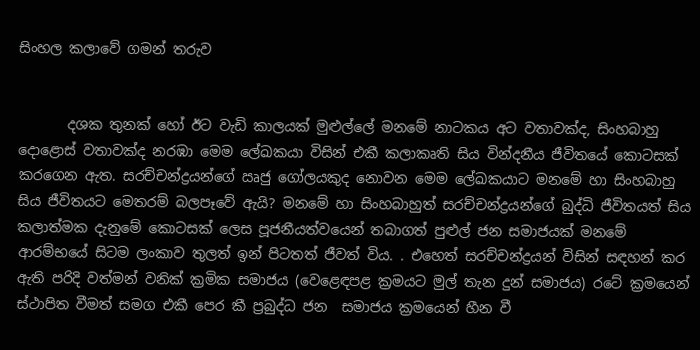සිංහල කලාවේ ගමන් තරුව


       දශක තුනක් හෝ ඊට වැඩි කාලයක් මුළුල්ලේ මනමේ නාටකය අට වතාවක්ද, සිංහබාහු දොළොස් වතාවක්ද නරඹා මෙම ලේඛකයා විසින් එකී කලාකෘති සිය වින්දනීය ජීවිතයේ කොටසක් කරගෙන ඇත. සරච්චන්ද්‍රයන්ගේ ඍජු ගෝලයකුද නොවන මෙම ලේඛකයාට මනමේ හා සිංහබාහු සිය ජීවිතයට මෙතරම් බලපෑවේ ඇයි? මනමේ හා සිංහබාහුත් සරච්චන්ද්‍රයන්ගේ බුද්ධි ජීවිතයත් සිය කලාත්මක දැනුමේ කොටසක් ලෙස පූජනීයත්වයෙන් තබාගත් පුළුල් ජන සමාජයක් මනමේ ආරම්භයේ සිටම ලංකාව තුලත් ඉන් පිටතත් ජීවත් විය. . එහෙත් සරච්චන්ද්‍රයන් විසින් සඳහන් කර ඇති පරිදි වත්මන් වනික් ක්‍රමික සමාජය (වෙළෙඳපළ ක්‍රමයට මුල් තැන දුන් සමාජය) රටේ ක්‍රමයෙන් ස්ථාපිත වීමත් සමග එකී පෙර කී ප්‍රබුද්ධ ජන  සමාජය ක්‍රමයෙන් හීන වී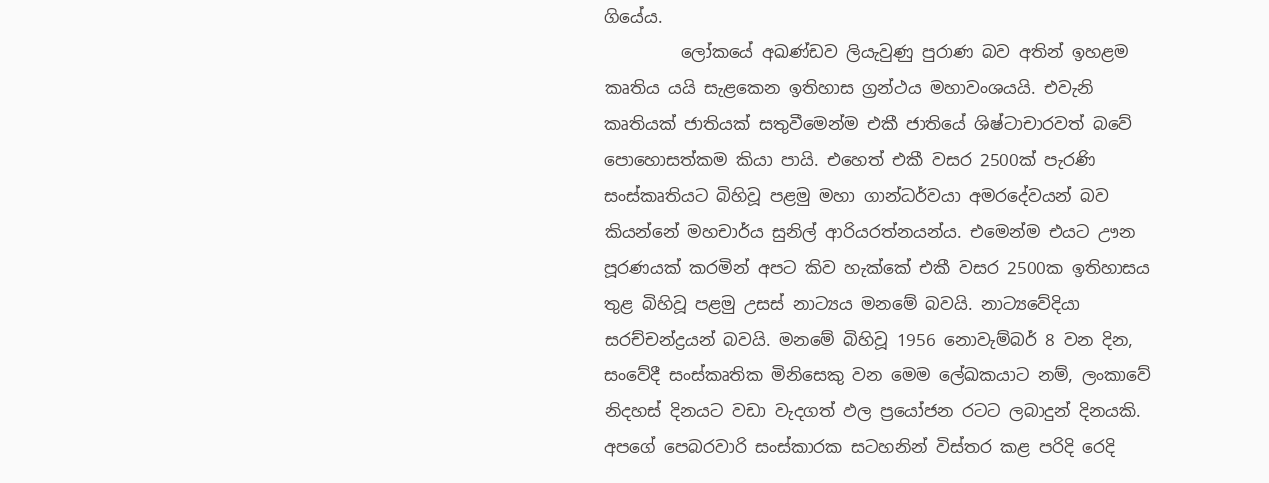ගියේය.
         ලෝකයේ අඛණ්ඩව ලියැවුණු පුරාණ බව අතින් ඉහළම කෘතිය යයි සැළකෙන ඉතිහාස ග්‍රන්ථය මහාවංශයයි. එවැනි කෘතියක් ජාතියක් සතුවීමෙන්ම එකී ජාතියේ ශිෂ්ටාචාරවත් බවේ පොහොසත්කම කියා පායි. එහෙත් එකී වසර 2500ක් පැරණි සංස්කෘතියට බිහිවූ පළමු මහා ගාන්ධර්වයා අමරදේවයන් බව කියන්නේ මහචාර්ය සුනිල් ආරියරත්නයන්ය. එමෙන්ම එයට ඌන පූරණයක් කරමින් අපට කිව හැක්කේ එකී වසර 2500ක ඉතිහාසය තුළ බිහිවූ පළමු උසස් නාට්‍යය මනමේ බවයි. නාට්‍යවේදියා සරච්චන්ද්‍රයන් බවයි. මනමේ බිහිවූ 1956 නොවැම්බර් 8 වන දින, සංවේදී සංස්කෘතික මිනිසෙකු වන මෙම ලේඛකයාට නම්, ලංකාවේ නිදහස් දිනයට වඩා වැදගත් ඵල ප්‍රයෝජන රටට ලබාදුන් දිනයකි. අපගේ පෙබරවාරි සංස්කාරක සටහනින් විස්තර කළ පරිදි රෙදි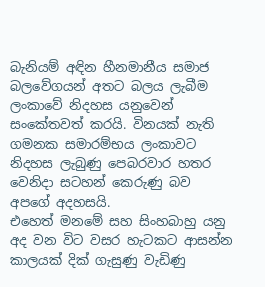බැනියම් අඳින හීනමානීය සමාජ බලවේගයන් අතට බලය ලැබීම ලංකාවේ නිදහස යනුවෙන් සංකේතවත් කරයි. විනයක් නැති ගමනක සමාරම්භය ලංකාවට නිදහස ලැබුණු පෙබරවාර හතර වෙනිදා සටහන් කෙරුණු බව අපගේ අදහසයි.
එහෙත් මනමේ සහ සිංහබාහු යනු අද වන විට වසර හැටකට ආසන්න කාලයක් දික් ගැසුණු වැඩිණු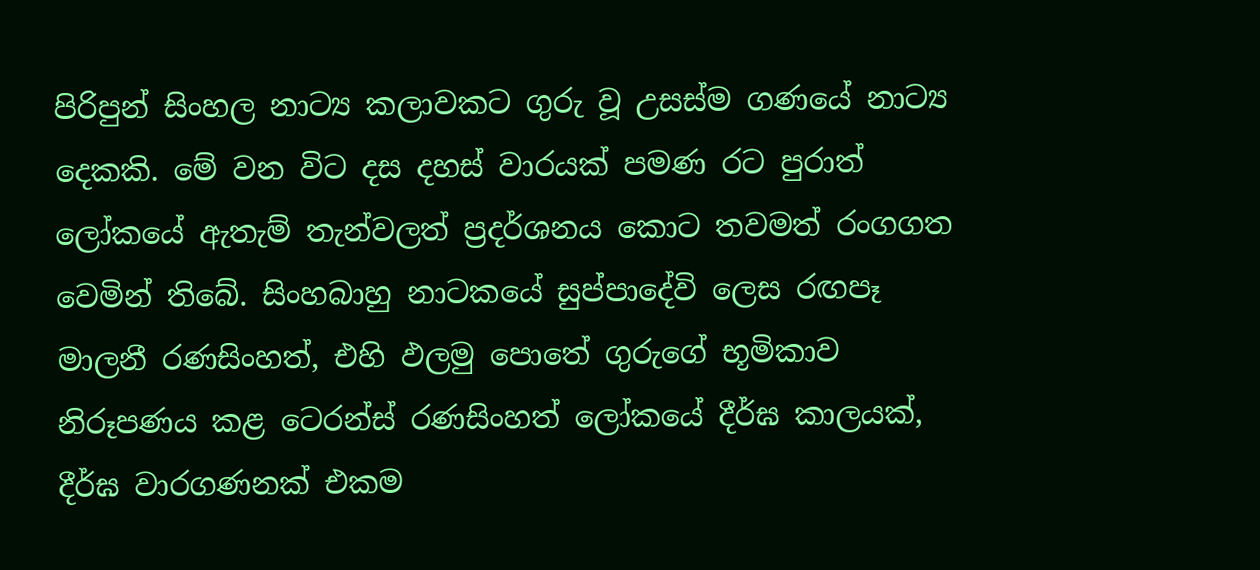පිරිපුන් සිංහල නාට්‍ය කලාවකට ගුරු වූ උසස්ම ගණයේ නාට්‍ය දෙකකි. මේ වන විට දස දහස් වාරයක් පමණ රට පුරාත් ලෝකයේ ඇතැම් තැන්වලත් ප්‍රදර්ශනය කොට තවමත් රංගගත වෙමින් තිබේ. සිංහබාහු නාටකයේ සුප්පාදේවි ලෙස රඟපෑ මාලනී රණසිංහත්, එහි ඵලමු පොතේ ගුරුගේ භූමිකාව නිරූපණය කළ ටෙරන්ස් රණසිංහත් ලෝකයේ දීර්ඝ කාලයක්, දීර්ඝ වාරගණනක් එකම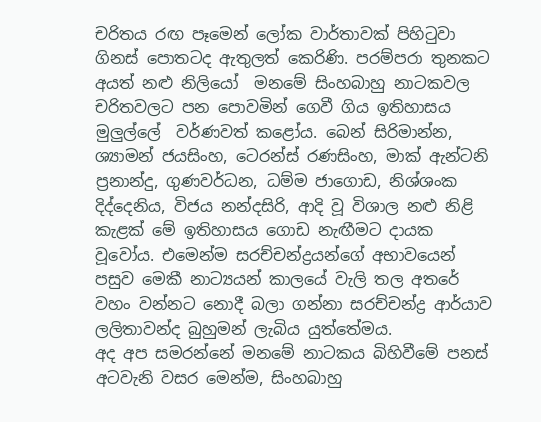චරිතය රඟ පෑමෙන් ලෝක වාර්තාවක් පිහිටුවා ගිනස් පොතටද ඇතුලත් කෙරිණි. පරම්පරා තුනකට අයත් නළු නිලියෝ  මනමේ සිංහබාහු නාටකවල චරිතවලට පන පොවමින් ගෙවී ගිය ඉතිහාසය මුලුල්ලේ  වර්ණවත් කළෝය. බෙන් සිරිමාන්න, ශ්‍යාමන් ජයසිංහ, ටෙරන්ස් රණසිංහ, මාක් ඇන්ටනි ප්‍රනාන්දු, ගුණවර්ධන, ධම්ම ජාගොඩ, නිශ්ශංක දිද්දෙනිය, විජය නන්දසිරි, ආදි වූ විශාල නළු නිළි කැළක් මේ ඉතිහාසය ගොඩ නැඟීමට දායක වූවෝය. එමෙන්ම සරච්චන්ද්‍රයන්ගේ අභාවයෙන් පසුව මෙකී නාට්‍යයන් කාලයේ වැලි තල අතරේ වහං වන්නට නොදී බලා ගන්නා සරච්චන්ද්‍ර ආර්යාව ලලිතාවන්ද බුහුමන් ලැබිය යුත්තේමය.
අද අප සමරන්නේ මනමේ නාටකය බිහිවීමේ පනස් අටවැනි වසර මෙන්ම, සිංහබාහු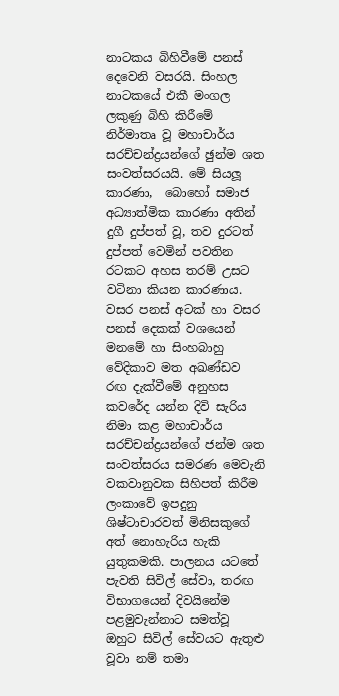නාටකය බිහිවීමේ පනස් දෙවෙනි වසරයි. සිංහල නාටකයේ එකී මංගල ලකුණු බිහි කිරීමේ නිර්මාතෘ වූ මහාචාර්ය සරච්චන්ද්‍රයන්ගේ ඡුන්ම ශත සංවත්සරයයි. මේ සියලූ කාරණා,  බොහෝ සමාජ අධ්‍යාත්මික කාරණා අතින් දුගී දුප්පත් වූ, තව දුරටත් දුප්පත් වෙමින් පවතින රටකට අහස තරම් උසට වටිනා කියන කාරණාය.
වසර පනස් අටක් හා වසර පනස් දෙකක් වශයෙන් මනමේ හා සිංහබාහු වේදිකාව මත අඛණ්ඩව රඟ දැක්වීමේ අනුහස කවරේද යන්න දිවි සැරිය නිමා කළ මහාචාර්ය සරච්චන්ද්‍රයන්ගේ ජන්ම ශත සංවත්සරය සමරණ මෙවැනි වකවානුවක සිහිපත් කිරීම ලංකාවේ ඉපදුනු ශිෂ්ටාචාරවත් මිනිසකුගේ අත් නොහැරිය හැකි යුතුකමකි. පාලනය යටතේ පැවති සිවිල් සේවා, තරඟ විභාගයෙන් දිවයිනේම පළමුවැන්නාට සමත්වූ ඔහුට සිවිල් සේවයට ඇතුළු වූවා නම් තමා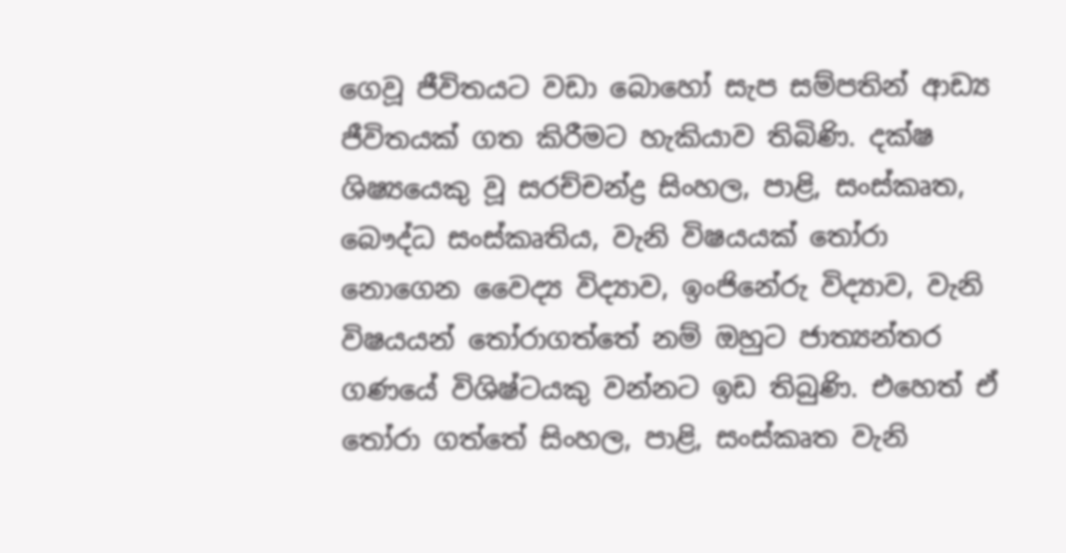ගෙවූ ජීවිතයට වඩා බොහෝ සැප සම්පතින් ආඩ්‍ය ජීවිතයක් ගත කිරීමට හැකියාව තිබිණි. දක්ෂ ශිෂ්‍යයෙකු වූ සරච්චන්ද්‍ර සිංහල, පාළි, සංස්කෘත, බෞද්ධ සංස්කෘතිය, වැනි විෂයයක් තෝරා නොගෙන වෛද්‍ය විද්‍යාව, ඉංජිනේරු විද්‍යාව, වැනි විෂයයන් තෝරාගත්තේ නම් ඔහුට ජාත්‍යන්තර ගණයේ විශිෂ්ටයකු වන්නට ඉඩ තිබුණි. එහෙත් ඒ තෝරා ගත්තේ සිංහල, පාළි, සංස්කෘත වැනි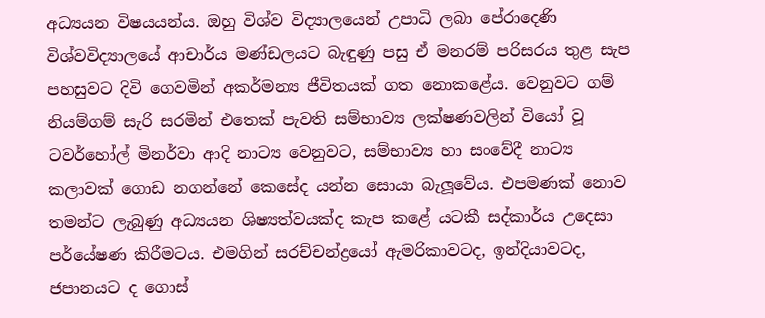අධ්‍යයන විෂයයන්ය. ඔහු විශ්ව විද්‍යාලයෙන් උපාධි ලබා පේරාදෙණි විශ්වවිද්‍යාලයේ ආචාර්ය මණ්ඩලයට බැඳුණු පසු ඒ මනරම් පරිසරය තුළ සැප පහසුවට දිවි ගෙවමින් අකර්මන්‍ය ජීවිතයක් ගත නොකළේය. වෙනුවට ගම් නියම්ගම් සැරි සරමින් එතෙක් පැවති සම්භාව්‍ය ලක්ෂණවලින් වියෝ වූ ටවර්හෝල් මිනර්වා ආදි නාට්‍ය වෙනුවට, සම්භාව්‍ය හා සංවේදී නාට්‍ය කලාවක් ගොඩ නගන්නේ කෙසේද යන්න සොයා බැලූවේය. එපමණක් නොව තමන්ට ලැබුණු අධ්‍යයන ශිෂ්‍යත්වයක්ද කැප කළේ යටකී සද්කාර්ය උදෙසා පර්යේෂණ කිරීමටය. එමගින් සරච්චන්ද්‍රයෝ ඇමරිකාවටද, ඉන්දියාවටද, ජපානයට ද ගොස්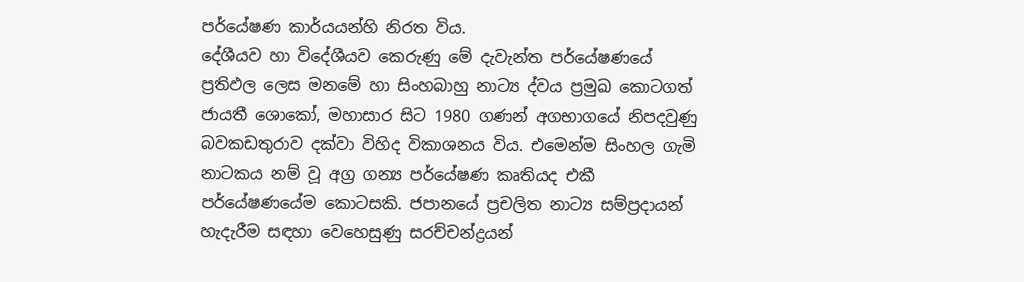පර්යේෂණ කාර්යයන්හි නිරත විය.
දේශීයව හා විදේශීයව කෙරුණු මේ දැවැන්ත පර්යේෂණයේ ප්‍රතිඵල ලෙස මනමේ හා සිංහබාහු නාට්‍ය ද්වය ප්‍රමුඛ කොටගත් ජායතී ශොකෝ, මහාසාර සිට 1980 ගණන් අගභාගයේ නිපදවුණු බවකඩතුරාව දක්වා විහිද විකාශනය විය. එමෙන්ම සිංහල ගැමි නාටකය නම් වූ අග්‍ර ගන්‍ය පර්යේෂණ කෘතියද එකී පර්යේෂණයේම කොටසකි. ජපානයේ ප්‍රචලිත නාට්‍ය සම්ප්‍රදායන් හැදැරීම සඳහා වෙහෙසුණු සරච්චන්ද්‍රයන්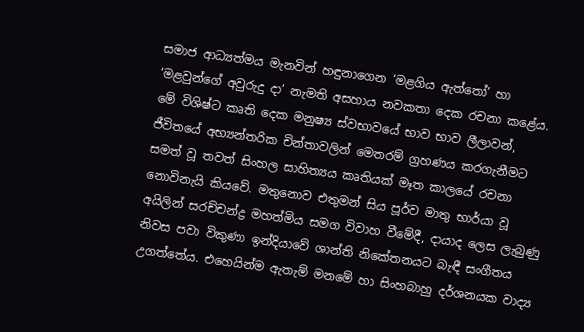සමාජ ආධ්‍යත්මය මැනවින් හඳුනාගෙන ‘මළගිය ඇත්තෝ’ හා ‘මළවුන්ගේ අවුරුදු දා’ නැමති අසහාය නවකතා දෙක රචනා කළේය. මේ විශිෂ්ට කෘති දෙක මනුෂ්‍ය ස්වභාවයේ භාව භාව ලීලාවන්, ජීවිතයේ අභ්‍යන්තරික චින්තාවලින් මෙතරම් ග්‍රහණය කරගැනීමට සමත් වූ තවත් සිංහල සාහිත්‍යය කෘතියක් මෑත කාලයේ රචනා නොවිනැයි කියවේ. මතුනොව එතුමන් සිය පූර්ව මාතු භාර්යා වූ අයිලින් සරච්චන්ද්‍ර මහත්මිය සමග විවාහ වීමේදී, දායාද ලෙස ලැබුණු නිවස පවා විකුණා ඉන්දියාවේ ශාන්ති නිකේතනයට බැඳී සංගීතය උගත්තේය. එහෙයින්ම ඇතැම් මනමේ හා සිංහබාහු දර්ශනයක වාද්‍ය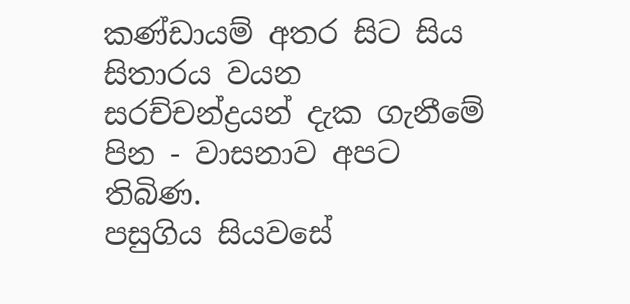කණ්ඩායම් අතර සිට සිය සිතාරය වයන සරච්චන්ද්‍රයන් දැක ගැනීමේ පින - වාසනාව අපට තිබිණ.
පසුගිය සියවසේ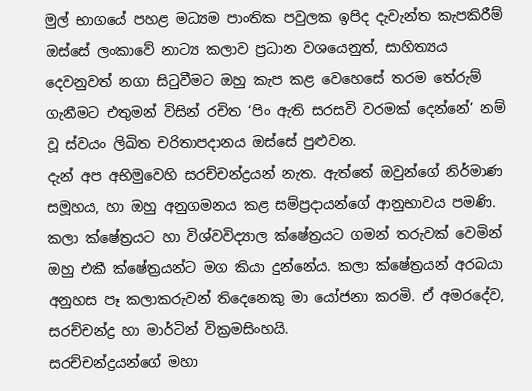මුල් භාගයේ පහළ මධ්‍යම පාංතික පවුලක ඉපිද දැවැන්ත කැපකිරීම් ඔස්සේ ලංකාවේ නාට්‍ය කලාව ප්‍රධාන වශයෙනුත්, සාහිත්‍යය දෙවනුවත් නගා සිටුවීමට ඔහු කැප කළ වෙහෙසේ තරම තේරුම් ගැනීමට එතුමන් විසින් රචිත ‘පිං ඇති සරසවි වරමක් දෙන්නේ’ නම් වූ ස්වයං ලිඛිත චරිතාපදානය ඔස්සේ පුළුවන.
දැන් අප අභිමුවෙහි සරච්චන්ද්‍රයන් නැත. ඇත්තේ ඔවුන්ගේ නිර්මාණ සමූහය, හා ඔහු අනුගමනය කළ සම්ප්‍රදායන්ගේ ආනුභාවය පමණි. කලා ක්ෂේත්‍රයට හා විශ්වවිද්‍යාල ක්ෂේත්‍රයට ගමන් තරුවක් වෙමින් ඔහු එකී ක්ෂේත්‍රයන්ට මග කියා දුන්නේය. කලා ක්ෂේත්‍රයන් අරබයා අනුහස පෑ කලාකරුවන් තිදෙනෙකු මා යෝජනා කරමි. ඒ අමරදේව, සරච්චන්ද්‍ර හා මාර්ටින් වික්‍රමසිංහයි.
සරච්චන්ද්‍රයන්ගේ මහා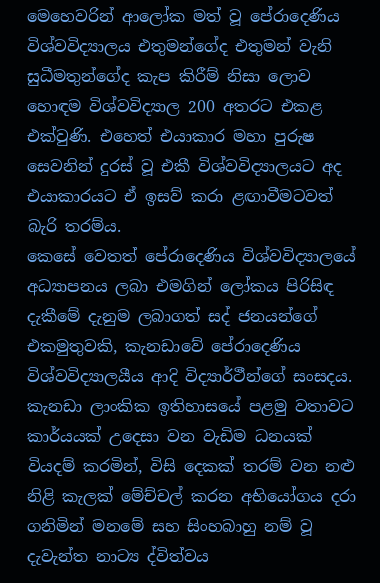මෙහෙවරින් ආලෝක මත් වූ පේරාදෙණිය විශ්වවිද්‍යාලය එතුමන්ගේද එතුමන් වැනි සුධීමතුන්ගේද කැප කිරීම් නිසා ලොව හොඳම විශ්වවිද්‍යාල 200 අතරට එකළ එක්වුණි. එහෙත් එයාකාර මහා පුරුෂ සෙවනින් දුරස් වූ එකී විශ්වවිද්‍යාලයට අද එයාකාරයට ඒ ඉසව් කරා ළඟාවීමටවත් බැරි තරම්ය.
කෙසේ වෙතත් පේරාදෙණිය විශ්වවිද්‍යාලයේ අධ්‍යාපනය ලබා එමගින් ලෝකය පිරිසිඳ දැකීමේ දැනුම ලබාගත් සද් ජනයන්ගේ එකමුතුවකි, කැනඩාවේ පේරාදෙණිය විශ්වවිද්‍යාලයීය ආදි විද්‍යාර්ථීන්ගේ සංසදය. කැනඩා ලාංකික ඉතිහාසයේ පළමු වතාවට කාර්යයක් උදෙසා වන වැඩිම ධනයක් වියදම් කරමින්, විසි දෙකක් තරම් වන නළු නිළි කැලක් මේච්චල් කරන අභියෝගය දරා ගනිමින් මනමේ සහ සිංහබාහු නම් වූ දැවැන්ත නාට්‍ය ද්විත්වය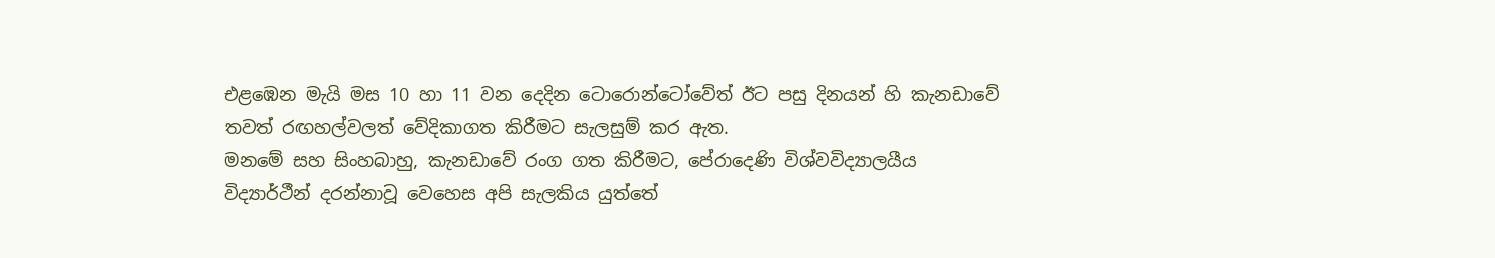එළඹෙන මැයි මස 10 හා 11 වන දෙදින ටොරොන්ටෝවේත් ඊට පසු දිනයන් හි කැනඩාවේ තවත් රඟහල්වලත් වේදිකාගත කිරීමට සැලසුම් කර ඇත.
මනමේ සහ සිංහබාහු, කැනඩාවේ රංග ගත කිරීමට, පේරාදෙණි විශ්වවිද්‍යාලයීය විද්‍යාර්ථීන් දරන්නාවූ වෙහෙස අපි සැලකිය යුත්තේ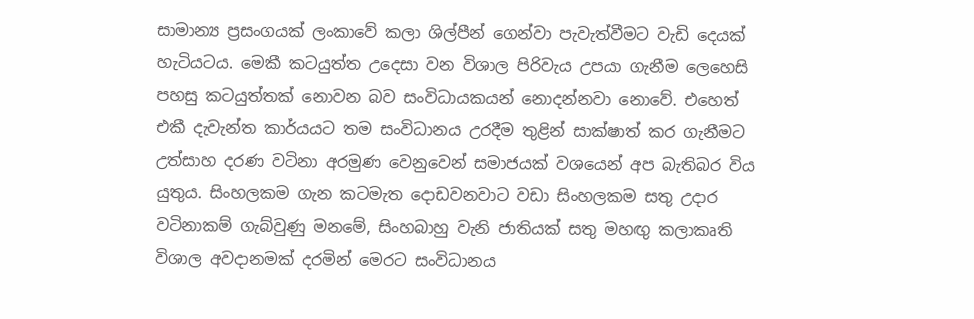සාමාන්‍ය ප්‍රසංගයක් ලංකාවේ කලා ශිල්පීන් ගෙන්වා පැවැත්වීමට වැඩි දෙයක් හැටියටය. මෙකී කටයුත්ත උදෙසා වන විශාල පිරිවැය උපයා ගැනීම ලෙහෙසි පහසු කටයුත්තක් නොවන බව සංවිධායකයන් නොදන්නවා නොවේ. එහෙත් එකී දැවැන්ත කාර්යයට තම සංවිධානය උරදීම තුළින් සාක්ෂාත් කර ගැනීමට උත්සාහ දරණ වටිනා අරමුණ වෙනුවෙන් සමාජයක් වශයෙන් අප බැතිබර විය යුතුය. සිංහලකම ගැන කටමැත දොඩවනවාට වඩා සිංහලකම සතු උදාර වටිනාකම් ගැබ්වුණු මනමේ, සිංහබාහු වැනි ජාතියක් සතු මහඟු කලාකෘති විශාල අවදානමක් දරමින් මෙරට සංවිධානය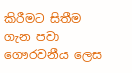කිරීමට සිතීම ගැන පවා ගෞරවනීය ලෙස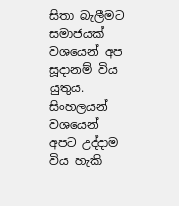සිතා බැලීමට සමාජයක් වශයෙන් අප සූදානම් විය යුතුය. සිංහලයන් වශයෙන් අපට උද්දාම විය හැකි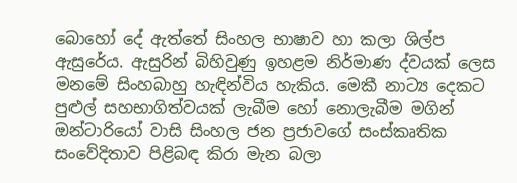බොහෝ දේ ඇත්තේ සිංහල භාෂාව හා කලා ශිල්ප ඇසුරේය. ඇසුරින් බිහිවුණු ඉහළම නිර්මාණ ද්වයක් ලෙස මනමේ සිංහබාහු හැඳින්විය හැකිය. මෙකී නාට්‍ය දෙකට පුළුල් සහභාගිත්වයක් ලැබීම හෝ නොලැබීම මගින් ඔන්ටාරියෝ වාසි සිංහල ජන ප්‍රජාවගේ සංස්කෘතික සංවේදිතාව පිළිබඳ කිරා මැන බලා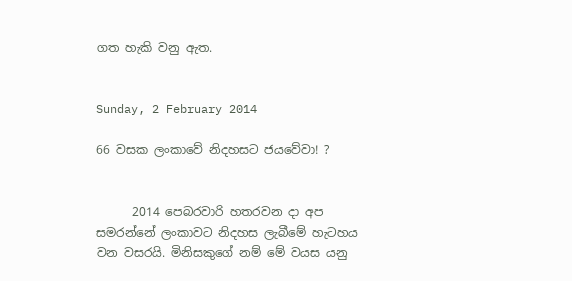ගත හැකි වනු ඇත.


Sunday, 2 February 2014

66 වසක ලංකාවේ නිදහසට ජයවේවා! ?


      2014 පෙබරවාරි හතරවන දා අප සමරන්නේ ලංකාවට නිදහස ලැබීමේ හැටහය වන වසරයි. මිනිසකුගේ නම් මේ වයස යනු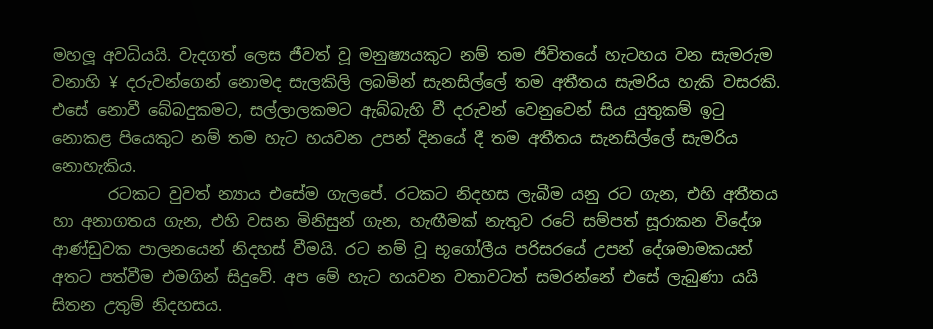මහලූ අවධියයි. වැදගත් ලෙස ජීවත් වූ මනුෂ්‍යයකුට නම් තම ජිවිතයේ හැටහය වන සැමරුම වනාහි ¥ දරුවන්ගෙන් නොමද සැලකිලි ලබමින් සැනසිල්ලේ තම අතීතය සැමරිය හැකි වසරකි. එසේ නොවී බේබදුකමට, සල්ලාලකමට ඇබ්බැහි වී දරුවන් වෙනුවෙන් සිය යුතුකම් ඉටු නොකළ පියෙකුට නම් තම හැට හයවන උපන් දිනයේ දී තම අතීතය සැනසිල්ලේ සැමරිය නොහැකිය.
       රටකට වුවත් න්‍යාය එසේම ගැලපේ. රටකට නිදහස ලැබීම යනු රට ගැන, එහි අතීතය හා අනාගතය ගැන, එහි වසන මිනිසුන් ගැන, හැඟීමක් නැතුව රටේ සම්පත් සූරාකන විදේශ ආණ්ඩුවක පාලනයෙන් නිදහස් වීමයි. රට නම් වූ භූගෝලීය පරිසරයේ උපන් දේශමාමකයන් අතට පත්වීම එමගින් සිදුවේ. අප මේ හැට හයවන වතාවටත් සමරන්නේ එසේ ලැබුණා යයි සිතන උතුම් නිදහසය.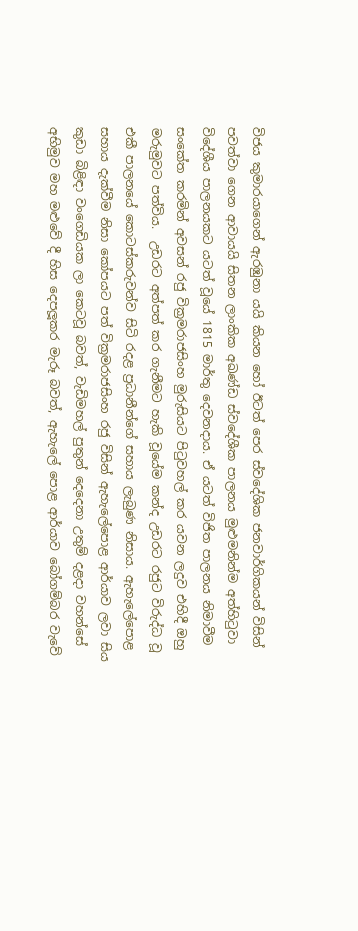විජය කුමාරයාගෙන් ඇරඹුනා යයි කියන හෝ ඊටත් පෙර ස්වදේශික ජනවාර්ගිකයන් විසින් පවත්වා ගෙන ආවායයි සිතන ලාංකික අඛණ්ඩ ස්වදේශීක පාලනය මුළුමනින්ම අත්හිටුවා විදේශීය පාලනයකට යටත් වූයේ 1815 මාර්තු දෙවනදාය. ඒ යටත් විජිත පාලනය නිමාවීම සංකේත කරමින් අවසන් රජු වික්‍රමරාජසිංහ මුරුසියට පිටුවහල් කර යවන ලදුව එහිදී ඔහු මරුමුවට පත්විය.  උඩරට අත්පත් කර ගැනීමට හැකි වූයේම කන්ද උඩරට රජුට විරුද්ධ වූ එකී පාලනයේ කොටස්කරුවන්ව සිටි රදළ ප්‍රධානීන්ගේ සහාය ලැබුණ නිසාය. ඇහැලේපොළ සහාය දැක්වීම නිසා කෝපයට පත් වික්‍රමරාජසිංහ රජු විසින් ඇහැලේපොළ ආර්යාව ලවා සිය කුඩා බිළිඳා වංගෙඩියක ලා කෙටවූ බවත්, වැඩිමහල් පුතුන් දෙදෙනා උතුම් දළදා වහන්සේ අභිමුව මහ මළුවේ දී හිස දෙපලූකර මැරූ බවත්, ඇහැලේ පොළ ආර්යාව බෝගම්බර වැවේ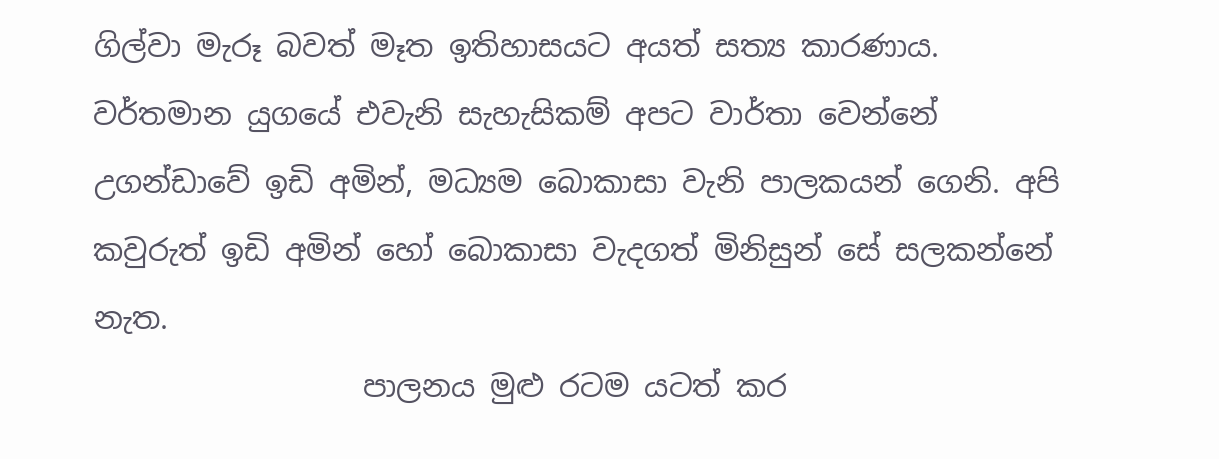ගිල්වා මැරූ බවත් මෑත ඉතිහාසයට අයත් සත්‍ය කාරණාය.
වර්තමාන යුගයේ එවැනි සැහැසිකම් අපට වාර්තා වෙන්නේ උගන්ඩාවේ ඉඩි අමින්, මධ්‍යම බොකාසා වැනි පාලකයන් ගෙනි. අපි කවුරුත් ඉඩි අමින් හෝ බොකාසා වැදගත් මිනිසුන් සේ සලකන්නේ නැත.
                  පාලනය මුළු රටම යටත් කර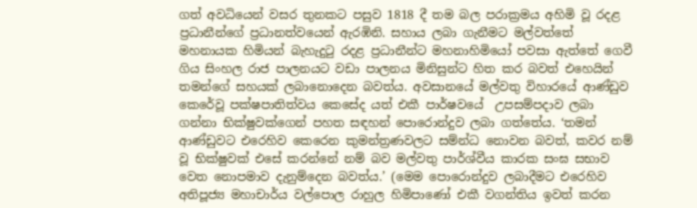ගත් අවධියෙන් වසර තුනකට පසුව 1818 දී තම බල පරාක්‍රමය අහිමි වූ රදළ ප්‍රධානීන්ගේ ප්‍රධානත්වයෙන් ඇරඹිනි. සහාය ලබා ගැනීමට මල්වත්තේ මහනායක හිමියන් බැහැදුටු රදළ ප්‍රධානීන්ට මහනාහිමියෝ පවසා ඇත්තේ ගෙවී ගිය සිංහල රාජ පාලනයට වඩා පාලනය මිනිසුන්ට හිත කර බවත් එහෙයින් තමන්ගේ සහයක් ලබානොදෙන බවත්ය. අවසානයේ මල්වතු විහාරයේ ආණ්ඩුව කෙරේවූ පක්ෂපාතිත්වය කෙසේද යත් එකී පාර්ෂවයේ  උපසම්පදාව ලබා ගන්නා භික්ෂුවක්ගෙන් පහත සඳහන් පොරොන්දුව ලබා ගත්තේය. ‘තමන් ආණ්ඩුවට එරෙහිව කෙරෙන කුමන්ත්‍රණවලට සම්න්ධ නොවන බවත්, කවර නම් වූ භික්ෂුවක් එසේ කරන්නේ නම් බව මල්වතු පාර්ශ්වීය කාරක සංඝ සභාව වෙත නොපමාව දැනුම්දෙන බවත්ය.’ (මෙම පොරොන්දුව ලබාදීමට එරෙහිව අතිපූජ්‍ය මහාචාර්ය වල්පොල රාහුල හිමිපාණෝ එකී වගන්තිය ඉවත් කරන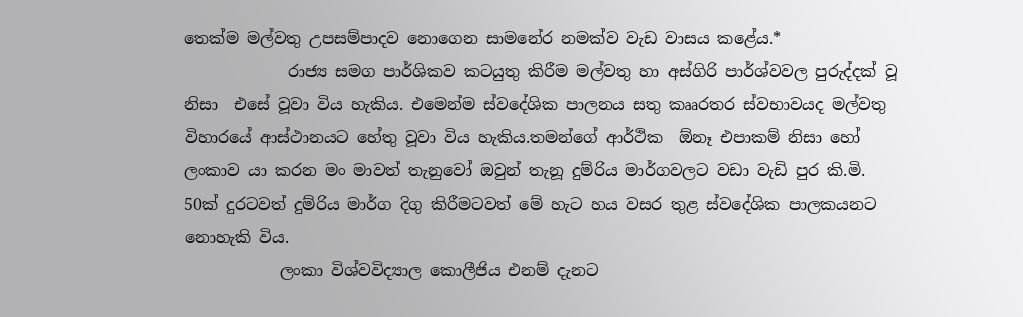තෙක්ම මල්වතු උපසම්පාදව නොගෙන සාමනේර නමක්ව වැඩ වාසය කළේය.*
             රාජ්‍ය සමග පාර්ශිකව කටයුතු කිරීම මල්වතු හා අස්ගිරි පාර්ශ්වවල පුරුද්දක් වූ නිසා  එසේ වූවා විය හැකිය. එමෙන්ම ස්වදේශික පාලනය සතු කෲරතර ස්වභාවයද මල්වතු විහාරයේ ආස්ථානයට හේතු වූවා විය හැකිය.තමන්ගේ ආර්ථික  ඕනෑ එපාකම් නිසා හෝ ලංකාව යා කරන මං මාවත් තැනුවෝ ඔවුන් තැනූ දුම්රිය මාර්ගවලට වඩා වැඩි පුර කි.මි. 50ක් දුරටවත් දුම්රිය මාර්ග දිගු කිරීමටවත් මේ හැට හය වසර තුළ ස්වදේශික පාලකයනට නොහැකි විය.
            ලංකා විශ්වවිද්‍යාල කොලීජිය එනම් දැනට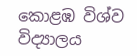කොළඹ විශ්ව විද්‍යාලය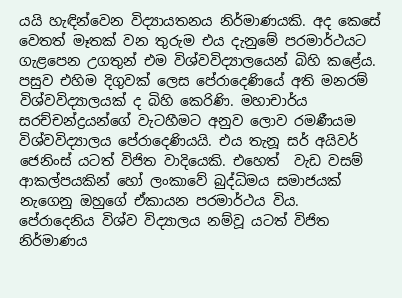යයි හැඳින්වෙන විද්‍යායතනය නිර්මාණයකි. අද කෙසේ වෙතත් මෑතක් වන තුරුම එය දැනුමේ පරමාර්ථයට ගැළපෙන උගතුන් එම විශ්වවිද්‍යාලයෙන් බිහි කළේය. පසුව එහිම දිගුවක් ලෙස පේරාදෙණියේ අති මනරම් විශ්වවිද්‍යාලයක් ද බිහි කෙරිණි. මහාචාර්ය සරච්චන්ද්‍රයන්ගේ වැටහීමට අනුව ලොව රමණීයම විශ්වවිද්‍යාලය පේරාදෙණියයි. එය තැනූ සර් අයිවර් ජෙනිංස් යටත් විජිත වාදියෙකි. එහෙත්  වැඩ වසම් ආකල්පයකින් හෝ ලංකාවේ බුද්ධිමය සමාජයක් නැගෙනු ඔහුගේ ඒකායන පරමාර්ථය විය.  පේරාදෙනිය විශ්ව විද්‍යාලය නම්වූ යටත් විජිත නිර්මාණය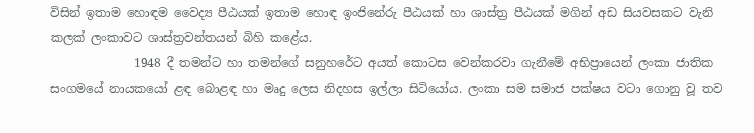විසින් ඉතාම හොඳම වෛද්‍ය පීඨයක් ඉතාම හොඳ ඉංජිනේරු පීඨයක් හා ශාස්ත්‍ර පීඨයක් මගින් අඩ සියවසකට වැනි කලක් ලංකාවට ශාස්ත්‍රවන්තයන් බිහි කළේය.
              1948 දී තමන්ට හා තමන්ගේ සනුහරේට අයත් කොටස වෙන්කරවා ගැනීමේ අභිප්‍රායෙන් ලංකා ජාතික සංගමයේ නායකයෝ ළඳ බොළඳ හා මෘදු ලෙස නිදහස ඉල්ලා සිටියෝය. ලංකා සම සමාජ පක්ෂය වටා ගොනු වූ තව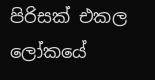පිරිසක් එකල ලෝකයේ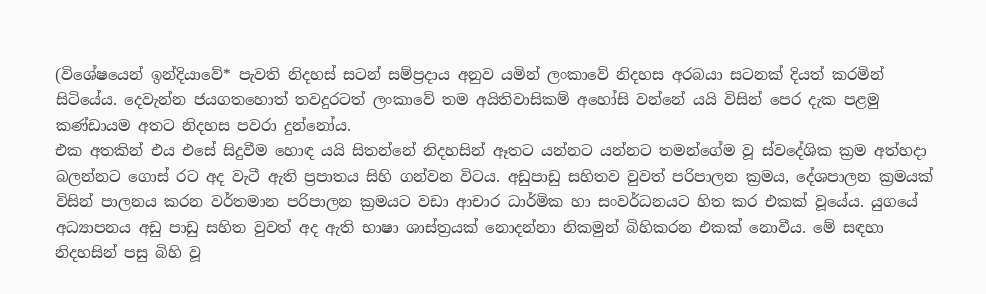(විශේෂයෙන් ඉන්දියාවේ* පැවති නිදහස් සටන් සම්ප්‍රදාය අනුව යමින් ලංකාවේ නිදහස අරබයා සටනක් දියත් කරමින් සිටියේය. දෙවැන්න ජයගතහොත් තවදුරටත් ලංකාවේ තම අයිතිවාසිකම් අහෝසි වන්නේ යයි විසින් පෙර දැක පළමු කණ්ඩායම අතට නිදහස පවරා දුන්නෝය.
එක අතකින් එය එසේ සිදුවීම හොඳ යයි සිතන්නේ නිදහසින් ඈතට යන්නට යන්නට තමන්ගේම වූ ස්වදේශික ක්‍රම අත්හදා බලන්නට ගොස් රට අද වැටී ඇති ප්‍රපාතය සිහි ගන්වන විටය. අඩුපාඩු සහිතව වුවත් පරිපාලන ක්‍රමය, දේශපාලන ක්‍රමයක් විසින් පාලනය කරන වර්තමාන පරිපාලන ක්‍රමයට වඩා ආචාර ධාර්මික හා සංවර්ධනයට හිත කර එකක් වූයේය. යුගයේ අධ්‍යාපනය අඩු පාඩු සහිත වුවත් අද ඇති භාෂා ශාස්ත්‍රයක් නොදන්නා නිකමුන් බිහිකරන එකක් නොවීය. මේ සඳහා නිදහසින් පසු බිහි වූ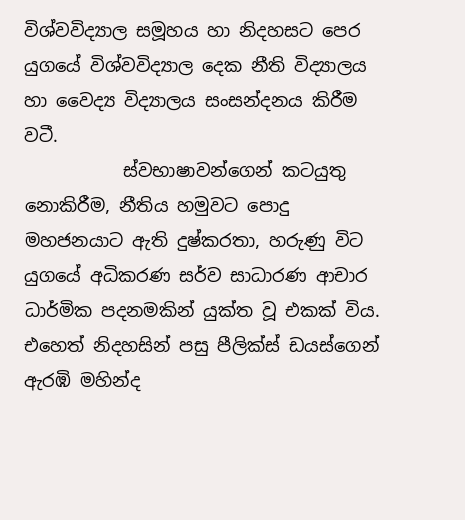විශ්වවිද්‍යාල සමූහය හා නිදහසට පෙර යුගයේ විශ්වවිද්‍යාල දෙක නීති විද්‍යාලය හා වෛද්‍ය විද්‍යාලය සංසන්දනය කිරීම වටී.
           ස්වභාෂාවන්ගෙන් කටයුතු නොකිරීම, නීතිය හමුවට පොදු මහජනයාට ඇති දුෂ්කරතා, හරුණු විට යුගයේ අධිකරණ සර්ව සාධාරණ ආචාර ධාර්මික පදනමකින් යුක්ත වූ එකක් විය. එහෙත් නිදහසින් පසු පීලික්ස් ඩයස්ගෙන් ඇරඹි මහින්ද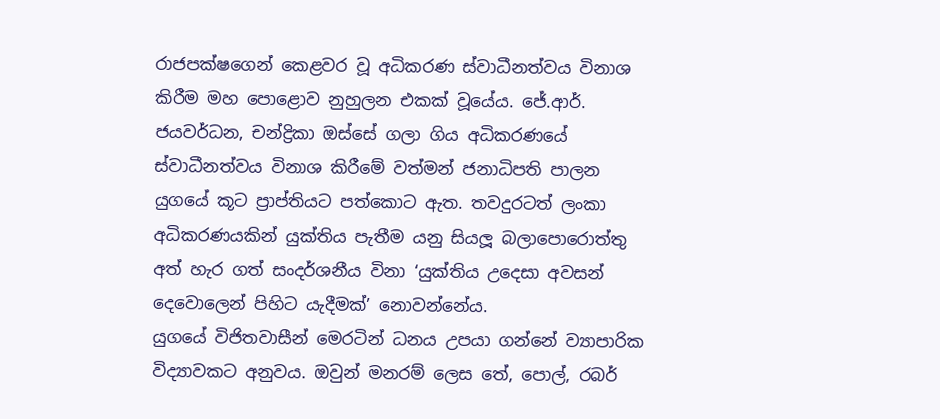රාජපක්ෂගෙන් කෙළවර වූ අධිකරණ ස්වාධීනත්වය විනාශ කිරීම මහ පොළොව නුහුලන එකක් වූයේය. ජේ.ආර්. ජයවර්ධන, චන්ද්‍රිකා ඔස්සේ ගලා ගිය අධිකරණයේ ස්වාධීනත්වය විනාශ කිරීමේ වත්මන් ජනාධිපති පාලන යුගයේ කූට ප්‍රාප්තියට පත්කොට ඇත. තවදුරටත් ලංකා අධිකරණයකින් යුක්තිය පැතීම යනු සියලූ බලාපොරොත්තු අත් හැර ගත් සංදර්ශනීය විනා ‘යුක්තිය උදෙසා අවසන් දෙවොලෙන් පිහිට යැදීමක්’ නොවන්නේය.
යුගයේ විජිතවාසීන් මෙරටින් ධනය උපයා ගන්නේ ව්‍යාපාරික විද්‍යාවකට අනුවය. ඔවුන් මනරම් ලෙස තේ, පොල්, රබර්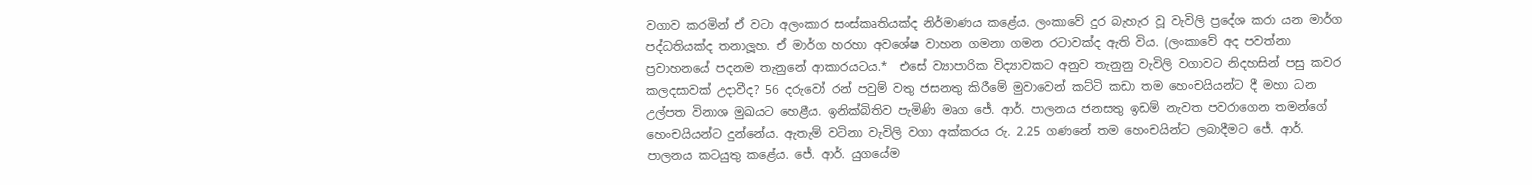වගාව කරමින් ඒ වටා අලංකාර සංස්කෘතියක්ද නිර්මාණය කළේය. ලංකාවේ දුර බැහැර වූ වැවිලි ප්‍රදේශ කරා යන මාර්ග පද්ධතියක්ද තනාලූහ. ඒ මාර්ග හරහා අවශේෂ වාහන ගමනා ගමන රටාවක්ද ඇති විය. (ලංකාවේ අද පවත්නා ප්‍රවාහනයේ පදනම තැනුනේ ආකාරයටය.*  එසේ ව්‍යාපාරික විද්‍යාවකට අනුව තැනුනු වැවිලි වගාවට නිදහසින් පසු කවර කලදසාවක් උදාවීද? 56 දරුවෝ රන් පවුම් වතු ජසනතු කිරීමේ මුවාවෙන් කට්ටි කඩා තම හෙංචයියන්ට දී මහා ධන උල්පත විනාශ මුඛයට හෙළීය. ඉනික්බිතිව පැමිණි මෘග ජේ. ආර්. පාලනය ජනසතු ඉඩම් නැවත පවරාගෙන තමන්ගේ හෙංචයියන්ට දුන්නේය. ඇතැම් වටිනා වැවිලි වගා අක්කරය රු. 2.25 ගණනේ තම හෙංචයින්ට ලබාදීමට ජේ. ආර්. පාලනය කටයුතු කළේය. ජේ. ආර්. යුගයේම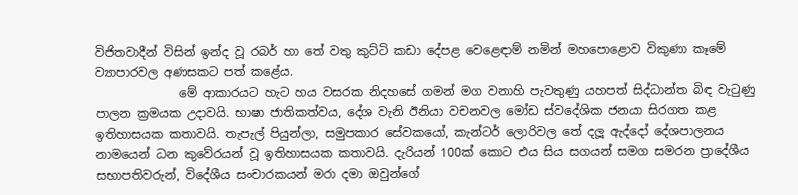විජිතවාදීන් විසින් ඉන්ද වූ රබර් හා තේ වතු කුට්ටි කඩා දේපළ වෙළෙඳාම් නමින් මහපොළොව විකුණා කෑමේ ව්‍යාපාරවල අණසකට පත් කළේය.
              මේ ආකාරයට හැට හය වසරක නිදහසේ ගමන් මග වනාහි පැවතුණු යහපත් සිද්ධාන්ත බිඳ වැටුණු පාලන ක්‍රමයක උදාවයි. භාෂා ජාතිකත්වය, දේශ වැනි ඊනියා වචනවල මෝඩ ස්වදේශික ජනයා සිරගත කළ ඉතිහාසයක කතාවයි. තැපැල් පියුන්ලා, සමුපකාර සේවකයෝ, කැන්ටර් ලොරිවල තේ දලූ ඇද්දෝ දේශපාලනය නාමයෙන් ධන කුවේරයන් වූ ඉතිහාසයක කතාවයි. දැරියන් 100ක් කොට එය සිය සගයන් සමග සමරන ප්‍රාදේශීය සභාපතිවරුන්, විදේශීය සංචාරකයන් මරා දමා ඔවුන්ගේ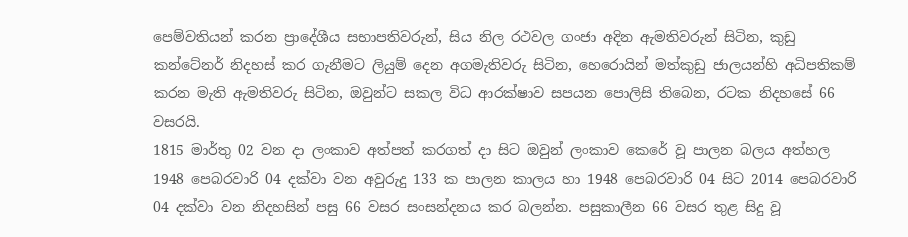පෙම්වතියන් කරන ප්‍රාදේශීය සභාපතිවරුන්, සිය නිල රථවල ගංජා අදින ඇමතිවරුන් සිටින, කුඩු කන්ටේනර් නිදහස් කර ගැනීමට ලියුම් දෙන අගමැතිවරු සිටින, හෙරොයින් මත්කුඩු ජාලයන්හි අධිපතිකම් කරන මැති ඇමතිවරු සිටින, ඔවුන්ට සකල විධ ආරක්ෂාව සපයන පොලිසි තිබෙන, රටක නිදහසේ 66 වසරයි.
1815 මාර්තු 02 වන දා ලංකාව අත්පත් කරගත් දා සිට ඔවුන් ලංකාව කෙරේ වූ පාලන බලය අත්හල 1948 පෙබරවාරි 04 දක්වා වන අවුරුදු 133 ක පාලන කාලය හා 1948 පෙබරවාරි 04 සිට 2014 පෙබරවාරි 04 දක්වා වන නිදහසින් පසු 66 වසර සංසන්දනය කර බලන්න. පසුකාලීන 66 වසර තුළ සිදු වූ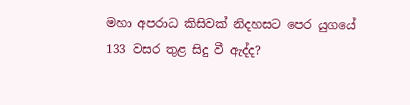මහා අපරාධ කිසිවක් නිදහසට පෙර යුගයේ 133 වසර තුළ සිදු වී ඇද්ද?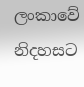ලංකාවේ නිදහසට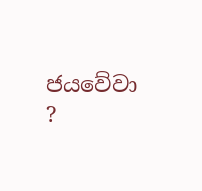ජයවේවා ?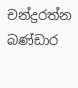චන්ද්‍රරත්න බණ්ඩාර